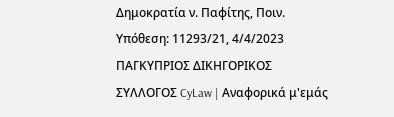Δημοκρατία ν. Παφίτης, Ποιν. Υπόθεση: 11293/21, 4/4/2023 ΠΑΓΚΥΠΡΙΟΣ ΔΙΚΗΓΟΡΙΚΟΣ ΣΥΛΛΟΓΟΣ CyLaw | Αναφορικά μ'εμάς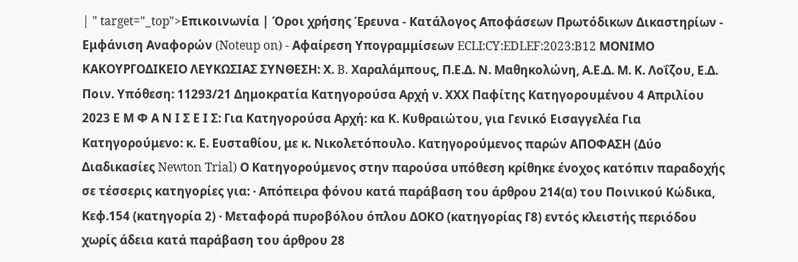| " target="_top">Επικοινωνία | Όροι χρήσης Έρευνα - Κατάλογος Αποφάσεων Πρωτόδικων Δικαστηρίων - Εμφάνιση Αναφορών (Noteup on) - Αφαίρεση Υπογραμμίσεων ECLI:CY:EDLEF:2023:B12 ΜΟΝΙΜΟ ΚΑΚΟΥΡΓΟΔΙΚΕΙΟ ΛΕΥΚΩΣΙΑΣ ΣΥΝΘΕΣΗ: Χ. B. Χαραλάμπους, Π.Ε.Δ. Ν. Μαθηκολώνη, Α.Ε.Δ. Μ. Κ. Λοΐζου, Ε.Δ. Ποιν. Υπόθεση: 11293/21 Δημοκρατία Κατηγορούσα Αρχή ν. ΧΧΧ Παφίτης Κατηγορουμένου 4 Απριλίου 2023 Ε Μ Φ Α Ν Ι Σ Ε Ι Σ: Για Κατηγορούσα Αρχή: κα Κ. Κυθραιώτου, για Γενικό Εισαγγελέα Για Κατηγορούμενο: κ. Ε. Ευσταθίου, με κ. Νικολετόπουλο. Κατηγορούμενος παρών ΑΠΟΦΑΣΗ (Δύο Διαδικασίες Newton Trial) Ο Κατηγορούμενος στην παρούσα υπόθεση κρίθηκε ένοχος κατόπιν παραδοχής σε τέσσερις κατηγορίες για: · Απόπειρα φόνου κατά παράβαση του άρθρου 214(α) του Ποινικού Κώδικα, Κεφ.154 (κατηγορία 2) · Μεταφορά πυροβόλου όπλου ΔΟΚΟ (κατηγορίας Γ8) εντός κλειστής περιόδου χωρίς άδεια κατά παράβαση του άρθρου 28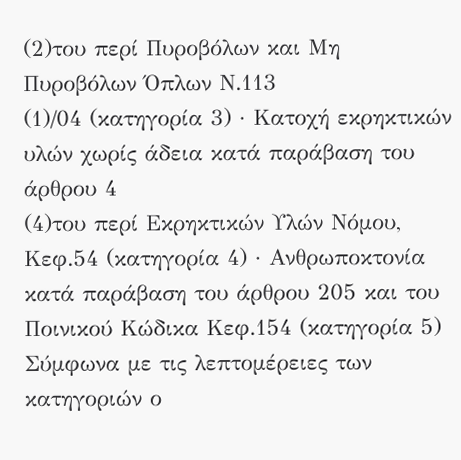(2)του περί Πυροβόλων και Μη Πυροβόλων Όπλων Ν.113
(1)/04 (κατηγορία 3) · Κατοχή εκρηκτικών υλών χωρίς άδεια κατά παράβαση του άρθρου 4
(4)του περί Εκρηκτικών Υλών Νόμου, Κεφ.54 (κατηγορία 4) · Ανθρωποκτονία κατά παράβαση του άρθρου 205 και του Ποινικού Κώδικα Κεφ.154 (κατηγορία 5) Σύμφωνα με τις λεπτομέρειες των κατηγοριών ο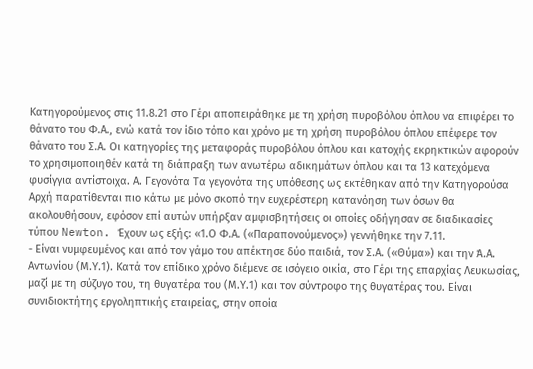Κατηγορούμενος στις 11.8.21 στο Γέρι αποπειράθηκε με τη χρήση πυροβόλου όπλου να επιφέρει το θάνατο του Φ.Α., ενώ κατά τον ίδιο τόπο και χρόνο με τη χρήση πυροβόλου όπλου επέφερε τον θάνατο του Σ.Α. Οι κατηγορίες της μεταφοράς πυροβόλου όπλου και κατοχής εκρηκτικών αφορούν το χρησιμοποιηθέν κατά τη διάπραξη των ανωτέρω αδικημάτων όπλου και τα 13 κατεχόμενα φυσίγγια αντίστοιχα. Α. Γεγονότα Τα γεγονότα της υπόθεσης ως εκτέθηκαν από την Κατηγορούσα Αρχή παρατίθενται πιο κάτω με μόνο σκοπό την ευχερέστερη κατανόηση των όσων θα ακολουθήσουν, εφόσον επί αυτών υπήρξαν αμφισβητήσεις οι οποίες οδήγησαν σε διαδικασίες τύπου Newton. Έχουν ως εξής: «1.Ο Φ.Α. («Παραπονούμενος») γεννήθηκε την 7.11.
- Είναι νυμφευμένος και από τον γάμο του απέκτησε δύο παιδιά, τον Σ.Α. («Θύμα») και την Ά.Α. Αντωνίου (Μ.Υ.1). Κατά τον επίδικο χρόνο διέμενε σε ισόγειο οικία, στο Γέρι της επαρχίας Λευκωσίας, μαζί με τη σύζυγο του, τη θυγατέρα του (Μ.Υ.1) και τον σύντροφο της θυγατέρας του. Είναι συνιδιοκτήτης εργοληπτικής εταιρείας, στην οποία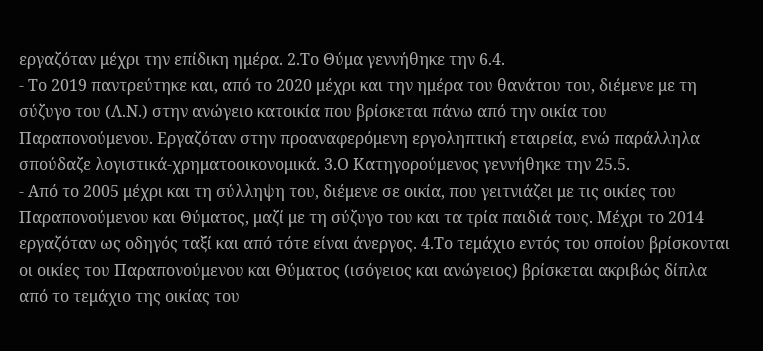εργαζόταν μέχρι την επίδικη ημέρα. 2.Το Θύμα γεννήθηκε την 6.4.
- Το 2019 παντρεύτηκε και, από το 2020 μέχρι και την ημέρα του θανάτου του, διέμενε με τη σύζυγο του (Λ.Ν.) στην ανώγειο κατοικία που βρίσκεται πάνω από την οικία του Παραπονούμενου. Εργαζόταν στην προαναφερόμενη εργοληπτική εταιρεία, ενώ παράλληλα σπούδαζε λογιστικά-χρηματοοικονομικά. 3.Ο Κατηγορούμενος γεννήθηκε την 25.5.
- Από το 2005 μέχρι και τη σύλληψη του, διέμενε σε οικία, που γειτνιάζει με τις οικίες του Παραπονούμενου και Θύματος, μαζί με τη σύζυγο του και τα τρία παιδιά τους. Μέχρι το 2014 εργαζόταν ως οδηγός ταξί και από τότε είναι άνεργος. 4.Το τεμάχιο εντός του οποίου βρίσκονται οι οικίες του Παραπονούμενου και Θύματος (ισόγειος και ανώγειος) βρίσκεται ακριβώς δίπλα από το τεμάχιο της οικίας του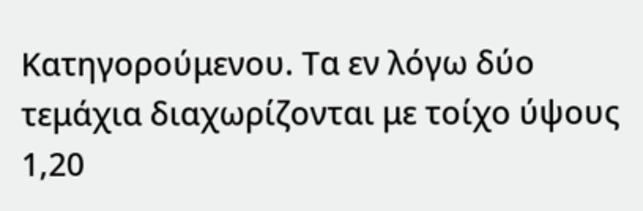Κατηγορούμενου. Τα εν λόγω δύο τεμάχια διαχωρίζονται με τοίχο ύψους 1,20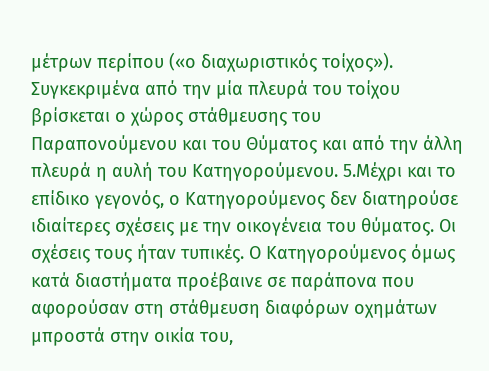μέτρων περίπου («ο διαχωριστικός τοίχος»). Συγκεκριμένα από την μία πλευρά του τοίχου βρίσκεται ο χώρος στάθμευσης του Παραπονούμενου και του Θύματος και από την άλλη πλευρά η αυλή του Κατηγορούμενου. 5.Μέχρι και το επίδικο γεγονός, ο Κατηγορούμενος δεν διατηρούσε ιδιαίτερες σχέσεις με την οικογένεια του θύματος. Οι σχέσεις τους ήταν τυπικές. Ο Κατηγορούμενος όμως κατά διαστήματα προέβαινε σε παράπονα που αφορούσαν στη στάθμευση διαφόρων οχημάτων μπροστά στην οικία του,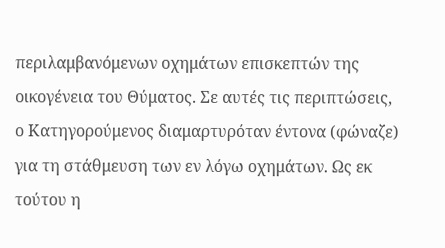περιλαμβανόμενων οχημάτων επισκεπτών της οικογένεια του Θύματος. Σε αυτές τις περιπτώσεις, ο Κατηγορούμενος διαμαρτυρόταν έντονα (φώναζε) για τη στάθμευση των εν λόγω οχημάτων. Ως εκ τούτου η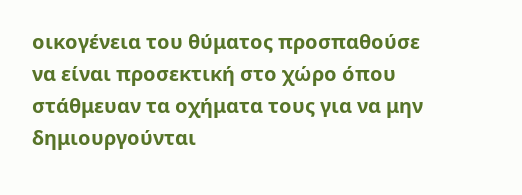οικογένεια του θύματος προσπαθούσε να είναι προσεκτική στο χώρο όπου στάθμευαν τα οχήματα τους για να μην δημιουργούνται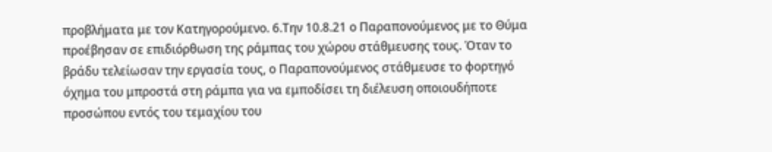προβλήματα με τον Κατηγορούμενο. 6.Την 10.8.21 ο Παραπονούμενος με το Θύμα προέβησαν σε επιδιόρθωση της ράμπας του χώρου στάθμευσης τους. Όταν το βράδυ τελείωσαν την εργασία τους, ο Παραπονούμενος στάθμευσε το φορτηγό όχημα του μπροστά στη ράμπα για να εμποδίσει τη διέλευση οποιουδήποτε προσώπου εντός του τεμαχίου του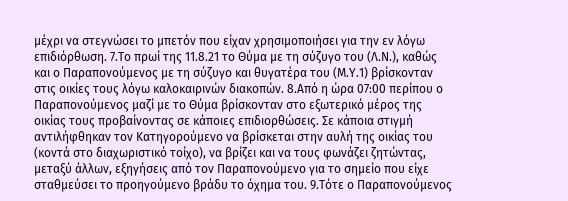μέχρι να στεγνώσει το μπετόν που είχαν χρησιμοποιήσει για την εν λόγω επιδιόρθωση. 7.Τo πρωί της 11.8.21 το Θύμα με τη σύζυγο του (Λ.Ν.), καθώς και ο Παραπονούμενος με τη σύζυγο και θυγατέρα του (Μ.Υ.1) βρίσκονταν στις οικίες τους λόγω καλοκαιρινών διακοπών. 8.Από η ώρα 07:00 περίπου ο Παραπονούμενος μαζί με το Θύμα βρίσκονταν στο εξωτερικό μέρος της οικίας τους προβαίνοντας σε κάποιες επιδιορθώσεις. Σε κάποια στιγμή αντιλήφθηκαν τον Κατηγορούμενο να βρίσκεται στην αυλή της οικίας του (κοντά στο διαχωριστικό τοίχο), να βρίζει και να τους φωνάζει ζητώντας, μεταξύ άλλων, εξηγήσεις από τον Παραπονούμενο για το σημείο που είχε σταθμεύσει το προηγούμενο βράδυ το όχημα του. 9.Τότε ο Παραπονούμενος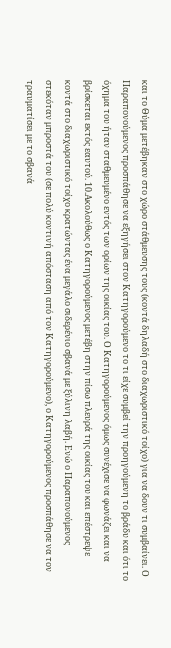και το Θύμα μετέβηκαν στο χώρο στάθμευσης τους (κοντά δηλαδή στο διαχωριστικό τοίχο) για να δουν τι συμβαίνει. Ο Παραπονούμενος προσπάθησε να εξηγήσει στον Κατηγορούμενο το τι είχε συμβεί την προηγούμενη το βράδυ και ότι το όχημα του ήταν σταθμευμένο εντός των ορίων της οικίας του. Ο Κατηγορούμενος όμως συνέχισε να φωνάζει και να βρίσκεται εκτός εαυτού. 10.Ακολούθως ο Κατηγορούμενος μετέβη στην πίσω πλευρά της οικίας του και επέστρεψε κοντά στο διαχωριστικό τοίχο κρατώντας ένα μεγάλο σιδερένιο σβανά με ξύλινη λαβή. Ενώ ο Παραπονούμενος στεκόταν μπροστά του (σε πολύ κοντινή απόσταση από τον Κατηγορούμενο), ο Κατηγορούμενος προσπάθησε να τον τραυματίσει με το σβανά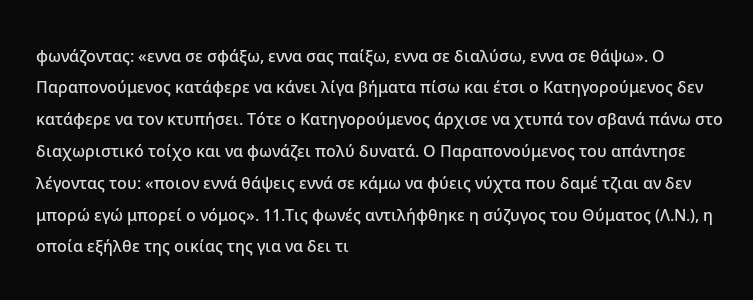φωνάζοντας: «εννα σε σφάξω, εννα σας παίξω, εννα σε διαλύσω, εννα σε θάψω». Ο Παραπονούμενος κατάφερε να κάνει λίγα βήματα πίσω και έτσι ο Κατηγορούμενος δεν κατάφερε να τον κτυπήσει. Τότε ο Κατηγορούμενος άρχισε να χτυπά τον σβανά πάνω στο διαχωριστικό τοίχο και να φωνάζει πολύ δυνατά. Ο Παραπονούμενος του απάντησε λέγοντας του: «ποιον εννά θάψεις εννά σε κάμω να φύεις νύχτα που δαμέ τζιαι αν δεν μπορώ εγώ μπορεί ο νόμος». 11.Τις φωνές αντιλήφθηκε η σύζυγος του Θύματος (Λ.Ν.), η οποία εξήλθε της οικίας της για να δει τι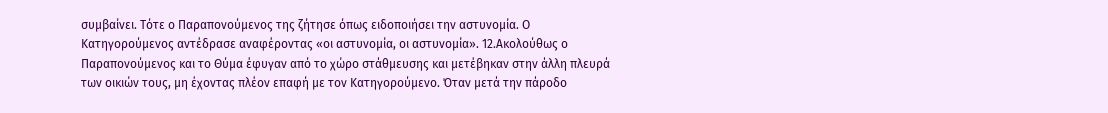συμβαίνει. Τότε ο Παραπονούμενος της ζήτησε όπως ειδοποιήσει την αστυνομία. Ο Κατηγορούμενος αντέδρασε αναφέροντας «οι αστυνομία, οι αστυνομία». 12.Ακολούθως ο Παραπονούμενος και το Θύμα έφυγαν από το χώρο στάθμευσης και μετέβηκαν στην άλλη πλευρά των οικιών τους, μη έχοντας πλέον επαφή με τον Κατηγορούμενο. Όταν μετά την πάροδο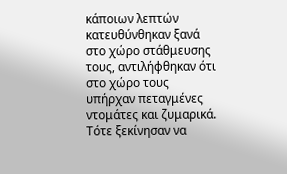κάποιων λεπτών κατευθύνθηκαν ξανά στο χώρο στάθμευσης τους, αντιλήφθηκαν ότι στο χώρο τους υπήρχαν πεταγμένες ντομάτες και ζυμαρικά. Τότε ξεκίνησαν να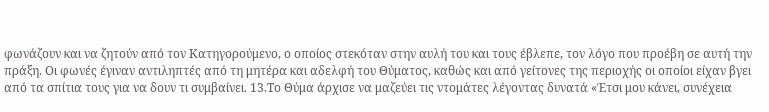φωνάζουν και να ζητούν από τον Κατηγορούμενο, ο οποίος στεκόταν στην αυλή του και τους έβλεπε, τον λόγο που προέβη σε αυτή την πράξη. Οι φωνές έγιναν αντιληπτές από τη μητέρα και αδελφή του Θύματος, καθώς και από γείτονες της περιοχής οι οποίοι είχαν βγει από τα σπίτια τους για να δουν τι συμβαίνει. 13.Το Θύμα άρχισε να μαζεύει τις ντομάτες λέγοντας δυνατά «Έτσι μου κάνει, συνέχεια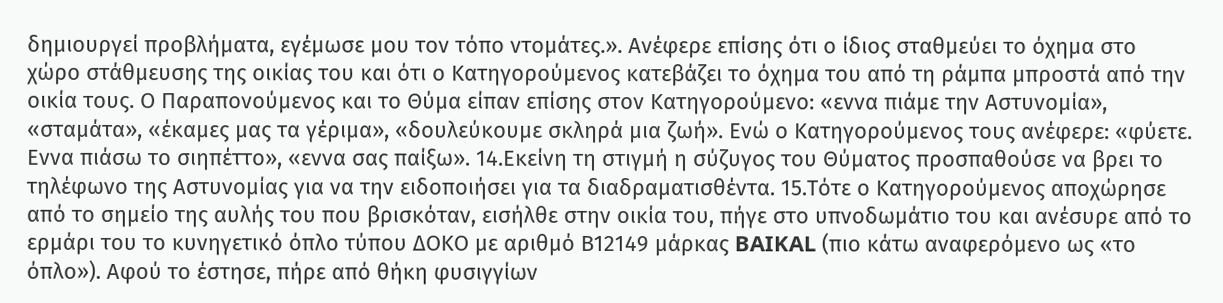δημιουργεί προβλήματα, εγέμωσε μου τον τόπο ντομάτες.». Ανέφερε επίσης ότι ο ίδιος σταθμεύει το όχημα στο χώρο στάθμευσης της οικίας του και ότι ο Κατηγορούμενος κατεβάζει το όχημα του από τη ράμπα μπροστά από την οικία τους. Ο Παραπονούμενος και το Θύμα είπαν επίσης στον Κατηγορούμενο: «εννα πιάμε την Αστυνομία», «σταμάτα», «έκαμες μας τα γέριμα», «δουλεύκουμε σκληρά μια ζωή». Ενώ ο Κατηγορούμενος τους ανέφερε: «φύετε. Εννα πιάσω το σιηπέττο», «εννα σας παίξω». 14.Εκείνη τη στιγμή η σύζυγος του Θύματος προσπαθούσε να βρει το τηλέφωνο της Αστυνομίας για να την ειδοποιήσει για τα διαδραματισθέντα. 15.Τότε ο Κατηγορούμενος αποχώρησε από το σημείο της αυλής του που βρισκόταν, εισήλθε στην οικία του, πήγε στο υπνοδωμάτιο του και ανέσυρε από το ερμάρι του το κυνηγετικό όπλο τύπου ΔΟΚΟ με αριθμό Β12149 μάρκας BAIKAL (πιο κάτω αναφερόμενο ως «το όπλο»). Αφού το έστησε, πήρε από θήκη φυσιγγίων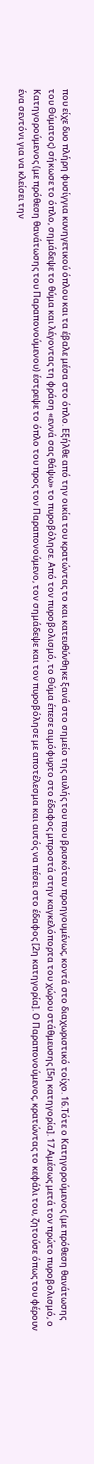που είχε δυο πλήρη φυσίγγια κυνηγετικού όπλου και τα έβαλε μέσα στο όπλο. Εξήλθε από την οικία του κρατώντας το και κατευθύνθηκε ξανά στο σημείο της αυλής του που βρισκόταν προηγουμένως, κοντά στο διαχωριστικό τοίχο. 16.Τότε ο Κατηγορούμενος (με πρόθεση θανάτωσης του Θύματος) σήκωσε το όπλο, σημάδεψε το θύμα και λέγοντας τη φράση «εννά σας θάψω» το πυροβόλησε. Από τον πυροβολισμό, το Θύμα έπεσε αιμόφυρτο στο έδαφος μπροστά στην καγκελόπορτα του χώρου στάθμευσης [5η κατηγορία]. 17.Αμέσως μετά τον πρώτο πυροβολισμό, ο Κατηγορούμενος (με πρόθεση θανάτωσης του Παραπονούμενου) έστρεψε το όπλο του προς τον Παραπονούμενο, τον σημάδεψε και τον πυροβόλησε με αποτέλεσμα και αυτός να πέσει στο έδαφος [2η κατηγορία]. Ο Παραπονούμενος, κρατώντας το κεφάλι του, ζητούσε όπως του φέρουν ένα σεντόνι για να κλείσει την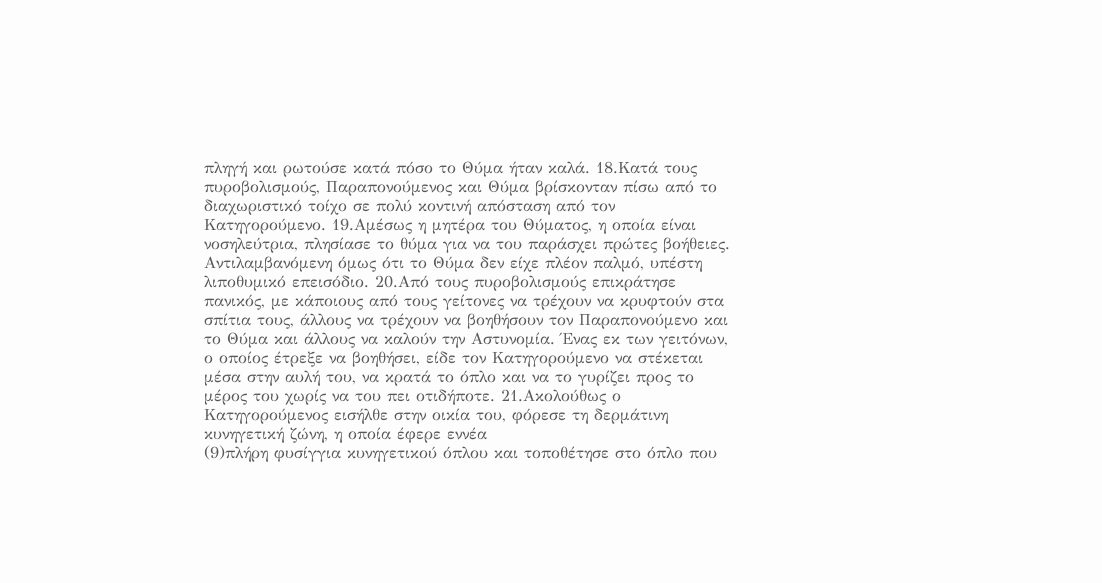πληγή και ρωτούσε κατά πόσο το Θύμα ήταν καλά. 18.Κατά τους πυροβολισμούς, Παραπονούμενος και Θύμα βρίσκονταν πίσω από το διαχωριστικό τοίχο σε πολύ κοντινή απόσταση από τον Κατηγορούμενο. 19.Αμέσως η μητέρα του Θύματος, η οποία είναι νοσηλεύτρια, πλησίασε το θύμα για να του παράσχει πρώτες βοήθειες. Αντιλαμβανόμενη όμως ότι το Θύμα δεν είχε πλέον παλμό, υπέστη λιποθυμικό επεισόδιο. 20.Από τους πυροβολισμούς επικράτησε πανικός, με κάποιους από τους γείτονες να τρέχουν να κρυφτούν στα σπίτια τους, άλλους να τρέχουν να βοηθήσουν τον Παραπονούμενο και το Θύμα και άλλους να καλούν την Αστυνομία. Ένας εκ των γειτόνων, ο οποίος έτρεξε να βοηθήσει, είδε τον Κατηγορούμενο να στέκεται μέσα στην αυλή του, να κρατά το όπλο και να το γυρίζει προς το μέρος του χωρίς να του πει οτιδήποτε. 21.Ακολούθως ο Κατηγορούμενος εισήλθε στην οικία του, φόρεσε τη δερμάτινη κυνηγετική ζώνη, η οποία έφερε εννέα
(9)πλήρη φυσίγγια κυνηγετικού όπλου και τοποθέτησε στο όπλο που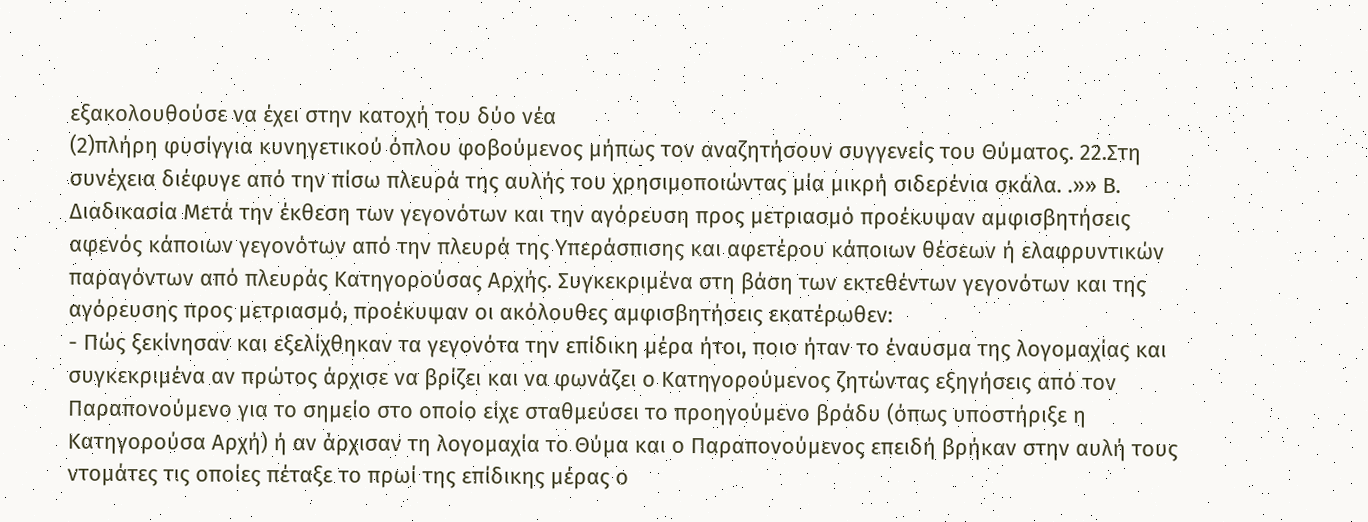εξακολουθούσε να έχει στην κατοχή του δύο νέα
(2)πλήρη φυσίγγια κυνηγετικού όπλου φοβούμενος μήπως τον αναζητήσουν συγγενείς του Θύματος. 22.Στη συνέχεια διέφυγε από την πίσω πλευρά της αυλής του χρησιμοποιώντας μία μικρή σιδερένια σκάλα. .»» Β. Διαδικασία Μετά την έκθεση των γεγονότων και την αγόρευση προς μετριασμό προέκυψαν αμφισβητήσεις αφενός κάποιων γεγονότων από την πλευρά της Υπεράσπισης και αφετέρου κάποιων θέσεων ή ελαφρυντικών παραγόντων από πλευράς Κατηγορούσας Αρχής. Συγκεκριμένα στη βάση των εκτεθέντων γεγονότων και της αγόρευσης προς μετριασμό, προέκυψαν οι ακόλουθες αμφισβητήσεις εκατέρωθεν:
- Πώς ξεκίνησαν και εξελίχθηκαν τα γεγονότα την επίδικη μέρα ήτοι, ποιο ήταν το έναυσμα της λογομαχίας και συγκεκριμένα αν πρώτος άρχισε να βρίζει και να φωνάζει ο Κατηγορούμενος ζητώντας εξηγήσεις από τον Παραπονούμενο για το σημείο στο οποίο είχε σταθμεύσει το προηγούμενο βράδυ (όπως υποστήριξε η Κατηγορούσα Αρχή) ή αν άρχισαν τη λογομαχία το Θύμα και ο Παραπονούμενος επειδή βρήκαν στην αυλή τους ντομάτες τις οποίες πέταξε το πρωί της επίδικης μέρας ο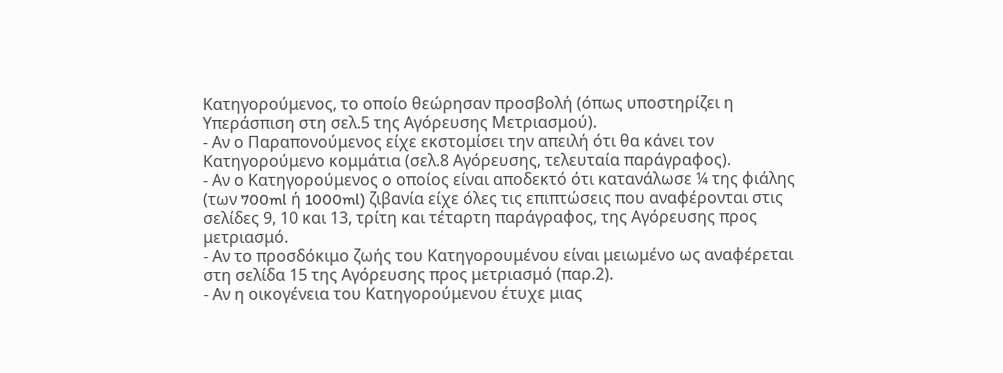Κατηγορούμενος, το οποίο θεώρησαν προσβολή (όπως υποστηρίζει η Υπεράσπιση στη σελ.5 της Αγόρευσης Μετριασμού).
- Αν ο Παραπονούμενος είχε εκστομίσει την απειλή ότι θα κάνει τον Κατηγορούμενο κομμάτια (σελ.8 Αγόρευσης, τελευταία παράγραφος).
- Αν ο Κατηγορούμενος ο οποίος είναι αποδεκτό ότι κατανάλωσε ¼ της φιάλης (των 700ml ή 1000ml) ζιβανία είχε όλες τις επιπτώσεις που αναφέρονται στις σελίδες 9, 10 και 13, τρίτη και τέταρτη παράγραφος, της Αγόρευσης προς μετριασμό.
- Αν το προσδόκιμο ζωής του Κατηγορουμένου είναι μειωμένο ως αναφέρεται στη σελίδα 15 της Αγόρευσης προς μετριασμό (παρ.2).
- Αν η οικογένεια του Κατηγορούμενου έτυχε μιας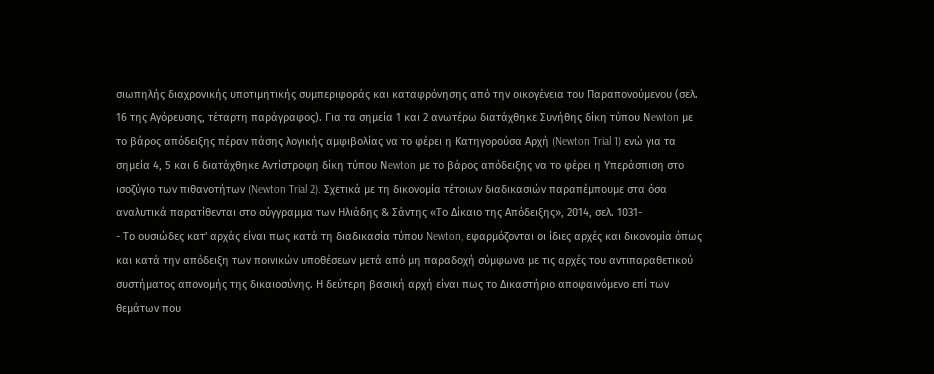σιωπηλής διαχρονικής υποτιμητικής συμπεριφοράς και καταφρόνησης από την οικογένεια του Παραπονούμενου (σελ. 16 της Αγόρευσης, τέταρτη παράγραφος). Για τα σημεία 1 και 2 ανωτέρω διατάχθηκε Συνήθης δίκη τύπου Νewton με το βάρος απόδειξης πέραν πάσης λογικής αμφιβολίας να το φέρει η Κατηγορούσα Αρχή (Newton Trial 1) ενώ για τα σημεία 4, 5 και 6 διατάχθηκε Αντίστροφη δίκη τύπου Νewton με το βάρος απόδειξης να το φέρει η Υπεράσπιση στο ισοζύγιο των πιθανοτήτων (Newton Trial 2). Σχετικά με τη δικονομία τέτοιων διαδικασιών παραπέμπουμε στα όσα αναλυτικά παρατίθενται στο σύγγραμμα των Ηλιάδης & Σάντης «Το Δίκαιο της Απόδειξης», 2014, σελ. 1031-
- Το ουσιώδες κατ' αρχάς είναι πως κατά τη διαδικασία τύπου Newton, εφαρμόζονται οι ίδιες αρχές και δικονομία όπως και κατά την απόδειξη των ποινικών υποθέσεων μετά από μη παραδοχή σύμφωνα με τις αρχές του αντιπαραθετικού συστήματος απονομής της δικαιοσύνης. Η δεύτερη βασική αρχή είναι πως το Δικαστήριο αποφαινόμενο επί των θεμάτων που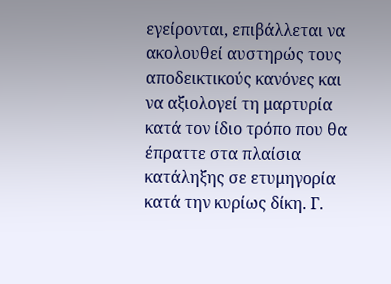εγείρονται, επιβάλλεται να ακολουθεί αυστηρώς τους αποδεικτικούς κανόνες και να αξιολογεί τη μαρτυρία κατά τον ίδιο τρόπο που θα έπραττε στα πλαίσια κατάληξης σε ετυμηγορία κατά την κυρίως δίκη. Γ.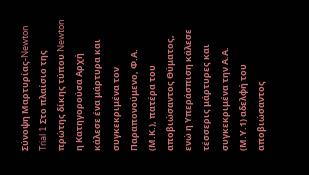Σύνοψη Μαρτυρίας-Newton Trial 1 Στο πλαίσιο της πρώτης δίκης τύπου Newton η Κατηγορούσα Αρχή κάλεσε ένα μάρτυρα και συγκεκριμένα τον Παραπονούμενο, Φ.Α. (Μ.Κ.), πατέρα του αποβιώσαντος Θύματος, ενώ η Υπεράσπιση κάλεσε τέσσερις μάρτυρες και συγκεκριμένα την Α.Α. (Μ.Υ.1) αδελφή του αποβιώσαντος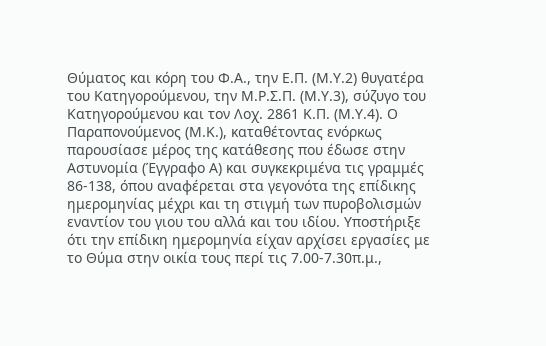Θύματος και κόρη του Φ.Α., την Ε.Π. (Μ.Υ.2) θυγατέρα του Κατηγορούμενου, την Μ.Ρ.Σ.Π. (Μ.Υ.3), σύζυγο του Κατηγορούμενου και τον Λοχ. 2861 Κ.Π. (Μ.Υ.4). Ο Παραπονούμενος (Μ.Κ.), καταθέτοντας ενόρκως παρουσίασε μέρος της κατάθεσης που έδωσε στην Αστυνομία (Έγγραφο Α) και συγκεκριμένα τις γραμμές 86-138, όπου αναφέρεται στα γεγονότα της επίδικης ημερομηνίας μέχρι και τη στιγμή των πυροβολισμών εναντίον του γιου του αλλά και του ιδίου. Υποστήριξε ότι την επίδικη ημερομηνία είχαν αρχίσει εργασίες με το Θύμα στην οικία τους περί τις 7.00-7.30π.μ.,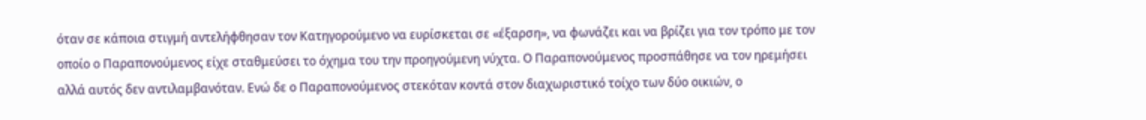όταν σε κάποια στιγμή αντελήφθησαν τον Κατηγορούμενο να ευρίσκεται σε «έξαρση», να φωνάζει και να βρίζει για τον τρόπο με τον οποίο ο Παραπονούμενος είχε σταθμεύσει το όχημα του την προηγούμενη νύχτα. Ο Παραπονούμενος προσπάθησε να τον ηρεμήσει αλλά αυτός δεν αντιλαμβανόταν. Ενώ δε ο Παραπονούμενος στεκόταν κοντά στον διαχωριστικό τοίχο των δύο οικιών, ο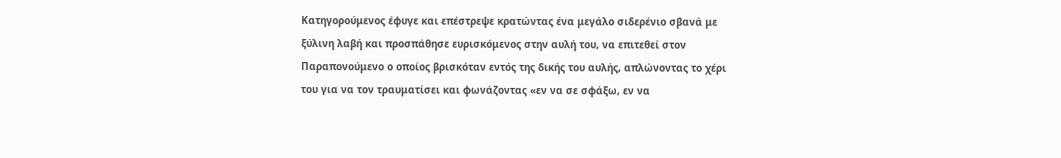Κατηγορούμενος έφυγε και επέστρεψε κρατώντας ένα μεγάλο σιδερένιο σβανά με ξύλινη λαβή και προσπάθησε ευρισκόμενος στην αυλή του, να επιτεθεί στον Παραπονούμενο ο οποίος βρισκόταν εντός της δικής του αυλής, απλώνοντας το χέρι του για να τον τραυματίσει και φωνάζοντας «εν να σε σφάξω, εν να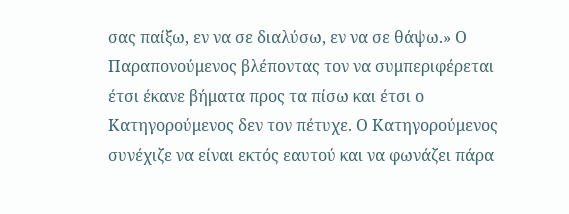σας παίξω, εν να σε διαλύσω, εν να σε θάψω.» Ο Παραπονούμενος βλέποντας τον να συμπεριφέρεται έτσι έκανε βήματα προς τα πίσω και έτσι ο Κατηγορούμενος δεν τον πέτυχε. Ο Κατηγορούμενος συνέχιζε να είναι εκτός εαυτού και να φωνάζει πάρα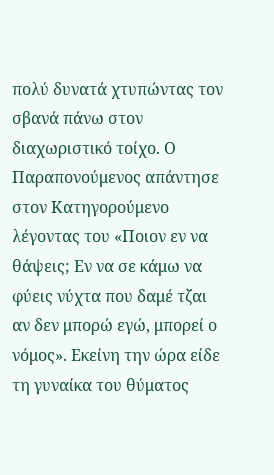πολύ δυνατά χτυπώντας τον σβανά πάνω στον διαχωριστικό τοίχο. Ο Παραπονούμενος απάντησε στον Κατηγορούμενο λέγοντας του «Ποιον εν να θάψεις; Εν να σε κάμω να φύεις νύχτα που δαμέ τζαι αν δεν μπορώ εγώ, μπορεί ο νόμος». Εκείνη την ώρα είδε τη γυναίκα του θύματος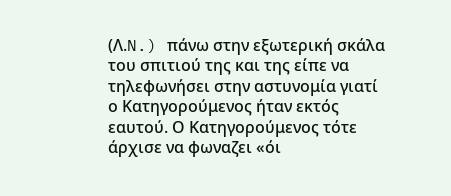(Λ.N.) πάνω στην εξωτερική σκάλα του σπιτιού της και της είπε να τηλεφωνήσει στην αστυνομία γιατί ο Κατηγορούμενος ήταν εκτός εαυτού. Ο Κατηγορούμενος τότε άρχισε να φωναζει «όι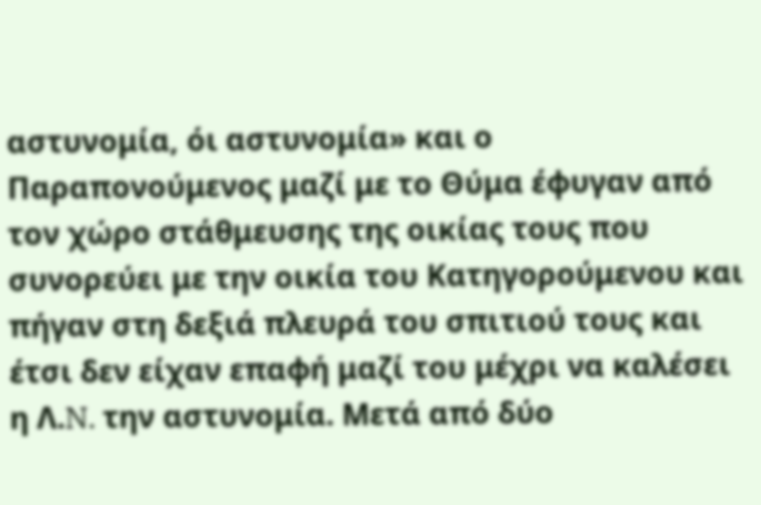αστυνομία, όι αστυνομία» και ο Παραπονούμενος μαζί με το Θύμα έφυγαν από τον χώρο στάθμευσης της οικίας τους που συνορεύει με την οικία του Κατηγορούμενου και πήγαν στη δεξιά πλευρά του σπιτιού τους και έτσι δεν είχαν επαφή μαζί του μέχρι να καλέσει η Λ.N. την αστυνομία. Μετά από δύο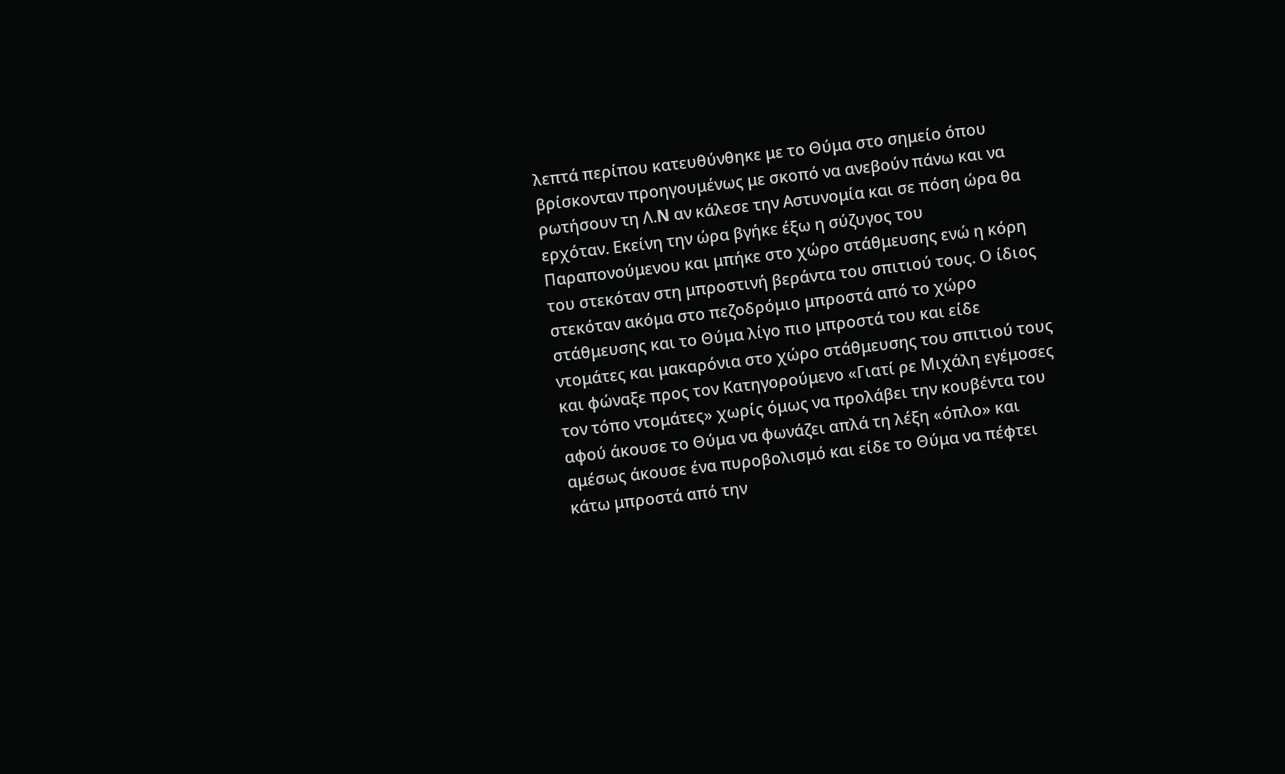λεπτά περίπου κατευθύνθηκε με το Θύμα στο σημείο όπου βρίσκονταν προηγουμένως με σκοπό να ανεβούν πάνω και να ρωτήσουν τη Λ.N αν κάλεσε την Αστυνομία και σε πόση ώρα θα ερχόταν. Εκείνη την ώρα βγήκε έξω η σύζυγος του Παραπονούμενου και μπήκε στο χώρο στάθμευσης ενώ η κόρη του στεκόταν στη μπροστινή βεράντα του σπιτιού τους. Ο ίδιος στεκόταν ακόμα στο πεζοδρόμιο μπροστά από το χώρο στάθμευσης και το Θύμα λίγο πιο μπροστά του και είδε ντομάτες και μακαρόνια στο χώρο στάθμευσης του σπιτιού τους και φώναξε προς τον Κατηγορούμενο «Γιατί ρε Μιχάλη εγέμοσες τον τόπο ντομάτες» χωρίς όμως να προλάβει την κουβέντα του αφού άκουσε το Θύμα να φωνάζει απλά τη λέξη «όπλο» και αμέσως άκουσε ένα πυροβολισμό και είδε το Θύμα να πέφτει κάτω μπροστά από την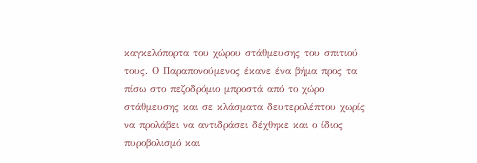καγκελόπορτα του χώρου στάθμευσης του σπιτιού τους. Ο Παραπονούμενος έκανε ένα βήμα προς τα πίσω στο πεζοδρόμιο μπροστά από το χώρο στάθμευσης και σε κλάσματα δευτερολέπτου χωρίς να προλάβει να αντιδράσει δέχθηκε και ο ίδιος πυροβολισμό και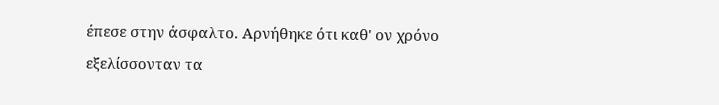έπεσε στην άσφαλτο. Αρνήθηκε ότι καθ' ον χρόνο εξελίσσονταν τα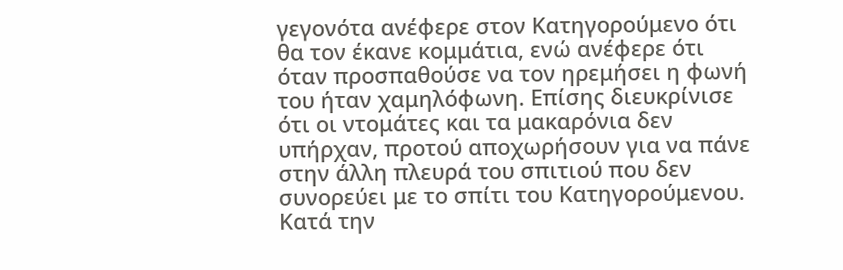γεγονότα ανέφερε στον Κατηγορούμενο ότι θα τον έκανε κομμάτια, ενώ ανέφερε ότι όταν προσπαθούσε να τον ηρεμήσει η φωνή του ήταν χαμηλόφωνη. Επίσης διευκρίνισε ότι οι ντομάτες και τα μακαρόνια δεν υπήρχαν, προτού αποχωρήσουν για να πάνε στην άλλη πλευρά του σπιτιού που δεν συνορεύει με το σπίτι του Κατηγορούμενου. Κατά την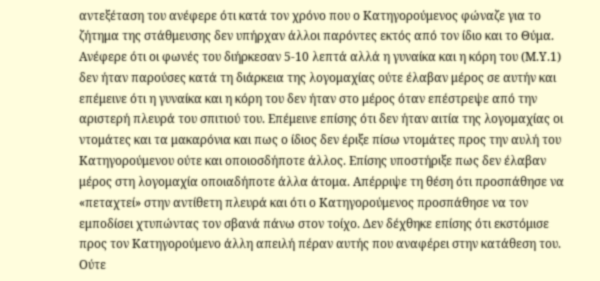αντεξέταση του ανέφερε ότι κατά τον χρόνο που ο Κατηγορούμενος φώναζε για το ζήτημα της στάθμευσης δεν υπήρχαν άλλοι παρόντες εκτός από τον ίδιο και το Θύμα. Ανέφερε ότι οι φωνές του διήρκεσαν 5-10 λεπτά αλλά η γυναίκα και η κόρη του (Μ.Υ.1) δεν ήταν παρούσες κατά τη διάρκεια της λογομαχίας ούτε έλαβαν μέρος σε αυτήν και επέμεινε ότι η γυναίκα και η κόρη του δεν ήταν στο μέρος όταν επέστρεψε από την αριστερή πλευρά του σπιτιού του. Επέμεινε επίσης ότι δεν ήταν αιτία της λογομαχίας οι ντομάτες και τα μακαρόνια και πως ο ίδιος δεν έριξε πίσω ντομάτες προς την αυλή του Κατηγορούμενου ούτε και οποιοσδήποτε άλλος. Επίσης υποστήριξε πως δεν έλαβαν μέρος στη λογομαχία οποιαδήποτε άλλα άτομα. Απέρριψε τη θέση ότι προσπάθησε να «πεταχτεί» στην αντίθετη πλευρά και ότι ο Κατηγορούμενος προσπάθησε να τον εμποδίσει χτυπώντας τον σβανά πάνω στον τοίχο. Δεν δέχθηκε επίσης ότι εκστόμισε προς τον Κατηγορούμενο άλλη απειλή πέραν αυτής που αναφέρει στην κατάθεση του. Ούτε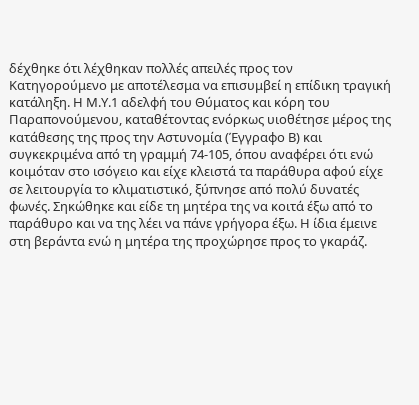δέχθηκε ότι λέχθηκαν πολλές απειλές προς τον Κατηγορούμενο με αποτέλεσμα να επισυμβεί η επίδικη τραγική κατάληξη. Η Μ.Υ.1 αδελφή του Θύματος και κόρη του Παραπονούμενου, καταθέτοντας ενόρκως υιοθέτησε μέρος της κατάθεσης της προς την Αστυνομία (Έγγραφο Β) και συγκεκριμένα από τη γραμμή 74-105, όπου αναφέρει ότι ενώ κοιμόταν στο ισόγειο και είχε κλειστά τα παράθυρα αφού είχε σε λειτουργία το κλιματιστικό, ξύπνησε από πολύ δυνατές φωνές. Σηκώθηκε και είδε τη μητέρα της να κοιτά έξω από το παράθυρο και να της λέει να πάνε γρήγορα έξω. Η ίδια έμεινε στη βεράντα ενώ η μητέρα της προχώρησε προς το γκαράζ.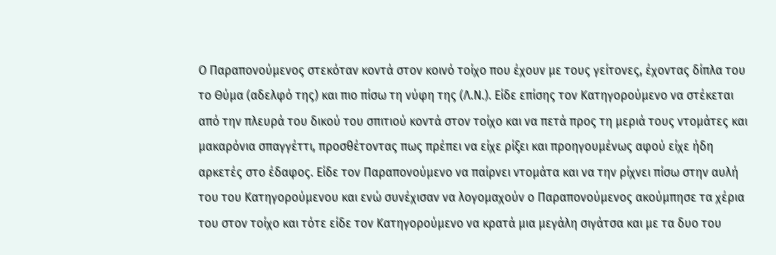Ο Παραπονούμενος στεκόταν κοντά στον κοινό τοίχο που έχουν με τους γείτονες, έχοντας δίπλα του το Θύμα (αδελφό της) και πιο πίσω τη νύφη της (Λ.Ν.). Είδε επίσης τον Κατηγορούμενο να στέκεται από την πλευρά του δικού του σπιτιού κοντά στον τοίχο και να πετά προς τη μεριά τους ντομάτες και μακαρόνια σπαγγέττι, προσθέτοντας πως πρέπει να είχε ρίξει και προηγουμένως αφού είχε ήδη αρκετές στο έδαφος. Είδε τον Παραπονούμενο να παίρνει ντομάτα και να την ρίχνει πίσω στην αυλή του του Κατηγορούμενου και ενώ συνέχισαν να λογομαχούν ο Παραπονούμενος ακούμπησε τα χέρια του στον τοίχο και τότε είδε τον Κατηγορούμενο να κρατά μια μεγάλη σιγάτσα και με τα δυο του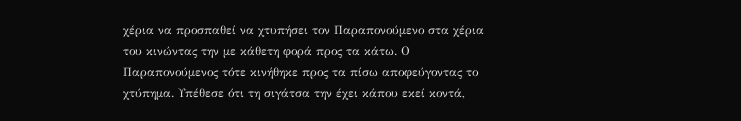χέρια να προσπαθεί να χτυπήσει τον Παραπονούμενο στα χέρια του κινώντας την με κάθετη φορά προς τα κάτω. Ο Παραπονούμενος τότε κινήθηκε προς τα πίσω αποφεύγοντας το χτύπημα. Υπέθεσε ότι τη σιγάτσα την έχει κάπου εκεί κοντά,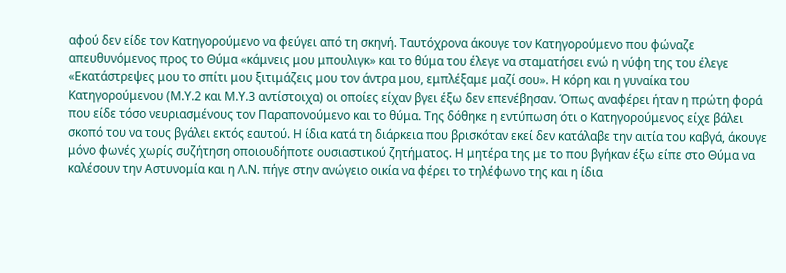αφού δεν είδε τον Κατηγορούμενο να φεύγει από τη σκηνή. Ταυτόχρονα άκουγε τον Κατηγορούμενο που φώναζε απευθυνόμενος προς το Θύμα «κάμνεις μου μπουλιγκ» και το θύμα του έλεγε να σταματήσει ενώ η νύφη της του έλεγε «Εκατάστρεψες μου το σπίτι μου ξιτιμάζεις μου τον άντρα μου, εμπλέξαμε μαζί σου». Η κόρη και η γυναίκα του Κατηγορούμενου (Μ.Υ.2 και Μ.Υ.3 αντίστοιχα) οι οποίες είχαν βγει έξω δεν επενέβησαν. Όπως αναφέρει ήταν η πρώτη φορά που είδε τόσο νευριασμένους τον Παραπονούμενο και το θύμα. Της δόθηκε η εντύπωση ότι ο Κατηγορούμενος είχε βάλει σκοπό του να τους βγάλει εκτός εαυτού. Η ίδια κατά τη διάρκεια που βρισκόταν εκεί δεν κατάλαβε την αιτία του καβγά, άκουγε μόνο φωνές χωρίς συζήτηση οποιουδήποτε ουσιαστικού ζητήματος. Η μητέρα της με το που βγήκαν έξω είπε στο Θύμα να καλέσουν την Αστυνομία και η Λ.Ν. πήγε στην ανώγειο οικία να φέρει το τηλέφωνο της και η ίδια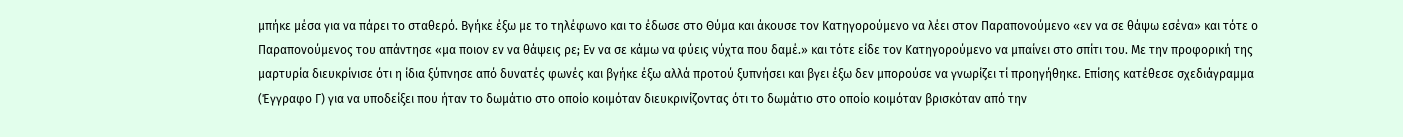μπήκε μέσα για να πάρει το σταθερό. Βγήκε έξω με το τηλέφωνο και το έδωσε στο Θύμα και άκουσε τον Κατηγορούμενο να λέει στον Παραπονούμενο «εν να σε θάψω εσένα» και τότε ο Παραπονούμενος του απάντησε «μα ποιον εν να θάψεις ρε; Εν να σε κάμω να φύεις νύχτα που δαμέ.» και τότε είδε τον Κατηγορούμενο να μπαίνει στο σπίτι του. Με την προφορική της μαρτυρία διευκρίνισε ότι η ίδια ξύπνησε από δυνατές φωνές και βγήκε έξω αλλά προτού ξυπνήσει και βγει έξω δεν μπορούσε να γνωρίζει τί προηγήθηκε. Επίσης κατέθεσε σχεδιάγραμμα (Έγγραφο Γ) για να υποδείξει που ήταν το δωμάτιο στο οποίο κοιμόταν διευκρινίζοντας ότι το δωμάτιο στο οποίο κοιμόταν βρισκόταν από την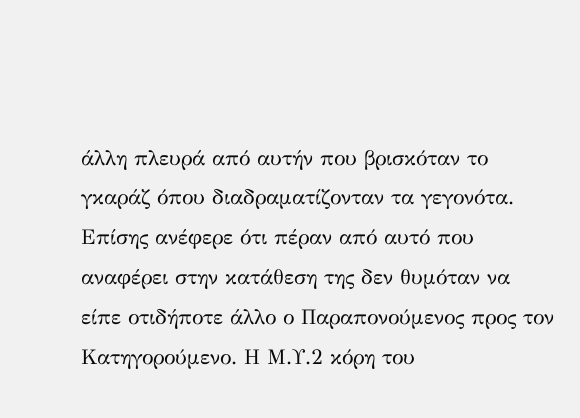άλλη πλευρά από αυτήν που βρισκόταν το γκαράζ όπου διαδραματίζονταν τα γεγονότα. Επίσης ανέφερε ότι πέραν από αυτό που αναφέρει στην κατάθεση της δεν θυμόταν να είπε οτιδήποτε άλλο ο Παραπονούμενος προς τον Κατηγορούμενο. Η Μ.Υ.2 κόρη του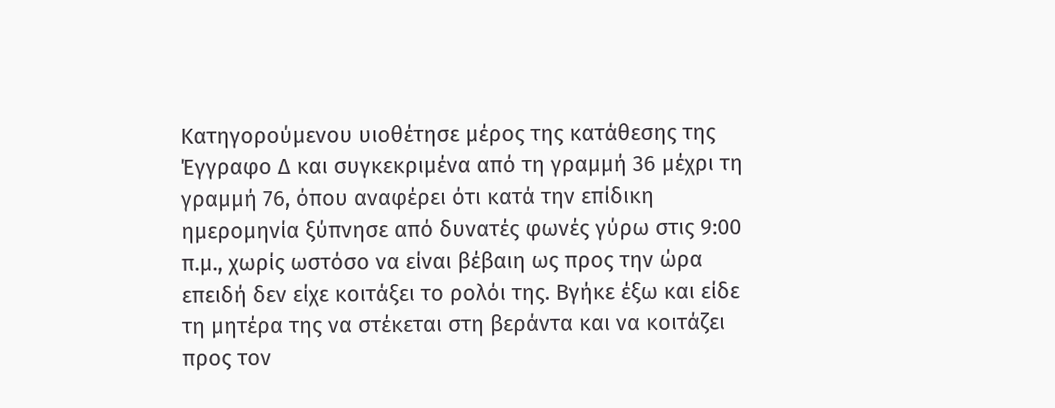Κατηγορούμενου υιοθέτησε μέρος της κατάθεσης της Έγγραφο Δ και συγκεκριμένα από τη γραμμή 36 μέχρι τη γραμμή 76, όπου αναφέρει ότι κατά την επίδικη ημερομηνία ξύπνησε από δυνατές φωνές γύρω στις 9:00 π.μ., χωρίς ωστόσο να είναι βέβαιη ως προς την ώρα επειδή δεν είχε κοιτάξει το ρολόι της. Βγήκε έξω και είδε τη μητέρα της να στέκεται στη βεράντα και να κοιτάζει προς τον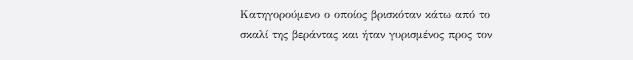Κατηγορούμενο ο οποίος βρισκόταν κάτω από το σκαλί της βεράντας και ήταν γυρισμένος προς τον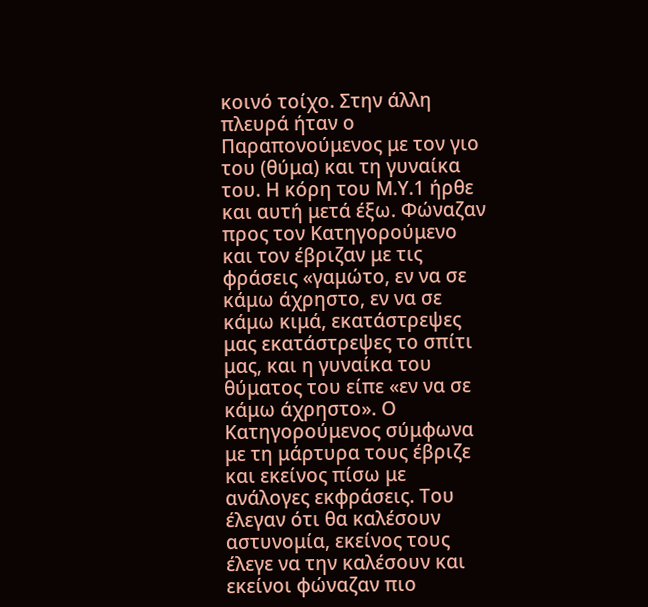κοινό τοίχο. Στην άλλη πλευρά ήταν ο Παραπονούμενος με τον γιο του (θύμα) και τη γυναίκα του. Η κόρη του Μ.Υ.1 ήρθε και αυτή μετά έξω. Φώναζαν προς τον Κατηγορούμενο και τον έβριζαν με τις φράσεις «γαμώτο, εν να σε κάμω άχρηστο, εν να σε κάμω κιμά, εκατάστρεψες μας εκατάστρεψες το σπίτι μας, και η γυναίκα του θύματος του είπε «εν να σε κάμω άχρηστο». Ο Κατηγορούμενος σύμφωνα με τη μάρτυρα τους έβριζε και εκείνος πίσω με ανάλογες εκφράσεις. Του έλεγαν ότι θα καλέσουν αστυνομία, εκείνος τους έλεγε να την καλέσουν και εκείνοι φώναζαν πιο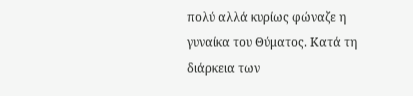πολύ αλλά κυρίως φώναζε η γυναίκα του Θύματος. Κατά τη διάρκεια των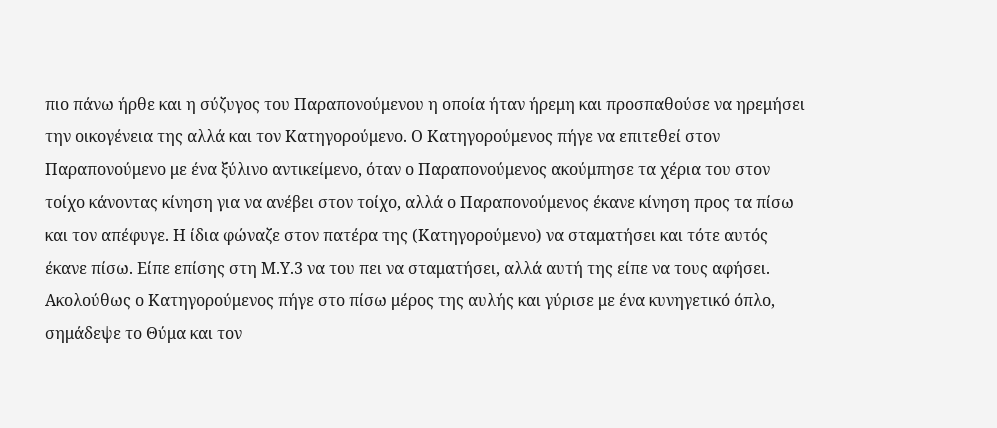πιο πάνω ήρθε και η σύζυγος του Παραπονούμενου η οποία ήταν ήρεμη και προσπαθούσε να ηρεμήσει την οικογένεια της αλλά και τον Κατηγορούμενο. Ο Κατηγορούμενος πήγε να επιτεθεί στον Παραπονούμενο με ένα ξύλινο αντικείμενο, όταν ο Παραπονούμενος ακούμπησε τα χέρια του στον τοίχο κάνοντας κίνηση για να ανέβει στον τοίχο, αλλά ο Παραπονούμενος έκανε κίνηση προς τα πίσω και τον απέφυγε. Η ίδια φώναζε στον πατέρα της (Κατηγορούμενο) να σταματήσει και τότε αυτός έκανε πίσω. Είπε επίσης στη Μ.Υ.3 να του πει να σταματήσει, αλλά αυτή της είπε να τους αφήσει. Ακολούθως ο Κατηγορούμενος πήγε στο πίσω μέρος της αυλής και γύρισε με ένα κυνηγετικό όπλο, σημάδεψε το Θύμα και τον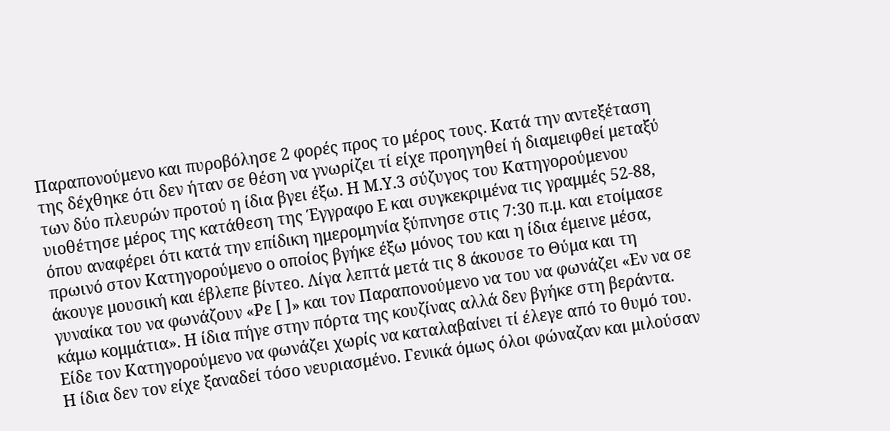Παραπονούμενο και πυροβόλησε 2 φορές προς το μέρος τους. Κατά την αντεξέταση της δέχθηκε ότι δεν ήταν σε θέση να γνωρίζει τί είχε προηγηθεί ή διαμειφθεί μεταξύ των δύο πλευρών προτού η ίδια βγει έξω. Η Μ.Υ.3 σύζυγος του Κατηγορούμενου υιοθέτησε μέρος της κατάθεση της Έγγραφο Ε και συγκεκριμένα τις γραμμές 52-88, όπου αναφέρει ότι κατά την επίδικη ημερομηνία ξύπνησε στις 7:30 π.μ. και ετοίμασε πρωινό στον Κατηγορούμενο ο οποίος βγήκε έξω μόνος του και η ίδια έμεινε μέσα, άκουγε μουσική και έβλεπε βίντεο. Λίγα λεπτά μετά τις 8 άκουσε το Θύμα και τη γυναίκα του να φωνάζουν «Ρε [ ]» και τον Παραπονούμενο να του να φωνάζει «Εν να σε κάμω κομμάτια». Η ίδια πήγε στην πόρτα της κουζίνας αλλά δεν βγήκε στη βεράντα. Είδε τον Κατηγορούμενο να φωνάζει χωρίς να καταλαβαίνει τί έλεγε από το θυμό του. Η ίδια δεν τον είχε ξαναδεί τόσο νευριασμένο. Γενικά όμως όλοι φώναζαν και μιλούσαν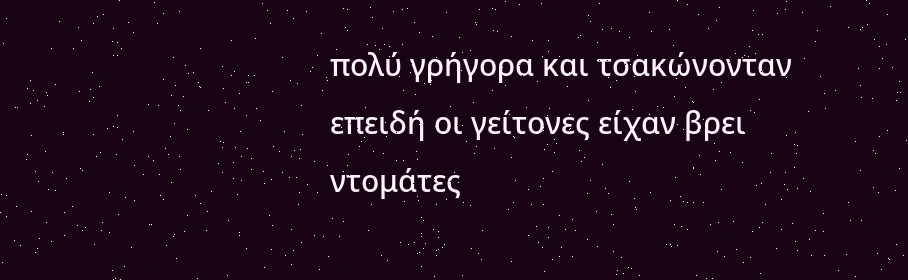πολύ γρήγορα και τσακώνονταν επειδή οι γείτονες είχαν βρει ντομάτες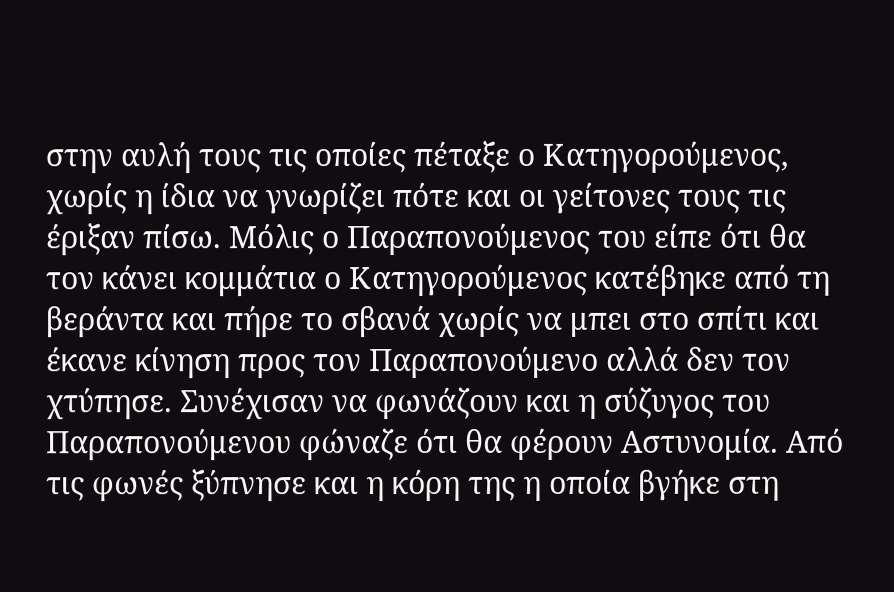στην αυλή τους τις οποίες πέταξε ο Κατηγορούμενος, χωρίς η ίδια να γνωρίζει πότε και οι γείτονες τους τις έριξαν πίσω. Μόλις ο Παραπονούμενος του είπε ότι θα τον κάνει κομμάτια ο Κατηγορούμενος κατέβηκε από τη βεράντα και πήρε το σβανά χωρίς να μπει στο σπίτι και έκανε κίνηση προς τον Παραπονούμενο αλλά δεν τον χτύπησε. Συνέχισαν να φωνάζουν και η σύζυγος του Παραπονούμενου φώναζε ότι θα φέρουν Αστυνομία. Από τις φωνές ξύπνησε και η κόρη της η οποία βγήκε στη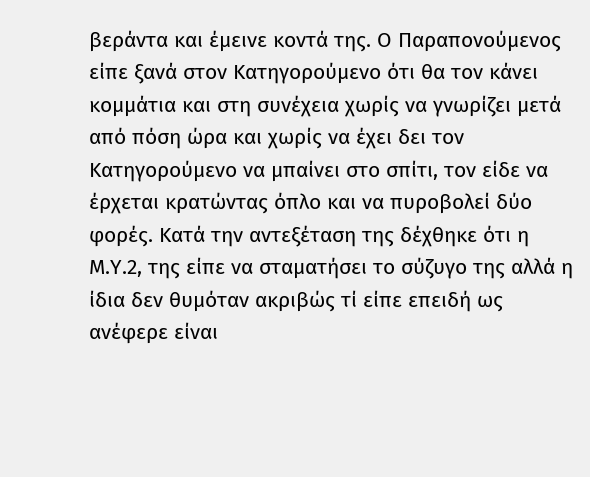βεράντα και έμεινε κοντά της. Ο Παραπονούμενος είπε ξανά στον Κατηγορούμενο ότι θα τον κάνει κομμάτια και στη συνέχεια χωρίς να γνωρίζει μετά από πόση ώρα και χωρίς να έχει δει τον Κατηγορούμενο να μπαίνει στο σπίτι, τον είδε να έρχεται κρατώντας όπλο και να πυροβολεί δύο φορές. Κατά την αντεξέταση της δέχθηκε ότι η Μ.Υ.2, της είπε να σταματήσει το σύζυγο της αλλά η ίδια δεν θυμόταν ακριβώς τί είπε επειδή ως ανέφερε είναι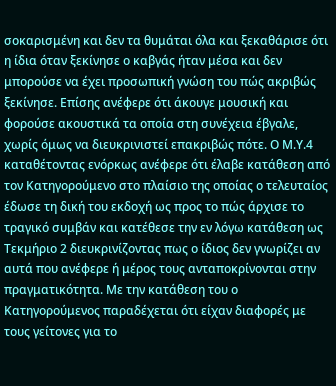σοκαρισμένη και δεν τα θυμάται όλα και ξεκαθάρισε ότι η ίδια όταν ξεκίνησε ο καβγάς ήταν μέσα και δεν μπορούσε να έχει προσωπική γνώση του πώς ακριβώς ξεκίνησε. Επίσης ανέφερε ότι άκουγε μουσική και φορούσε ακουστικά τα οποία στη συνέχεια έβγαλε, χωρίς όμως να διευκρινιστεί επακριβώς πότε. Ο Μ.Υ.4 καταθέτοντας ενόρκως ανέφερε ότι έλαβε κατάθεση από τον Κατηγορούμενο στο πλαίσιο της οποίας ο τελευταίος έδωσε τη δική του εκδοχή ως προς το πώς άρχισε το τραγικό συμβάν και κατέθεσε την εν λόγω κατάθεση ως Τεκμήριο 2 διευκρινίζοντας πως ο ίδιος δεν γνωρίζει αν αυτά που ανέφερε ή μέρος τους ανταποκρίνονται στην πραγματικότητα. Με την κατάθεση του ο Κατηγορούμενος παραδέχεται ότι είχαν διαφορές με τους γείτονες για το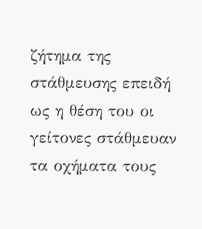ζήτημα της στάθμευσης επειδή ως η θέση του οι γείτονες στάθμευαν τα οχήματα τους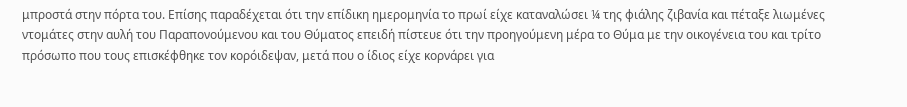μπροστά στην πόρτα του. Επίσης παραδέχεται ότι την επίδικη ημερομηνία το πρωί είχε καταναλώσει ¼ της φιάλης ζιβανία και πέταξε λιωμένες ντομάτες στην αυλή του Παραπονούμενου και του Θύματος επειδή πίστευε ότι την προηγούμενη μέρα το Θύμα με την οικογένεια του και τρίτο πρόσωπο που τους επισκέφθηκε τον κορόιδεψαν, μετά που ο ίδιος είχε κορνάρει για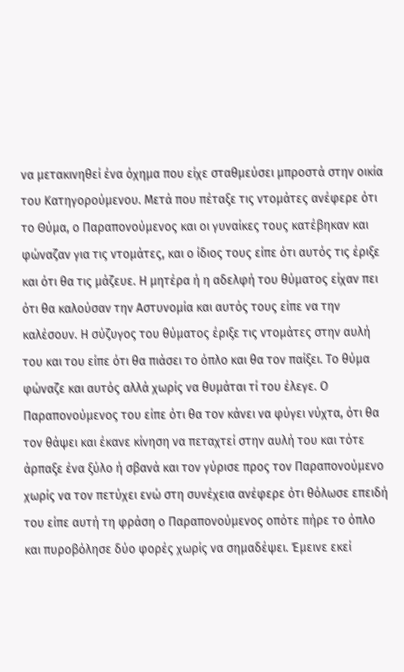να μετακινηθεί ένα όχημα που είχε σταθμεύσει μπροστά στην οικία του Κατηγορούμενου. Μετά που πέταξε τις ντομάτες ανέφερε ότι το Θύμα, ο Παραπονούμενος και οι γυναίκες τους κατέβηκαν και φώναζαν για τις ντομάτες, και ο ίδιος τους είπε ότι αυτός τις έριξε και ότι θα τις μάζευε. Η μητέρα ή η αδελφή του θύματος είχαν πει ότι θα καλούσαν την Αστυνομία και αυτός τους είπε να την καλέσουν. Η σύζυγος του θύματος έριξε τις ντομάτες στην αυλή του και του είπε ότι θα πιάσει το όπλο και θα τον παίξει. Το θύμα φώναζε και αυτός αλλά χωρίς να θυμάται τί του έλεγε. Ο Παραπονούμενος του είπε ότι θα τον κάνει να φύγει νύχτα, ότι θα τον θάψει και έκανε κίνηση να πεταχτεί στην αυλή του και τότε άρπαξε ένα ξύλο ή σβανά και τον γύρισε προς τον Παραπονούμενο χωρίς να τον πετύχει ενώ στη συνέχεια ανέφερε ότι θόλωσε επειδή του είπε αυτή τη φράση ο Παραπονούμενος οπότε πήρε το όπλο και πυροβόλησε δύο φορές χωρίς να σημαδέψει. Έμεινε εκεί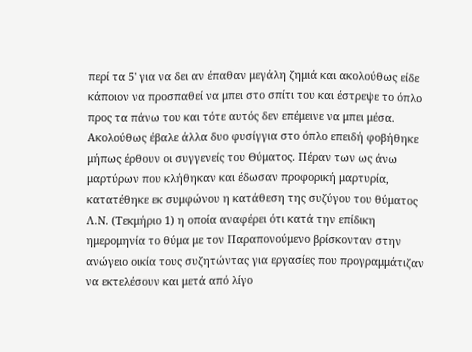περί τα 5' για να δει αν έπαθαν μεγάλη ζημιά και ακολούθως είδε κάποιον να προσπαθεί να μπει στο σπίτι του και έστρεψε το όπλο προς τα πάνω του και τότε αυτός δεν επέμεινε να μπει μέσα. Ακολούθως έβαλε άλλα δυο φυσίγγια στο όπλο επειδή φοβήθηκε μήπως έρθουν οι συγγενείς του Θύματος. Πέραν των ως άνω μαρτύρων που κλήθηκαν και έδωσαν προφορική μαρτυρία, κατατέθηκε εκ συμφώνου η κατάθεση της συζύγου του θύματος Λ.Ν. (Τεκμήριο 1) η οποία αναφέρει ότι κατά την επίδικη ημερομηνία το θύμα με τον Παραπονούμενο βρίσκονταν στην ανώγειο οικία τους συζητώντας για εργασίες που προγραμμάτιζαν να εκτελέσουν και μετά από λίγο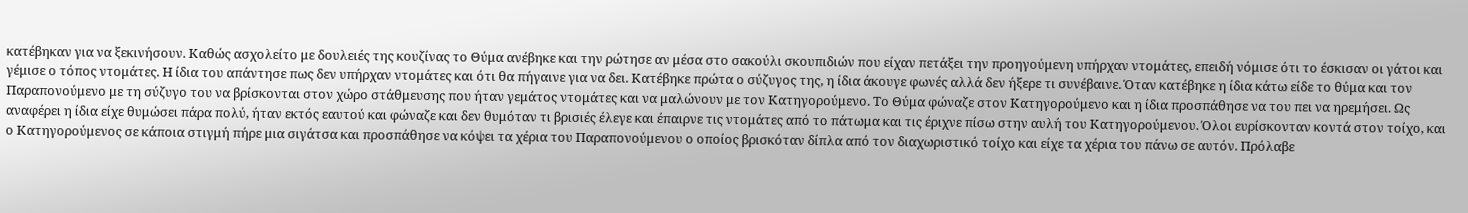κατέβηκαν για να ξεκινήσουν. Καθώς ασχολείτο με δουλειές της κουζίνας το Θύμα ανέβηκε και την ρώτησε αν μέσα στο σακούλι σκουπιδιών που είχαν πετάξει την προηγούμενη υπήρχαν ντομάτες, επειδή νόμισε ότι το έσκισαν οι γάτοι και γέμισε ο τόπος ντομάτες. Η ίδια του απάντησε πως δεν υπήρχαν ντομάτες και ότι θα πήγαινε για να δει. Κατέβηκε πρώτα ο σύζυγος της, η ίδια άκουγε φωνές αλλά δεν ήξερε τι συνέβαινε. Όταν κατέβηκε η ίδια κάτω είδε το θύμα και τον Παραπονούμενο με τη σύζυγο του να βρίσκονται στον χώρο στάθμευσης που ήταν γεμάτος ντομάτες και να μαλώνουν με τον Κατηγορούμενο. Το Θύμα φώναζε στον Κατηγορούμενο και η ίδια προσπάθησε να του πει να ηρεμήσει. Ως αναφέρει η ίδια είχε θυμώσει πάρα πολύ, ήταν εκτός εαυτού και φώναζε και δεν θυμόταν τι βρισιές έλεγε και έπαιρνε τις ντομάτες από το πάτωμα και τις έριχνε πίσω στην αυλή του Κατηγορούμενου. Όλοι ευρίσκονταν κοντά στον τοίχο, και ο Κατηγορούμενος σε κάποια στιγμή πήρε μια σιγάτσα και προσπάθησε να κόψει τα χέρια του Παραπονούμενου ο οποίος βρισκόταν δίπλα από τον διαχωριστικό τοίχο και είχε τα χέρια του πάνω σε αυτόν. Πρόλαβε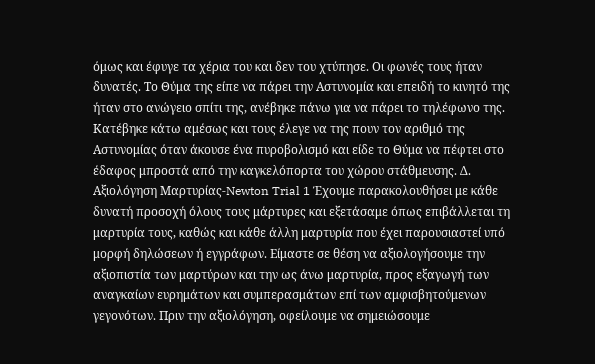όμως και έφυγε τα χέρια του και δεν του χτύπησε. Οι φωνές τους ήταν δυνατές. Το Θύμα της είπε να πάρει την Αστυνομία και επειδή το κινητό της ήταν στο ανώγειο σπίτι της, ανέβηκε πάνω για να πάρει το τηλέφωνο της. Κατέβηκε κάτω αμέσως και τους έλεγε να της πουν τον αριθμό της Αστυνομίας όταν άκουσε ένα πυροβολισμό και είδε το Θύμα να πέφτει στο έδαφος μπροστά από την καγκελόπορτα του χώρου στάθμευσης. Δ. Αξιολόγηση Μαρτυρίας-Newton Trial 1 Έχουμε παρακολουθήσει με κάθε δυνατή προσοχή όλους τους μάρτυρες και εξετάσαμε όπως επιβάλλεται τη μαρτυρία τους, καθώς και κάθε άλλη μαρτυρία που έχει παρουσιαστεί υπό μορφή δηλώσεων ή εγγράφων. Είμαστε σε θέση να αξιολογήσουμε την αξιοπιστία των μαρτύρων και την ως άνω μαρτυρία, προς εξαγωγή των αναγκαίων ευρημάτων και συμπερασμάτων επί των αμφισβητούμενων γεγονότων. Πριν την αξιολόγηση, οφείλουμε να σημειώσουμε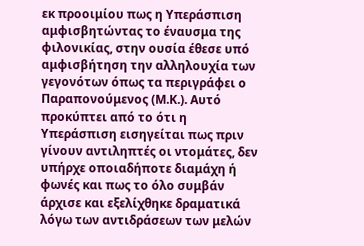εκ προοιμίου πως η Υπεράσπιση αμφισβητώντας το έναυσμα της φιλονικίας, στην ουσία έθεσε υπό αμφισβήτηση την αλληλουχία των γεγονότων όπως τα περιγράφει ο Παραπονούμενος (Μ.Κ.). Αυτό προκύπτει από το ότι η Υπεράσπιση εισηγείται πως πριν γίνουν αντιληπτές οι ντομάτες, δεν υπήρχε οποιαδήποτε διαμάχη ή φωνές και πως το όλο συμβάν άρχισε και εξελίχθηκε δραματικά λόγω των αντιδράσεων των μελών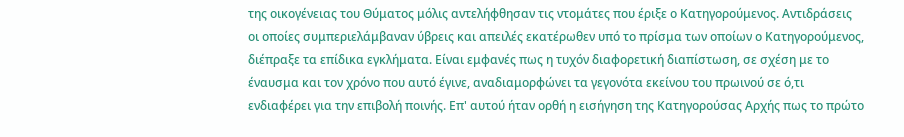της οικογένειας του Θύματος μόλις αντελήφθησαν τις ντομάτες που έριξε ο Κατηγορούμενος. Αντιδράσεις οι οποίες συμπεριελάμβαναν ύβρεις και απειλές εκατέρωθεν υπό το πρίσμα των οποίων ο Κατηγορούμενος, διέπραξε τα επίδικα εγκλήματα. Είναι εμφανές πως η τυχόν διαφορετική διαπίστωση, σε σχέση με το έναυσμα και τον χρόνο που αυτό έγινε, αναδιαμορφώνει τα γεγονότα εκείνου του πρωινού σε ό,τι ενδιαφέρει για την επιβολή ποινής. Επ' αυτού ήταν ορθή η εισήγηση της Κατηγορούσας Αρχής πως το πρώτο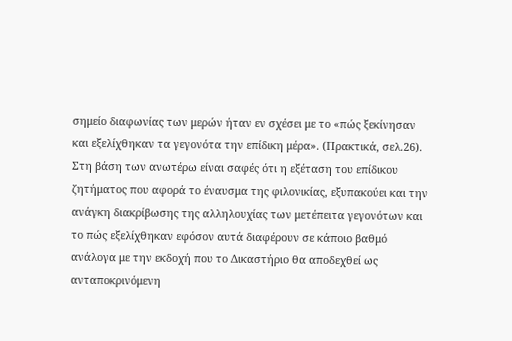σημείο διαφωνίας των μερών ήταν εν σχέσει με το «πώς ξεκίνησαν και εξελίχθηκαν τα γεγονότα την επίδικη μέρα». (Πρακτικά, σελ.26). Στη βάση των ανωτέρω είναι σαφές ότι η εξέταση του επίδικου ζητήματος που αφορά το έναυσμα της φιλονικίας, εξυπακούει και την ανάγκη διακρίβωσης της αλληλουχίας των μετέπειτα γεγονότων και το πώς εξελίχθηκαν εφόσον αυτά διαφέρουν σε κάποιο βαθμό ανάλογα με την εκδοχή που το Δικαστήριο θα αποδεχθεί ως ανταποκρινόμενη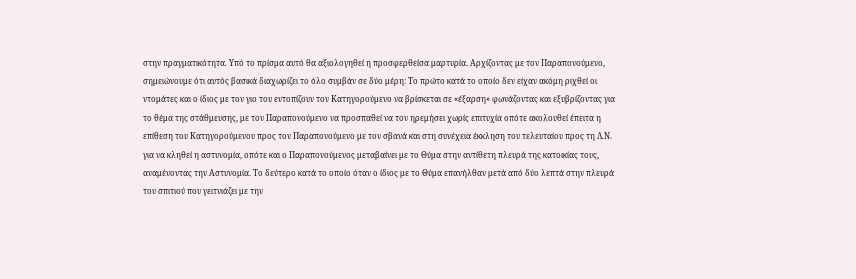στην πραγματικότητα. Υπό το πρίσμα αυτό θα αξιολογηθεί η προσφερθείσα μαρτυρία. Αρχίζοντας με τον Παραπονούμενο, σημειώνουμε ότι αυτός βασικά διαχωρίζει το όλο συμβάν σε δύο μέρη: Το πρώτο κατά το οποίο δεν είχαν ακόμη ριχθεί οι ντομάτες και ο ίδιος με τον γιο του εντοπίζουν τον Κατηγορούμενο να βρίσκεται σε «έξαρση» φωνάζοντας και εξυβρίζοντας για το θέμα της στάθμευσης, με τον Παραπονούμενο να προσπαθεί να τον ηρεμήσει χωρίς επιτυχία οπότε ακολουθεί έπειτα η επίθεση του Κατηγορούμενου προς τον Παραπονούμενο με τον σβανά και στη συνέχεια έκκληση του τελευταίου προς τη Λ.Ν. για να κληθεί η αστυνομία, οπότε και ο Παραπονούμενος μεταβαίνει με το Θύμα στην αντίθετη πλευρά της κατοικίας τους, αναμένοντας την Αστυνομία. Το δεύτερο κατά το οποίο όταν ο ίδιος με το Θύμα επανήλθαν μετά από δύο λεπτά στην πλευρά του σπιτιού που γειτνιάζει με την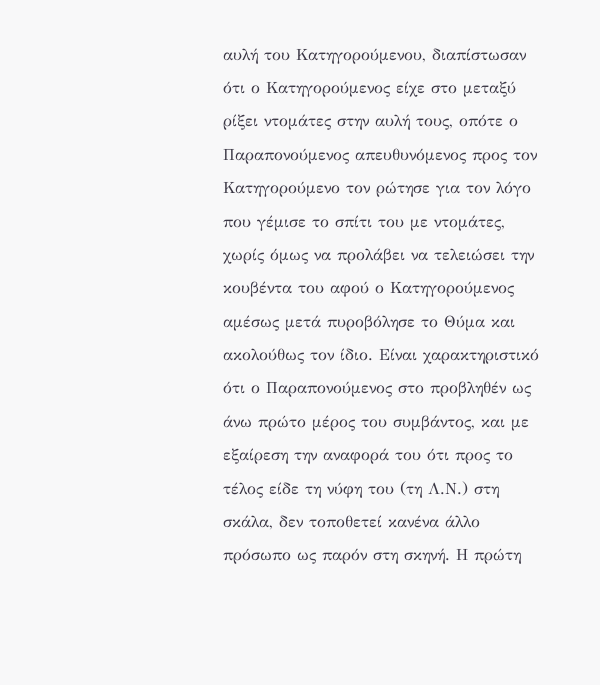αυλή του Κατηγορούμενου, διαπίστωσαν ότι ο Κατηγορούμενος είχε στο μεταξύ ρίξει ντομάτες στην αυλή τους, οπότε ο Παραπονούμενος απευθυνόμενος προς τον Κατηγορούμενο τον ρώτησε για τον λόγο που γέμισε το σπίτι του με ντομάτες, χωρίς όμως να προλάβει να τελειώσει την κουβέντα του αφού ο Κατηγορούμενος αμέσως μετά πυροβόλησε το Θύμα και ακολούθως τον ίδιο. Είναι χαρακτηριστικό ότι ο Παραπονούμενος στο προβληθέν ως άνω πρώτο μέρος του συμβάντος, και με εξαίρεση την αναφορά του ότι προς το τέλος είδε τη νύφη του (τη Λ.Ν.) στη σκάλα, δεν τοποθετεί κανένα άλλο πρόσωπο ως παρόν στη σκηνή. Η πρώτη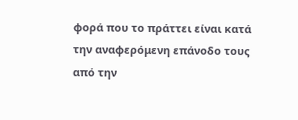φορά που το πράττει είναι κατά την αναφερόμενη επάνοδο τους από την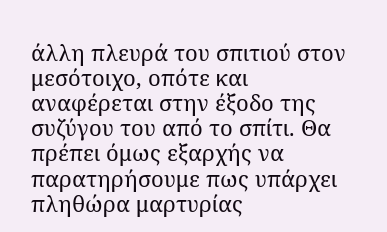άλλη πλευρά του σπιτιού στον μεσότοιχο, οπότε και αναφέρεται στην έξοδο της συζύγου του από το σπίτι. Θα πρέπει όμως εξαρχής να παρατηρήσουμε πως υπάρχει πληθώρα μαρτυρίας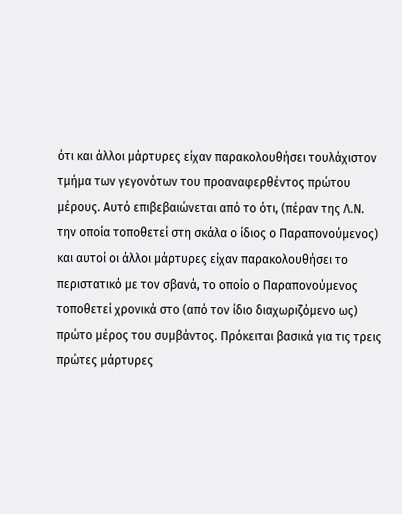ότι και άλλοι μάρτυρες είχαν παρακολουθήσει τουλάχιστον τμήμα των γεγονότων του προαναφερθέντος πρώτου μέρους. Αυτό επιβεβαιώνεται από το ότι, (πέραν της Λ.Ν. την οποία τοποθετεί στη σκάλα ο ίδιος ο Παραπονούμενος) και αυτοί οι άλλοι μάρτυρες είχαν παρακολουθήσει το περιστατικό με τον σβανά, το οποίο ο Παραπονούμενος τοποθετεί χρονικά στο (από τον ίδιο διαχωριζόμενο ως) πρώτο μέρος του συμβάντος. Πρόκειται βασικά για τις τρεις πρώτες μάρτυρες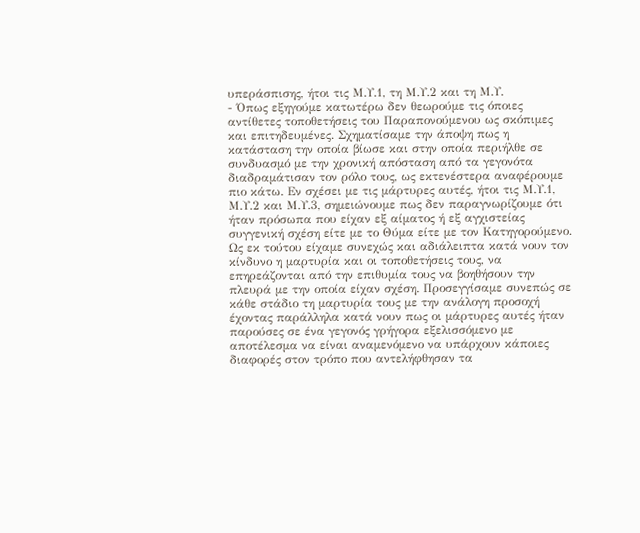υπεράσπισης, ήτοι τις Μ.Υ.1, τη Μ.Υ.2 και τη Μ.Υ.
- Όπως εξηγούμε κατωτέρω δεν θεωρούμε τις όποιες αντίθετες τοποθετήσεις του Παραπονούμενου ως σκόπιμες και επιτηδευμένες. Σχηματίσαμε την άποψη πως η κατάσταση την οποία βίωσε και στην οποία περιήλθε σε συνδυασμό με την χρονική απόσταση από τα γεγονότα διαδραμάτισαν τον ρόλο τους, ως εκτενέστερα αναφέρουμε πιο κάτω. Εν σχέσει με τις μάρτυρες αυτές, ήτοι τις Μ.Υ.1, Μ.Υ.2 και Μ.Υ.3, σημειώνουμε πως δεν παραγνωρίζουμε ότι ήταν πρόσωπα που είχαν εξ αίματος ή εξ αγχιστείας συγγενική σχέση είτε με το Θύμα είτε με τον Κατηγορούμενο. Ως εκ τούτου είχαμε συνεχώς και αδιάλειπτα κατά νουν τον κίνδυνο η μαρτυρία και οι τοποθετήσεις τους, να επηρεάζονται από την επιθυμία τους να βοηθήσουν την πλευρά με την οποία είχαν σχέση. Προσεγγίσαμε συνεπώς σε κάθε στάδιο τη μαρτυρία τους με την ανάλογη προσοχή έχοντας παράλληλα κατά νουν πως οι μάρτυρες αυτές ήταν παρούσες σε ένα γεγονός γρήγορα εξελισσόμενο με αποτέλεσμα να είναι αναμενόμενο να υπάρχουν κάποιες διαφορές στον τρόπο που αντελήφθησαν τα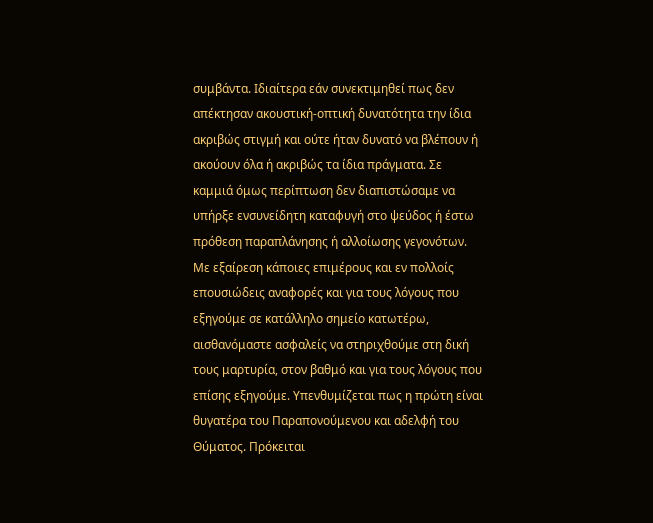συμβάντα. Ιδιαίτερα εάν συνεκτιμηθεί πως δεν απέκτησαν ακουστική-οπτική δυνατότητα την ίδια ακριβώς στιγμή και ούτε ήταν δυνατό να βλέπουν ή ακούουν όλα ή ακριβώς τα ίδια πράγματα. Σε καμμιά όμως περίπτωση δεν διαπιστώσαμε να υπήρξε ενσυνείδητη καταφυγή στο ψεύδος ή έστω πρόθεση παραπλάνησης ή αλλοίωσης γεγονότων. Με εξαίρεση κάποιες επιμέρους και εν πολλοίς επουσιώδεις αναφορές και για τους λόγους που εξηγούμε σε κατάλληλο σημείο κατωτέρω, αισθανόμαστε ασφαλείς να στηριχθούμε στη δική τους μαρτυρία, στον βαθμό και για τους λόγους που επίσης εξηγούμε. Υπενθυμίζεται πως η πρώτη είναι θυγατέρα του Παραπονούμενου και αδελφή του Θύματος. Πρόκειται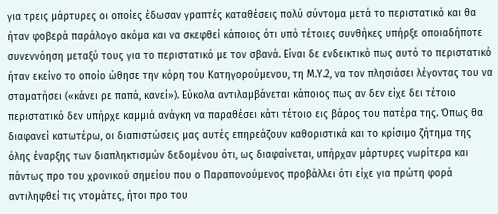για τρεις μάρτυρες οι οποίες έδωσαν γραπτές καταθέσεις πολύ σύντομα μετά το περιστατικό και θα ήταν φοβερά παράλογο ακόμα και να σκεφθεί κάποιος ότι υπό τέτοιες συνθήκες υπήρξε οποιαδήποτε συνεννόηση μεταξύ τους για το περιστατικό με τον σβανά. Είναι δε ενδεικτικό πως αυτό το περιστατικό ήταν εκείνο το οποίο ώθησε την κόρη του Κατηγορούμενου, τη Μ.Υ.2, να τον πλησιάσει λέγοντας του να σταματήσει («κάνει ρε παπά, κανεί»). Εύκολα αντιλαμβάνεται κάποιος πως αν δεν είχε δει τέτοιο περιστατικό δεν υπήρχε καμμιά ανάγκη να παραθέσει κάτι τέτοιο εις βάρος του πατέρα της. Όπως θα διαφανεί κατωτέρω, οι διαπιστώσεις μας αυτές επηρεάζουν καθοριστικά και το κρίσιμο ζήτημα της όλης έναρξης των διαπληκτισμών δεδομένου ότι, ως διαφαίνεται, υπήρχαν μάρτυρες νωρίτερα και πάντως προ του χρονικού σημείου που ο Παραπονούμενος προβάλλει ότι είχε για πρώτη φορά αντιληφθεί τις ντομάτες, ήτοι προ του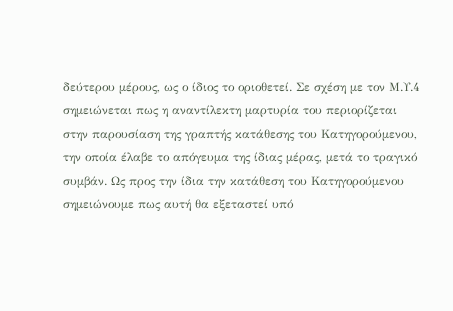δεύτερου μέρους, ως ο ίδιος το οριοθετεί. Σε σχέση με τον Μ.Υ.4 σημειώνεται πως η αναντίλεκτη μαρτυρία του περιορίζεται στην παρουσίαση της γραπτής κατάθεσης του Κατηγορούμενου, την οποία έλαβε το απόγευμα της ίδιας μέρας, μετά το τραγικό συμβάν. Ως προς την ίδια την κατάθεση του Κατηγορούμενου σημειώνουμε πως αυτή θα εξεταστεί υπό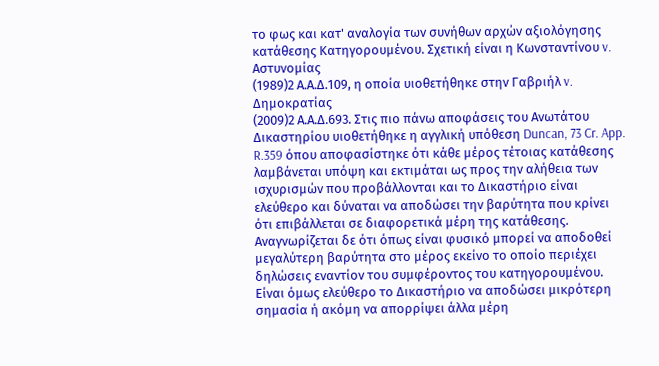το φως και κατ' αναλογία των συνήθων αρχών αξιολόγησης κατάθεσης Κατηγορουμένου. Σχετική είναι η Κωνσταντίνου v. Αστυνομίας
(1989)2 Α.Α.Δ.109, η οποία υιοθετήθηκε στην Γαβριήλ v. Δημοκρατίας
(2009)2 Α.Α.Δ.693. Στις πιο πάνω αποφάσεις του Ανωτάτου Δικαστηρίου υιοθετήθηκε η αγγλική υπόθεση Duncan, 73 Cr. App. R.359 όπου αποφασίστηκε ότι κάθε μέρος τέτοιας κατάθεσης λαμβάνεται υπόψη και εκτιμάται ως προς την αλήθεια των ισχυρισμών που προβάλλονται και το Δικαστήριο είναι ελεύθερο και δύναται να αποδώσει την βαρύτητα που κρίνει ότι επιβάλλεται σε διαφορετικά μέρη της κατάθεσης. Αναγνωρίζεται δε ότι όπως είναι φυσικό μπορεί να αποδοθεί μεγαλύτερη βαρύτητα στο μέρος εκείνο το οποίο περιέχει δηλώσεις εναντίον του συμφέροντος του κατηγορουμένου. Είναι όμως ελεύθερο το Δικαστήριο να αποδώσει μικρότερη σημασία ή ακόμη να απορρίψει άλλα μέρη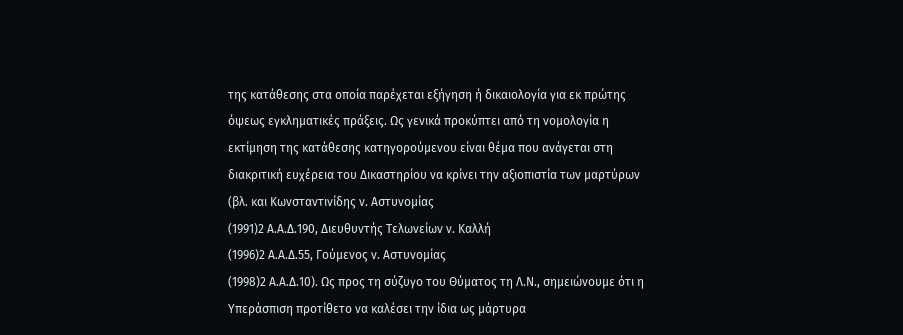της κατάθεσης στα οποία παρέχεται εξήγηση ή δικαιολογία για εκ πρώτης όψεως εγκληματικές πράξεις. Ως γενικά προκύπτει από τη νομολογία η εκτίμηση της κατάθεσης κατηγορούμενου είναι θέμα που ανάγεται στη διακριτική ευχέρεια του Δικαστηρίου να κρίνει την αξιοπιστία των μαρτύρων (βλ. και Κωνσταντινίδης ν. Αστυνομίας
(1991)2 Α.Α.Δ.190, Διευθυντής Τελωνείων ν. Καλλή
(1996)2 Α.Α.Δ.55, Γούμενος ν. Αστυνομίας
(1998)2 Α.Α.Δ.10). Ως προς τη σύζυγο του Θύματος τη Λ.Ν., σημειώνουμε ότι η Υπεράσπιση προτίθετο να καλέσει την ίδια ως μάρτυρα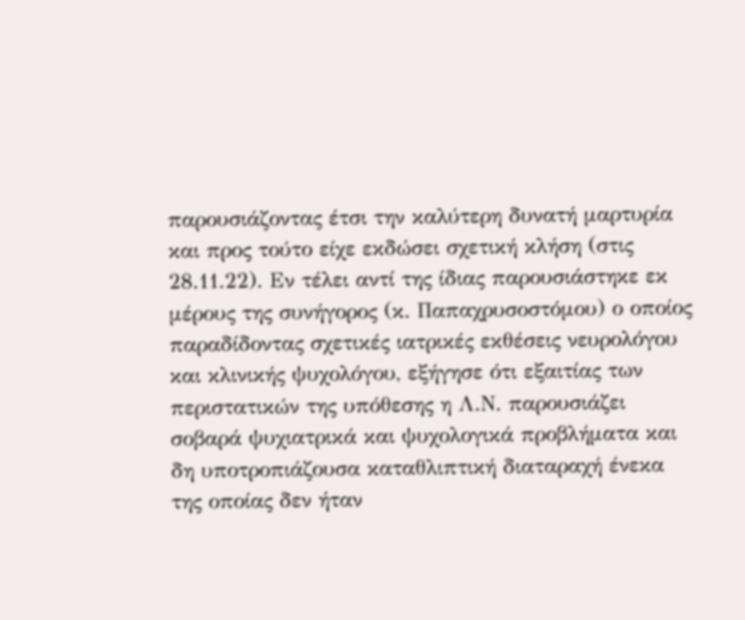παρουσιάζοντας έτσι την καλύτερη δυνατή μαρτυρία και προς τούτο είχε εκδώσει σχετική κλήση (στις 28.11.22). Εν τέλει αντί της ίδιας παρουσιάστηκε εκ μέρους της συνήγορος (κ. Παπαχρυσοστόμου) ο οποίος παραδίδοντας σχετικές ιατρικές εκθέσεις νευρολόγου και κλινικής ψυχολόγου, εξήγησε ότι εξαιτίας των περιστατικών της υπόθεσης η Λ.Ν. παρουσιάζει σοβαρά ψυχιατρικά και ψυχολογικά προβλήματα και δη υποτροπιάζουσα καταθλιπτική διαταραχή ένεκα της οποίας δεν ήταν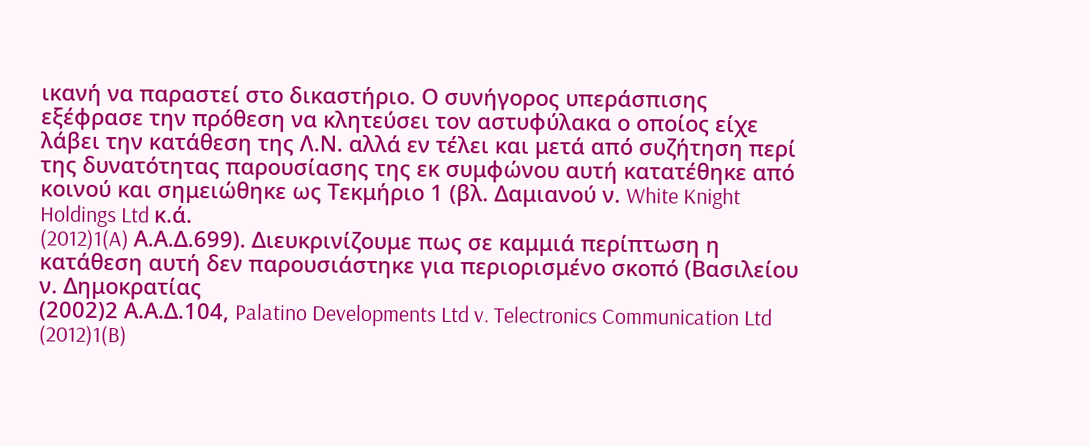ικανή να παραστεί στο δικαστήριο. Ο συνήγορος υπεράσπισης εξέφρασε την πρόθεση να κλητεύσει τον αστυφύλακα ο οποίος είχε λάβει την κατάθεση της Λ.Ν. αλλά εν τέλει και μετά από συζήτηση περί της δυνατότητας παρουσίασης της εκ συμφώνου αυτή κατατέθηκε από κοινού και σημειώθηκε ως Τεκμήριο 1 (βλ. Δαμιανού ν. White Knight Holdings Ltd κ.ά.
(2012)1(A) Α.Α.Δ.699). Διευκρινίζουμε πως σε καμμιά περίπτωση η κατάθεση αυτή δεν παρουσιάστηκε για περιορισμένο σκοπό (Βασιλείου ν. Δημοκρατίας
(2002)2 Α.Α.Δ.104, Palatino Developments Ltd v. Telectronics Communication Ltd
(2012)1(B)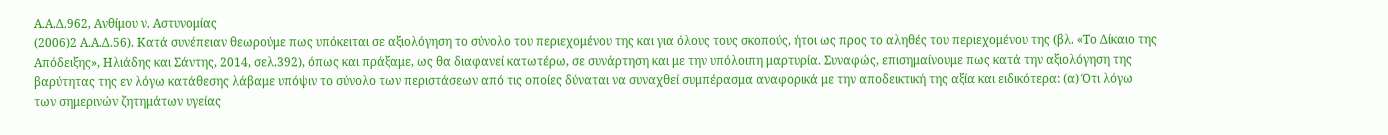Α.Α.Δ.962, Ανθίμου ν. Αστυνομίας
(2006)2 Α.Α.Δ.56). Κατά συνέπειαν θεωρούμε πως υπόκειται σε αξιολόγηση το σύνολο του περιεχομένου της και για όλους τους σκοπούς, ήτοι ως προς το αληθές του περιεχομένου της (βλ. «Το Δίκαιο της Απόδειξης», Ηλιάδης και Σάντης, 2014, σελ.392), όπως και πράξαμε, ως θα διαφανεί κατωτέρω, σε συνάρτηση και με την υπόλοιπη μαρτυρία. Συναφώς, επισημαίνουμε πως κατά την αξιολόγηση της βαρύτητας της εν λόγω κατάθεσης λάβαμε υπόψιν το σύνολο των περιστάσεων από τις οποίες δύναται να συναχθεί συμπέρασμα αναφορικά με την αποδεικτική της αξία και ειδικότερα: (α) Ότι λόγω των σημερινών ζητημάτων υγείας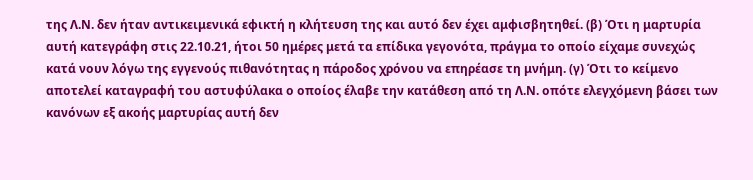της Λ.Ν. δεν ήταν αντικειμενικά εφικτή η κλήτευση της και αυτό δεν έχει αμφισβητηθεί. (β) Ότι η μαρτυρία αυτή κατεγράφη στις 22.10.21, ήτοι 50 ημέρες μετά τα επίδικα γεγονότα, πράγμα το οποίο είχαμε συνεχώς κατά νουν λόγω της εγγενούς πιθανότητας η πάροδος χρόνου να επηρέασε τη μνήμη. (γ) Ότι το κείμενο αποτελεί καταγραφή του αστυφύλακα ο οποίος έλαβε την κατάθεση από τη Λ.Ν. οπότε ελεγχόμενη βάσει των κανόνων εξ ακοής μαρτυρίας αυτή δεν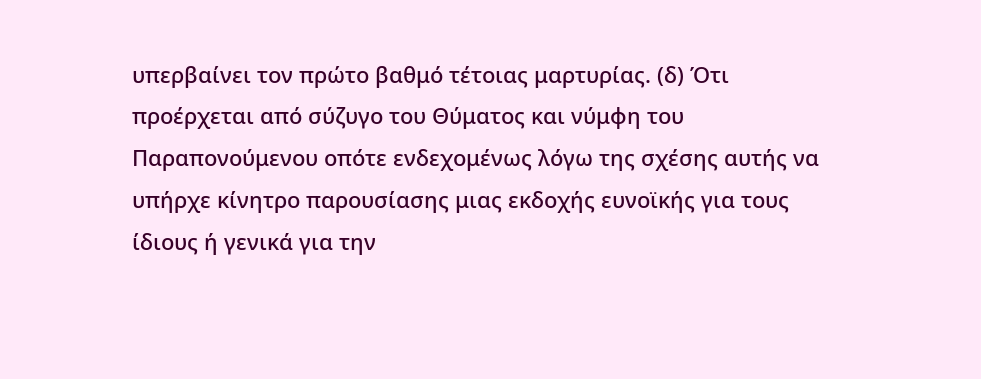υπερβαίνει τον πρώτο βαθμό τέτοιας μαρτυρίας. (δ) Ότι προέρχεται από σύζυγο του Θύματος και νύμφη του Παραπονούμενου οπότε ενδεχομένως λόγω της σχέσης αυτής να υπήρχε κίνητρο παρουσίασης μιας εκδοχής ευνοϊκής για τους ίδιους ή γενικά για την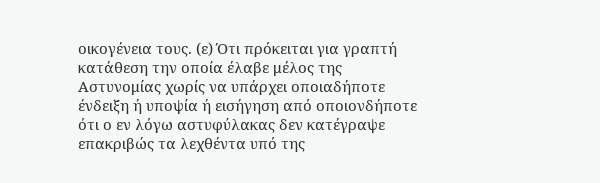οικογένεια τους. (ε) Ότι πρόκειται για γραπτή κατάθεση την οποία έλαβε μέλος της Αστυνομίας χωρίς να υπάρχει οποιαδήποτε ένδειξη ή υποψία ή εισήγηση από οποιονδήποτε ότι ο εν λόγω αστυφύλακας δεν κατέγραψε επακριβώς τα λεχθέντα υπό της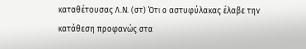καταθέτουσας Λ.Ν. (στ) Ότι ο αστυφύλακας έλαβε την κατάθεση προφανώς στα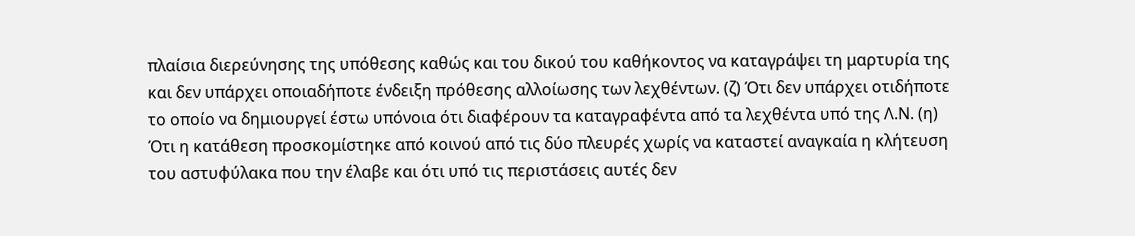πλαίσια διερεύνησης της υπόθεσης καθώς και του δικού του καθήκοντος να καταγράψει τη μαρτυρία της και δεν υπάρχει οποιαδήποτε ένδειξη πρόθεσης αλλοίωσης των λεχθέντων. (ζ) Ότι δεν υπάρχει οτιδήποτε το οποίο να δημιουργεί έστω υπόνοια ότι διαφέρουν τα καταγραφέντα από τα λεχθέντα υπό της Λ.Ν. (η) Ότι η κατάθεση προσκομίστηκε από κοινού από τις δύο πλευρές χωρίς να καταστεί αναγκαία η κλήτευση του αστυφύλακα που την έλαβε και ότι υπό τις περιστάσεις αυτές δεν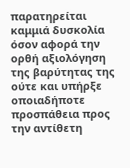παρατηρείται καμμιά δυσκολία όσον αφορά την ορθή αξιολόγηση της βαρύτητας της ούτε και υπήρξε οποιαδήποτε προσπάθεια προς την αντίθετη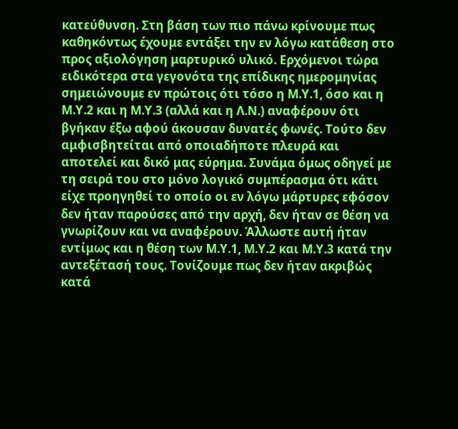κατεύθυνση. Στη βάση των πιο πάνω κρίνουμε πως καθηκόντως έχουμε εντάξει την εν λόγω κατάθεση στο προς αξιολόγηση μαρτυρικό υλικό. Ερχόμενοι τώρα ειδικότερα στα γεγονότα της επίδικης ημερομηνίας σημειώνουμε εν πρώτοις ότι τόσο η Μ.Υ.1, όσο και η Μ.Υ.2 και η Μ.Υ.3 (αλλά και η Λ.Ν.) αναφέρουν ότι βγήκαν έξω αφού άκουσαν δυνατές φωνές. Τούτο δεν αμφισβητείται από οποιαδήποτε πλευρά και αποτελεί και δικό μας εύρημα. Συνάμα όμως οδηγεί με τη σειρά του στο μόνο λογικό συμπέρασμα ότι κάτι είχε προηγηθεί το οποίο οι εν λόγω μάρτυρες εφόσον δεν ήταν παρούσες από την αρχή, δεν ήταν σε θέση να γνωρίζουν και να αναφέρουν. Άλλωστε αυτή ήταν εντίμως και η θέση των Μ.Υ.1, Μ.Υ.2 και Μ.Υ.3 κατά την αντεξέτασή τους. Τονίζουμε πως δεν ήταν ακριβώς κατά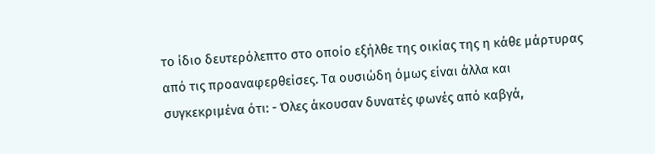το ίδιο δευτερόλεπτο στο οποίο εξήλθε της οικίας της η κάθε μάρτυρας από τις προαναφερθείσες. Τα ουσιώδη όμως είναι άλλα και συγκεκριμένα ότι: - Όλες άκουσαν δυνατές φωνές από καβγά,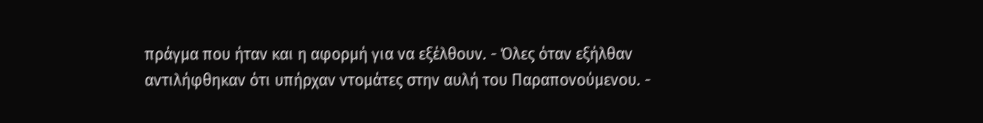πράγμα που ήταν και η αφορμή για να εξέλθουν. - Όλες όταν εξήλθαν αντιλήφθηκαν ότι υπήρχαν ντομάτες στην αυλή του Παραπονούμενου. -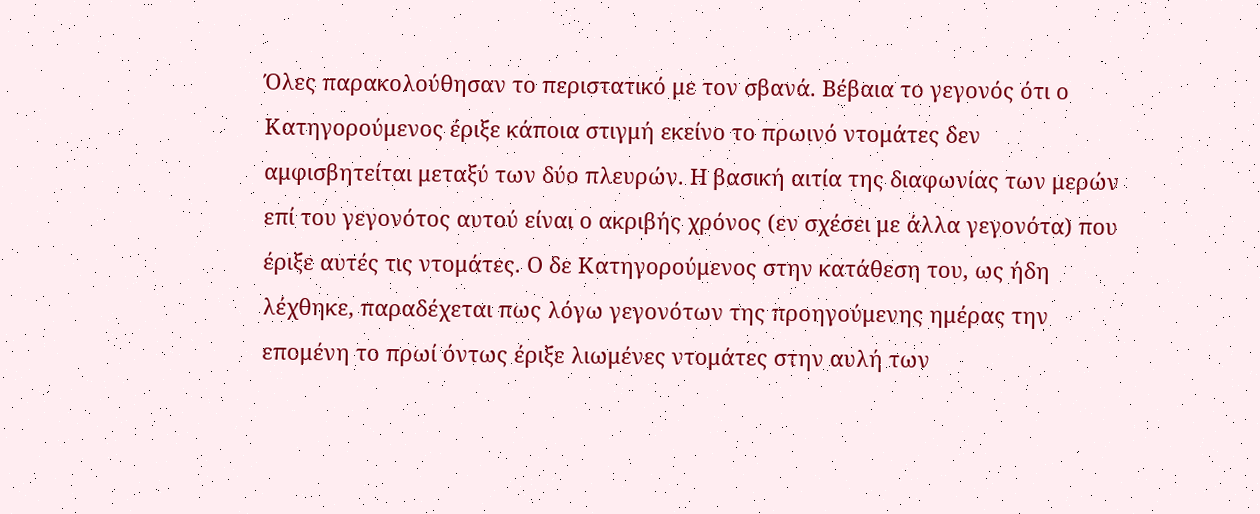Όλες παρακολούθησαν το περιστατικό με τον σβανά. Βέβαια το γεγονός ότι ο Κατηγορούμενος έριξε κάποια στιγμή εκείνο το πρωινό ντομάτες δεν αμφισβητείται μεταξύ των δύο πλευρών. Η βασική αιτία της διαφωνίας των μερών επί του γεγονότος αυτού είναι ο ακριβής χρόνος (εν σχέσει με άλλα γεγονότα) που έριξε αυτές τις ντομάτες. Ο δε Κατηγορούμενος στην κατάθεση του, ως ήδη λέχθηκε, παραδέχεται πως λόγω γεγονότων της προηγούμενης ημέρας την επομένη το πρωί όντως έριξε λιωμένες ντομάτες στην αυλή των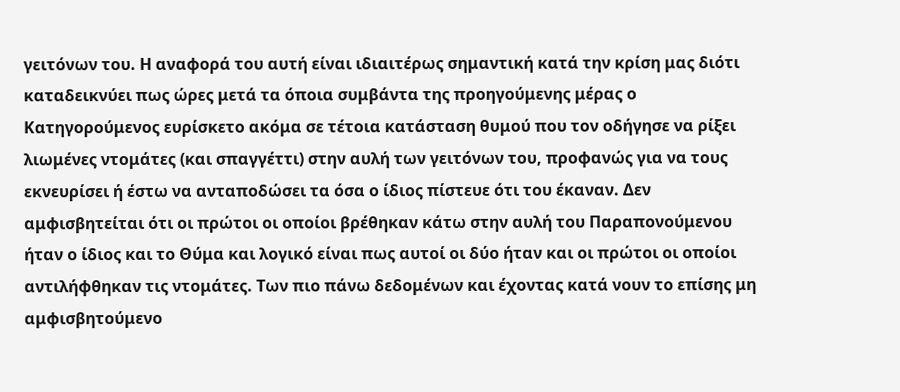γειτόνων του. Η αναφορά του αυτή είναι ιδιαιτέρως σημαντική κατά την κρίση μας διότι καταδεικνύει πως ώρες μετά τα όποια συμβάντα της προηγούμενης μέρας ο Κατηγορούμενος ευρίσκετο ακόμα σε τέτοια κατάσταση θυμού που τον οδήγησε να ρίξει λιωμένες ντομάτες (και σπαγγέττι) στην αυλή των γειτόνων του, προφανώς για να τους εκνευρίσει ή έστω να ανταποδώσει τα όσα ο ίδιος πίστευε ότι του έκαναν. Δεν αμφισβητείται ότι οι πρώτοι οι οποίοι βρέθηκαν κάτω στην αυλή του Παραπονούμενου ήταν ο ίδιος και το Θύμα και λογικό είναι πως αυτοί οι δύο ήταν και οι πρώτοι οι οποίοι αντιλήφθηκαν τις ντομάτες. Των πιο πάνω δεδομένων και έχοντας κατά νουν το επίσης μη αμφισβητούμενο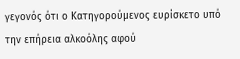γεγονός ότι ο Κατηγορούμενος ευρίσκετο υπό την επήρεια αλκοόλης αφού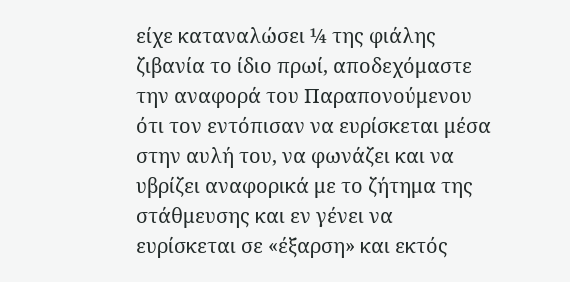είχε καταναλώσει ¼ της φιάλης ζιβανία το ίδιο πρωί, αποδεχόμαστε την αναφορά του Παραπονούμενου ότι τον εντόπισαν να ευρίσκεται μέσα στην αυλή του, να φωνάζει και να υβρίζει αναφορικά με το ζήτημα της στάθμευσης και εν γένει να ευρίσκεται σε «έξαρση» και εκτός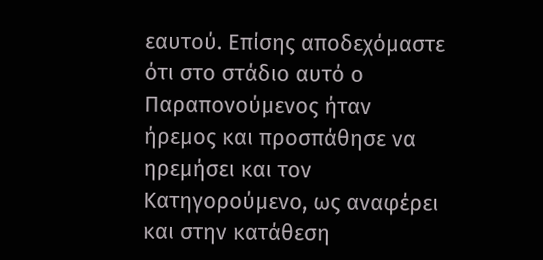εαυτού. Επίσης αποδεχόμαστε ότι στο στάδιο αυτό ο Παραπονούμενος ήταν ήρεμος και προσπάθησε να ηρεμήσει και τον Κατηγορούμενο, ως αναφέρει και στην κατάθεση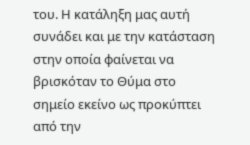του. Η κατάληξη μας αυτή συνάδει και με την κατάσταση στην οποία φαίνεται να βρισκόταν το Θύμα στο σημείο εκείνο ως προκύπτει από την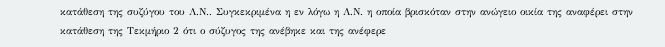κατάθεση της συζύγου του Λ.Ν.. Συγκεκριμένα η εν λόγω η Λ.Ν. η οποία βρισκόταν στην ανώγειο οικία της αναφέρει στην κατάθεση της Τεκμήριο 2 ότι ο σύζυγος της ανέβηκε και της ανέφερε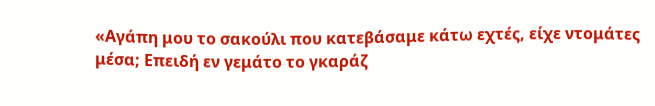«Αγάπη μου το σακούλι που κατεβάσαμε κάτω εχτές, είχε ντομάτες μέσα; Επειδή εν γεμάτο το γκαράζ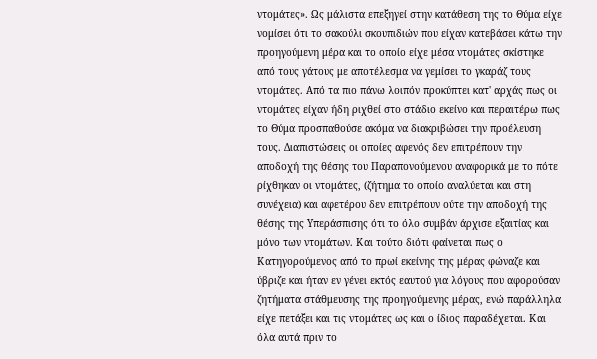ντομάτες». Ως μάλιστα επεξηγεί στην κατάθεση της το Θύμα είχε νομίσει ότι το σακούλι σκουπιδιών που είχαν κατεβάσει κάτω την προηγούμενη μέρα και το οποίο είχε μέσα ντομάτες σκίστηκε από τους γάτους με αποτέλεσμα να γεμίσει το γκαράζ τους ντομάτες. Από τα πιο πάνω λοιπόν προκύπτει κατ' αρχάς πως οι ντομάτες είχαν ήδη ριχθεί στο στάδιο εκείνο και περαιτέρω πως το Θύμα προσπαθούσε ακόμα να διακριβώσει την προέλευση τους. Διαπιστώσεις οι οποίες αφενός δεν επιτρέπουν την αποδοχή της θέσης του Παραπονούμενου αναφορικά με το πότε ρίχθηκαν οι ντομάτες, (ζήτημα το οποίο αναλύεται και στη συνέχεια) και αφετέρου δεν επιτρέπουν ούτε την αποδοχή της θέσης της Υπεράσπισης ότι το όλο συμβάν άρχισε εξαιτίας και μόνο των ντομάτων. Και τούτο διότι φαίνεται πως ο Κατηγορούμενος από το πρωί εκείνης της μέρας φώναζε και ύβριζε και ήταν εν γένει εκτός εαυτού για λόγους που αφορούσαν ζητήματα στάθμευσης της προηγούμενης μέρας, ενώ παράλληλα είχε πετάξει και τις ντομάτες ως και ο ίδιος παραδέχεται. Και όλα αυτά πριν το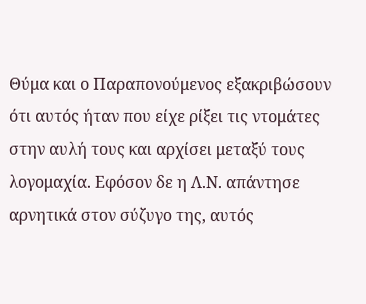Θύμα και ο Παραπονούμενος εξακριβώσουν ότι αυτός ήταν που είχε ρίξει τις ντομάτες στην αυλή τους και αρχίσει μεταξύ τους λογομαχία. Εφόσον δε η Λ.Ν. απάντησε αρνητικά στον σύζυγο της, αυτός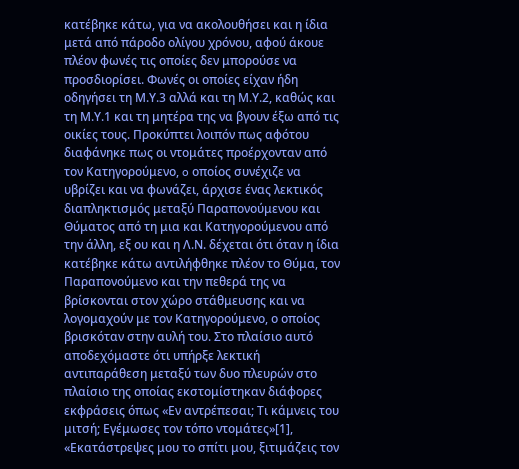κατέβηκε κάτω, για να ακολουθήσει και η ίδια μετά από πάροδο ολίγου χρόνου, αφού άκουε πλέον φωνές τις οποίες δεν μπορούσε να προσδιορίσει. Φωνές οι οποίες είχαν ήδη οδηγήσει τη Μ.Υ.3 αλλά και τη Μ.Υ.2, καθώς και τη Μ.Υ.1 και τη μητέρα της να βγουν έξω από τις οικίες τους. Προκύπτει λοιπόν πως αφότου διαφάνηκε πως οι ντομάτες προέρχονταν από τον Κατηγορούμενο, o οποίος συνέχιζε να υβρίζει και να φωνάζει, άρχισε ένας λεκτικός διαπληκτισμός μεταξύ Παραπονούμενου και Θύματος από τη μια και Κατηγορούμενου από την άλλη, εξ ου και η Λ.Ν. δέχεται ότι όταν η ίδια κατέβηκε κάτω αντιλήφθηκε πλέον το Θύμα, τον Παραπονούμενο και την πεθερά της να βρίσκονται στον χώρο στάθμευσης και να λογομαχούν με τον Κατηγορούμενο, ο οποίος βρισκόταν στην αυλή του. Στο πλαίσιο αυτό αποδεχόμαστε ότι υπήρξε λεκτική αντιπαράθεση μεταξύ των δυο πλευρών στο πλαίσιο της οποίας εκστομίστηκαν διάφορες εκφράσεις όπως «Εν αντρέπεσαι; Τι κάμνεις του μιτσή; Εγέμωσες τον τόπο ντομάτες»[1], «Εκατάστρεψες μου το σπίτι μου, ξιτιμάζεις τον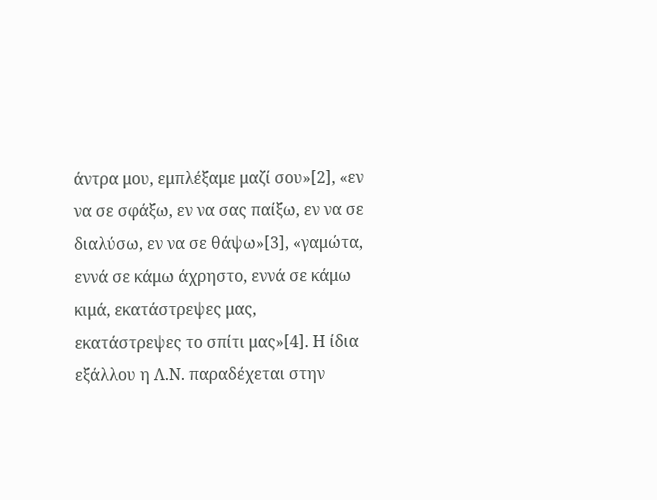άντρα μου, εμπλέξαμε μαζί σου»[2], «εν να σε σφάξω, εν να σας παίξω, εν να σε διαλύσω, εν να σε θάψω»[3], «γαμώτα, εννά σε κάμω άχρηστο, εννά σε κάμω κιμά, εκατάστρεψες μας, εκατάστρεψες το σπίτι μας»[4]. Η ίδια εξάλλου η Λ.Ν. παραδέχεται στην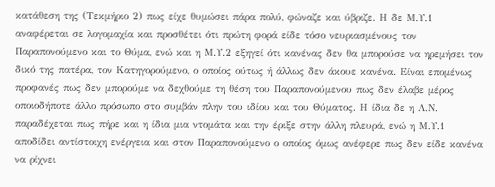κατάθεση της (Τεκμήριο 2) πως είχε θυμώσει πάρα πολύ, φώναζε και ύβριζε. Η δε Μ.Υ.1 αναφέρεται σε λογομαχία και προσθέτει ότι πρώτη φορά είδε τόσο νευριασμένους τον Παραπονούμενο και το Θύμα, ενώ και η Μ.Υ.2 εξηγεί ότι κανένας δεν θα μπορούσε να ηρεμήσει τον δικό της πατέρα, τον Κατηγορούμενο, ο οποίος ούτως ή άλλως δεν άκουε κανένα. Είναι επομένως προφανές πως δεν μπορούμε να δεχθούμε τη θέση του Παραπονούμενου πως δεν έλαβε μέρος οποιοδήποτε άλλο πρόσωπο στο συμβάν πλην του ιδίου και του Θύματος. Η ίδια δε η Λ.Ν. παραδέχεται πως πήρε και η ίδια μια ντομάτα και την έριξε στην άλλη πλευρά, ενώ η Μ.Υ.1 αποδίδει αντίστοιχη ενέργεια και στον Παραπονούμενο ο οποίος όμως ανέφερε πως δεν είδε κανένα να ρίχνει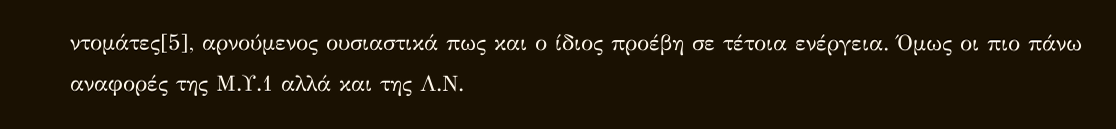ντομάτες[5], αρνούμενος ουσιαστικά πως και ο ίδιος προέβη σε τέτοια ενέργεια. Όμως οι πιο πάνω αναφορές της Μ.Υ.1 αλλά και της Λ.Ν.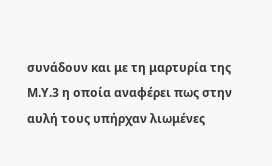συνάδουν και με τη μαρτυρία της Μ.Υ.3 η οποία αναφέρει πως στην αυλή τους υπήρχαν λιωμένες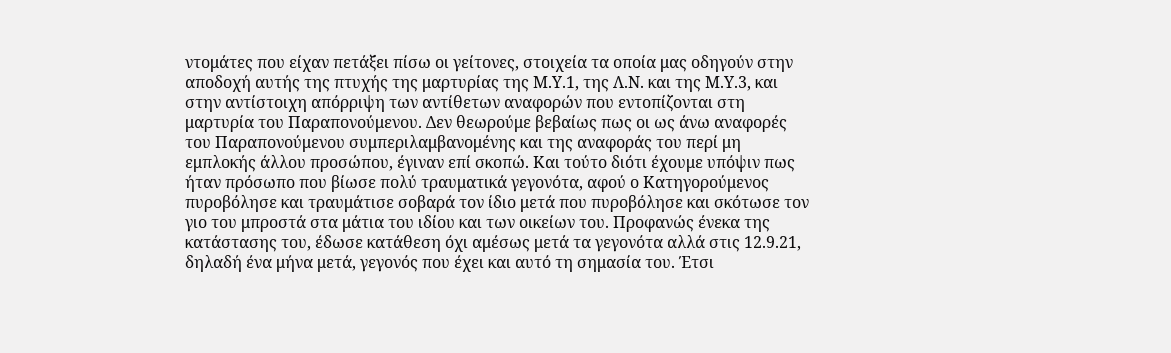ντομάτες που είχαν πετάξει πίσω οι γείτονες, στοιχεία τα οποία μας οδηγούν στην αποδοχή αυτής της πτυχής της μαρτυρίας της Μ.Υ.1, της Λ.Ν. και της Μ.Υ.3, και στην αντίστοιχη απόρριψη των αντίθετων αναφορών που εντοπίζονται στη μαρτυρία του Παραπονούμενου. Δεν θεωρούμε βεβαίως πως οι ως άνω αναφορές του Παραπονούμενου συμπεριλαμβανομένης και της αναφοράς του περί μη εμπλοκής άλλου προσώπου, έγιναν επί σκοπώ. Και τούτο διότι έχουμε υπόψιν πως ήταν πρόσωπο που βίωσε πολύ τραυματικά γεγονότα, αφού ο Κατηγορούμενος πυροβόλησε και τραυμάτισε σοβαρά τον ίδιο μετά που πυροβόλησε και σκότωσε τον γιο του μπροστά στα μάτια του ιδίου και των οικείων του. Προφανώς ένεκα της κατάστασης του, έδωσε κατάθεση όχι αμέσως μετά τα γεγονότα αλλά στις 12.9.21, δηλαδή ένα μήνα μετά, γεγονός που έχει και αυτό τη σημασία του. Έτσι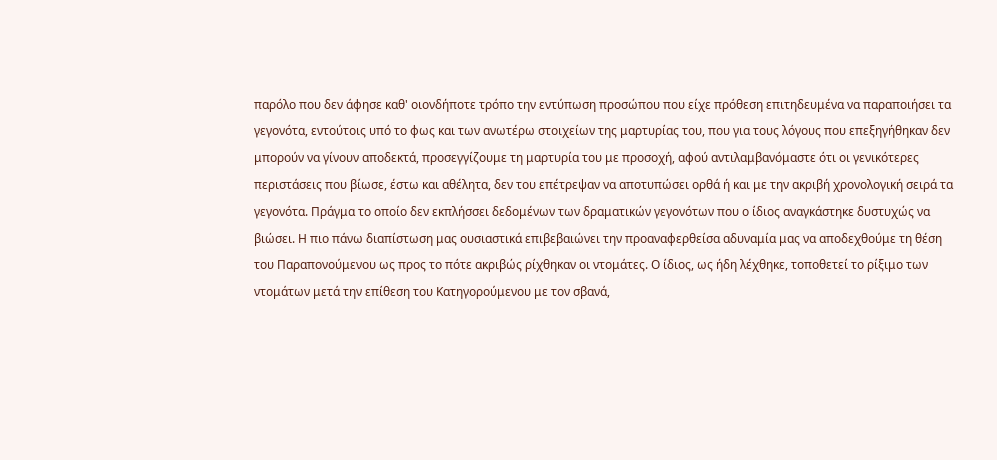παρόλο που δεν άφησε καθ' οιονδήποτε τρόπο την εντύπωση προσώπου που είχε πρόθεση επιτηδευμένα να παραποιήσει τα γεγονότα, εντούτοις υπό το φως και των ανωτέρω στοιχείων της μαρτυρίας του, που για τους λόγους που επεξηγήθηκαν δεν μπορούν να γίνουν αποδεκτά, προσεγγίζουμε τη μαρτυρία του με προσοχή, αφού αντιλαμβανόμαστε ότι οι γενικότερες περιστάσεις που βίωσε, έστω και αθέλητα, δεν του επέτρεψαν να αποτυπώσει ορθά ή και με την ακριβή χρονολογική σειρά τα γεγονότα. Πράγμα το οποίο δεν εκπλήσσει δεδομένων των δραματικών γεγονότων που ο ίδιος αναγκάστηκε δυστυχώς να βιώσει. Η πιο πάνω διαπίστωση μας ουσιαστικά επιβεβαιώνει την προαναφερθείσα αδυναμία μας να αποδεχθούμε τη θέση του Παραπονούμενου ως προς το πότε ακριβώς ρίχθηκαν οι ντομάτες. Ο ίδιος, ως ήδη λέχθηκε, τοποθετεί το ρίξιμο των ντομάτων μετά την επίθεση του Κατηγορούμενου με τον σβανά,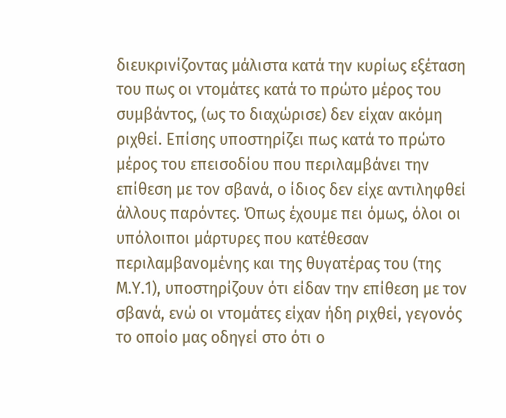διευκρινίζοντας μάλιστα κατά την κυρίως εξέταση του πως οι ντομάτες κατά το πρώτο μέρος του συμβάντος, (ως το διαχώρισε) δεν είχαν ακόμη ριχθεί. Επίσης υποστηρίζει πως κατά το πρώτο μέρος του επεισοδίου που περιλαμβάνει την επίθεση με τον σβανά, ο ίδιος δεν είχε αντιληφθεί άλλους παρόντες. Όπως έχουμε πει όμως, όλοι οι υπόλοιποι μάρτυρες που κατέθεσαν περιλαμβανομένης και της θυγατέρας του (της Μ.Υ.1), υποστηρίζουν ότι είδαν την επίθεση με τον σβανά, ενώ οι ντομάτες είχαν ήδη ριχθεί, γεγονός το οποίο μας οδηγεί στο ότι ο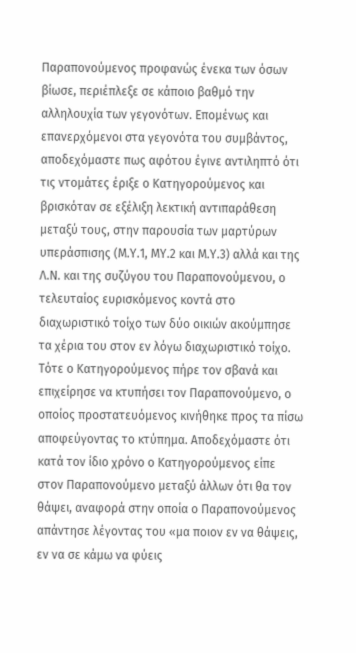Παραπονούμενος προφανώς ένεκα των όσων βίωσε, περιέπλεξε σε κάποιο βαθμό την αλληλουχία των γεγονότων. Επομένως και επανερχόμενοι στα γεγονότα του συμβάντος, αποδεχόμαστε πως αφότου έγινε αντιληπτό ότι τις ντομάτες έριξε ο Κατηγορούμενος και βρισκόταν σε εξέλιξη λεκτική αντιπαράθεση μεταξύ τους, στην παρουσία των μαρτύρων υπεράσπισης (Μ.Υ.1, ΜΥ.2 και Μ.Υ.3) αλλά και της Λ.Ν. και της συζύγου του Παραπονούμενου, ο τελευταίος ευρισκόμενος κοντά στο διαχωριστικό τοίχο των δύο οικιών ακούμπησε τα χέρια του στον εν λόγω διαχωριστικό τοίχο. Τότε ο Κατηγορούμενος πήρε τον σβανά και επιχείρησε να κτυπήσει τον Παραπονούμενο, ο οποίος προστατευόμενος κινήθηκε προς τα πίσω αποφεύγοντας το κτύπημα. Αποδεχόμαστε ότι κατά τον ίδιο χρόνο ο Κατηγορούμενος είπε στον Παραπονούμενο μεταξύ άλλων ότι θα τον θάψει, αναφορά στην οποία ο Παραπονούμενος απάντησε λέγοντας του «μα ποιον εν να θάψεις, εν να σε κάμω να φύεις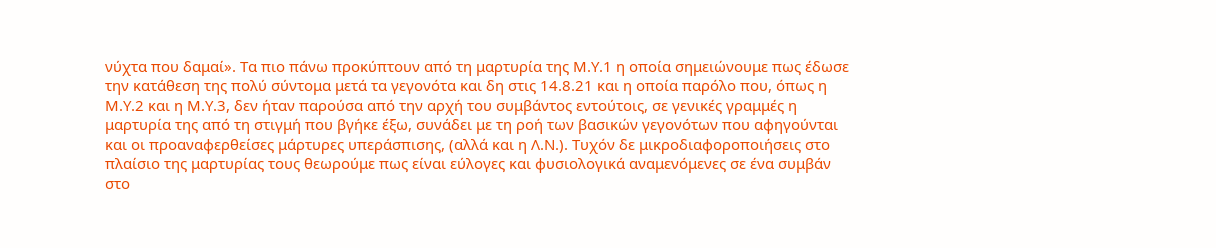νύχτα που δαμαί». Τα πιο πάνω προκύπτουν από τη μαρτυρία της Μ.Υ.1 η οποία σημειώνουμε πως έδωσε την κατάθεση της πολύ σύντομα μετά τα γεγονότα και δη στις 14.8.21 και η οποία παρόλο που, όπως η Μ.Υ.2 και η Μ.Υ.3, δεν ήταν παρούσα από την αρχή του συμβάντος εντούτοις, σε γενικές γραμμές η μαρτυρία της από τη στιγμή που βγήκε έξω, συνάδει με τη ροή των βασικών γεγονότων που αφηγούνται και οι προαναφερθείσες μάρτυρες υπεράσπισης, (αλλά και η Λ.Ν.). Τυχόν δε μικροδιαφοροποιήσεις στο πλαίσιο της μαρτυρίας τους θεωρούμε πως είναι εύλογες και φυσιολογικά αναμενόμενες σε ένα συμβάν στο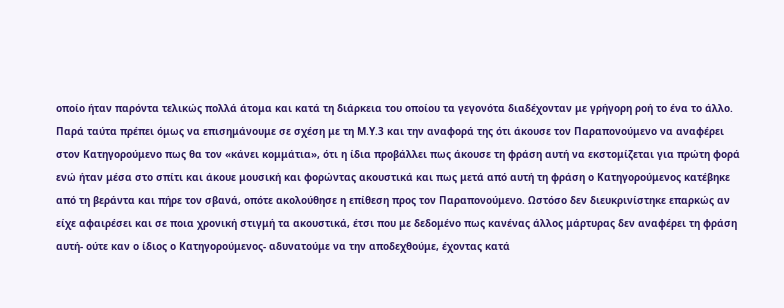οποίο ήταν παρόντα τελικώς πολλά άτομα και κατά τη διάρκεια του οποίου τα γεγονότα διαδέχονταν με γρήγορη ροή το ένα το άλλο. Παρά ταύτα πρέπει όμως να επισημάνουμε σε σχέση με τη Μ.Υ.3 και την αναφορά της ότι άκουσε τον Παραπονούμενο να αναφέρει στον Κατηγορούμενο πως θα τον «κάνει κομμάτια», ότι η ίδια προβάλλει πως άκουσε τη φράση αυτή να εκστομίζεται για πρώτη φορά ενώ ήταν μέσα στο σπίτι και άκουε μουσική και φορώντας ακουστικά και πως μετά από αυτή τη φράση ο Κατηγορούμενος κατέβηκε από τη βεράντα και πήρε τον σβανά, οπότε ακολούθησε η επίθεση προς τον Παραπονούμενο. Ωστόσο δεν διευκρινίστηκε επαρκώς αν είχε αφαιρέσει και σε ποια χρονική στιγμή τα ακουστικά, έτσι που με δεδομένο πως κανένας άλλος μάρτυρας δεν αναφέρει τη φράση αυτή- ούτε καν ο ίδιος ο Κατηγορούμενος- αδυνατούμε να την αποδεχθούμε, έχοντας κατά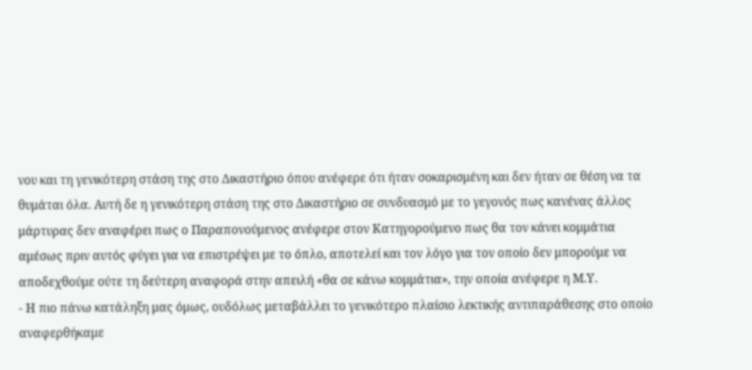νου και τη γενικότερη στάση της στο Δικαστήριο όπου ανέφερε ότι ήταν σοκαρισμένη και δεν ήταν σε θέση να τα θυμάται όλα. Αυτή δε η γενικότερη στάση της στο Δικαστήριο σε συνδυασμό με το γεγονός πως κανένας άλλος μάρτυρας δεν αναφέρει πως ο Παραπονούμενος ανέφερε στον Κατηγορούμενο πως θα τον κάνει κομμάτια αμέσως πριν αυτός φύγει για να επιστρέψει με το όπλο, αποτελεί και τον λόγο για τον οποίο δεν μπορούμε να αποδεχθούμε ούτε τη δεύτερη αναφορά στην απειλή «θα σε κάνω κομμάτια», την οποία ανέφερε η Μ.Υ.
- Η πιο πάνω κατάληξη μας όμως, ουδόλως μεταβάλλει το γενικότερο πλαίσιο λεκτικής αντιπαράθεσης στο οποίο αναφερθήκαμε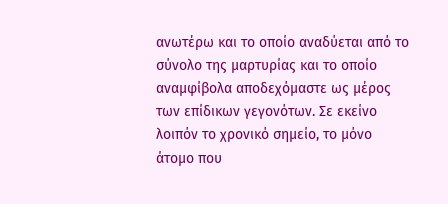ανωτέρω και το οποίο αναδύεται από το σύνολο της μαρτυρίας και το οποίο αναμφίβολα αποδεχόμαστε ως μέρος των επίδικων γεγονότων. Σε εκείνο λοιπόν το χρονικό σημείο, το μόνο άτομο που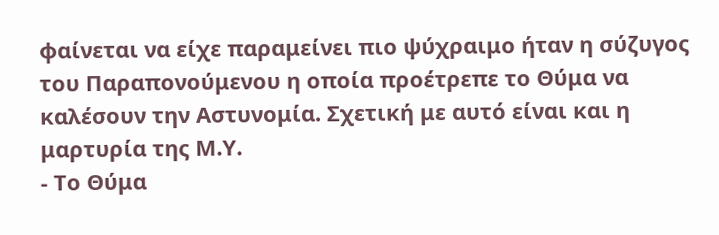φαίνεται να είχε παραμείνει πιο ψύχραιμο ήταν η σύζυγος του Παραπονούμενου η οποία προέτρεπε το Θύμα να καλέσουν την Αστυνομία. Σχετική με αυτό είναι και η μαρτυρία της Μ.Υ.
- Το Θύμα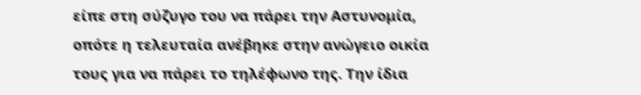είπε στη σύζυγο του να πάρει την Αστυνομία, οπότε η τελευταία ανέβηκε στην ανώγειο οικία τους για να πάρει το τηλέφωνο της. Την ίδια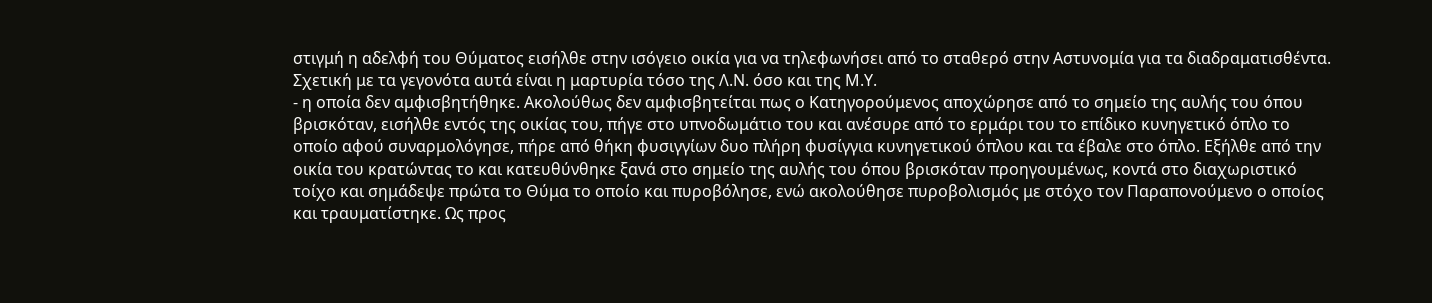στιγμή η αδελφή του Θύματος εισήλθε στην ισόγειο οικία για να τηλεφωνήσει από το σταθερό στην Αστυνομία για τα διαδραματισθέντα. Σχετική με τα γεγονότα αυτά είναι η μαρτυρία τόσο της Λ.Ν. όσο και της Μ.Υ.
- η οποία δεν αμφισβητήθηκε. Ακολούθως δεν αμφισβητείται πως ο Κατηγορούμενος αποχώρησε από το σημείο της αυλής του όπου βρισκόταν, εισήλθε εντός της οικίας του, πήγε στο υπνοδωμάτιο του και ανέσυρε από το ερμάρι του το επίδικο κυνηγετικό όπλο το οποίο αφού συναρμολόγησε, πήρε από θήκη φυσιγγίων δυο πλήρη φυσίγγια κυνηγετικού όπλου και τα έβαλε στο όπλο. Εξήλθε από την οικία του κρατώντας το και κατευθύνθηκε ξανά στο σημείο της αυλής του όπου βρισκόταν προηγουμένως, κοντά στο διαχωριστικό τοίχο και σημάδεψε πρώτα το Θύμα το οποίο και πυροβόλησε, ενώ ακολούθησε πυροβολισμός με στόχο τον Παραπονούμενο ο οποίος και τραυματίστηκε. Ως προς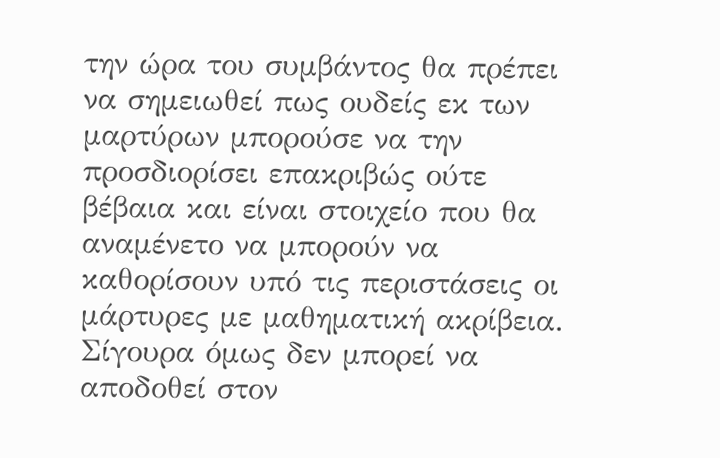την ώρα του συμβάντος θα πρέπει να σημειωθεί πως ουδείς εκ των μαρτύρων μπορούσε να την προσδιορίσει επακριβώς ούτε βέβαια και είναι στοιχείο που θα αναμένετο να μπορούν να καθορίσουν υπό τις περιστάσεις οι μάρτυρες με μαθηματική ακρίβεια. Σίγουρα όμως δεν μπορεί να αποδοθεί στον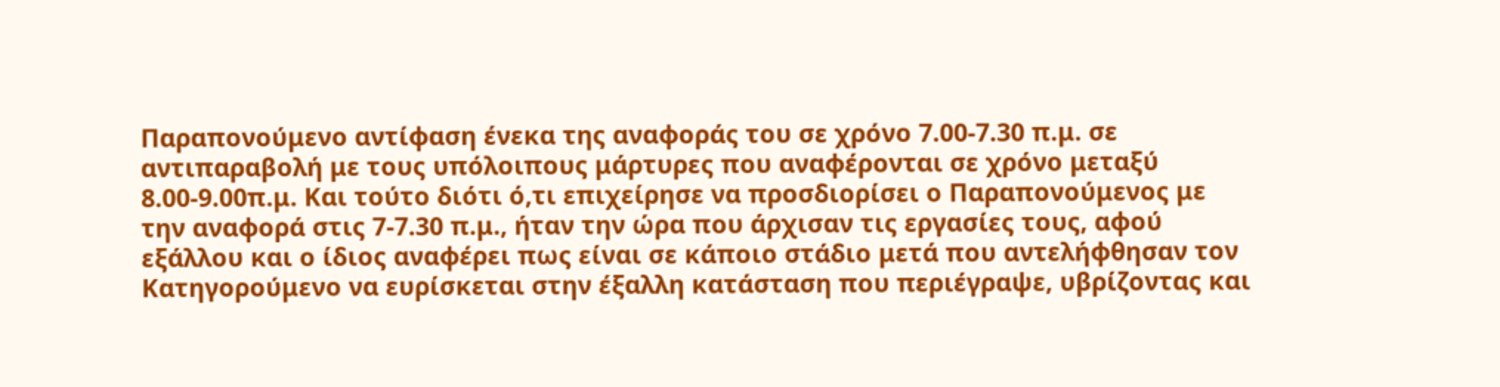Παραπονούμενο αντίφαση ένεκα της αναφοράς του σε χρόνο 7.00-7.30 π.μ. σε αντιπαραβολή με τους υπόλοιπους μάρτυρες που αναφέρονται σε χρόνο μεταξύ 8.00-9.00π.μ. Και τούτο διότι ό,τι επιχείρησε να προσδιορίσει ο Παραπονούμενος με την αναφορά στις 7-7.30 π.μ., ήταν την ώρα που άρχισαν τις εργασίες τους, αφού εξάλλου και ο ίδιος αναφέρει πως είναι σε κάποιο στάδιο μετά που αντελήφθησαν τον Κατηγορούμενο να ευρίσκεται στην έξαλλη κατάσταση που περιέγραψε, υβρίζοντας και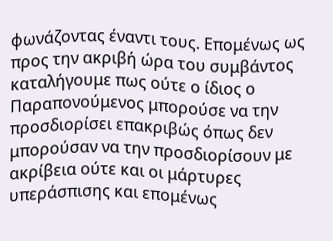φωνάζοντας έναντι τους. Επομένως ως προς την ακριβή ώρα του συμβάντος καταλήγουμε πως ούτε ο ίδιος ο Παραπονούμενος μπορούσε να την προσδιορίσει επακριβώς όπως δεν μπορούσαν να την προσδιορίσουν με ακρίβεια ούτε και οι μάρτυρες υπεράσπισης και επομένως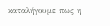καταλήγουμε πως η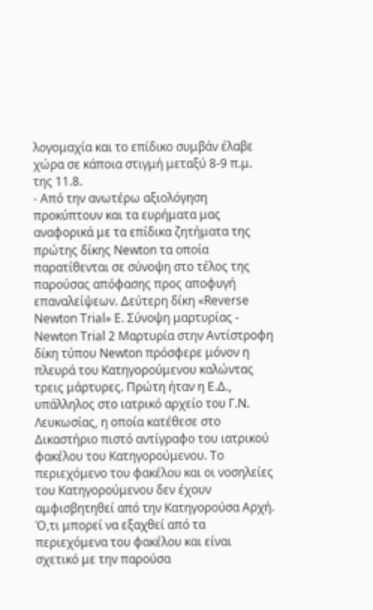λογομαχία και το επίδικο συμβάν έλαβε χώρα σε κάποια στιγμή μεταξύ 8-9 π.μ. της 11.8.
- Από την ανωτέρω αξιολόγηση προκύπτουν και τα ευρήματα μας αναφορικά με τα επίδικα ζητήματα της πρώτης δίκης Νewton τα οποία παρατίθενται σε σύνοψη στο τέλος της παρούσας απόφασης προς αποφυγή επαναλείψεων. Δεύτερη δίκη «Reverse Newton Trial» Ε. Σύνοψη μαρτυρίας - Newton Trial 2 Μαρτυρία στην Αντίστροφη δίκη τύπου Newton πρόσφερε μόνον η πλευρά του Κατηγορούμενου καλώντας τρεις μάρτυρες. Πρώτη ήταν η Ε.Δ., υπάλληλος στο ιατρικό αρχείο του Γ.Ν. Λευκωσίας, η οποία κατέθεσε στο Δικαστήριο πιστό αντίγραφο του ιατρικού φακέλου του Κατηγορούμενου. Το περιεχόμενο του φακέλου και οι νοσηλείες του Κατηγορούμενου δεν έχουν αμφισβητηθεί από την Κατηγορούσα Αρχή. Ό,τι μπορεί να εξαχθεί από τα περιεχόμενα του φακέλου και είναι σχετικό με την παρούσα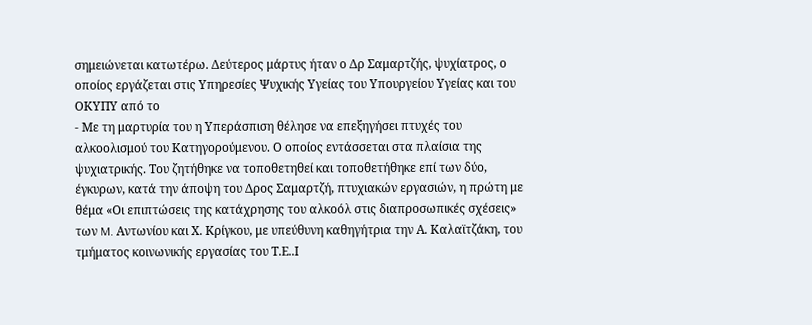σημειώνεται κατωτέρω. Δεύτερος μάρτυς ήταν ο Δρ Σαμαρτζής, ψυχίατρος, ο οποίος εργάζεται στις Υπηρεσίες Ψυχικής Υγείας του Υπουργείου Υγείας και του ΟΚΥΠΥ από το
- Με τη μαρτυρία του η Υπεράσπιση θέλησε να επεξηγήσει πτυχές του αλκοολισμού του Κατηγορούμενου. Ο οποίος εντάσσεται στα πλαίσια της ψυχιατρικής. Του ζητήθηκε να τοποθετηθεί και τοποθετήθηκε επί των δύο, έγκυρων, κατά την άποψη του Δρος Σαμαρτζή, πτυχιακών εργασιών, η πρώτη με θέμα «Οι επιπτώσεις της κατάχρησης του αλκοόλ στις διαπροσωπικές σχέσεις» των M. Αντωνίου και Χ. Κρίγκου, με υπεύθυνη καθηγήτρια την Α. Καλαϊτζάκη, του τμήματος κοινωνικής εργασίας του Τ.Ε..Ι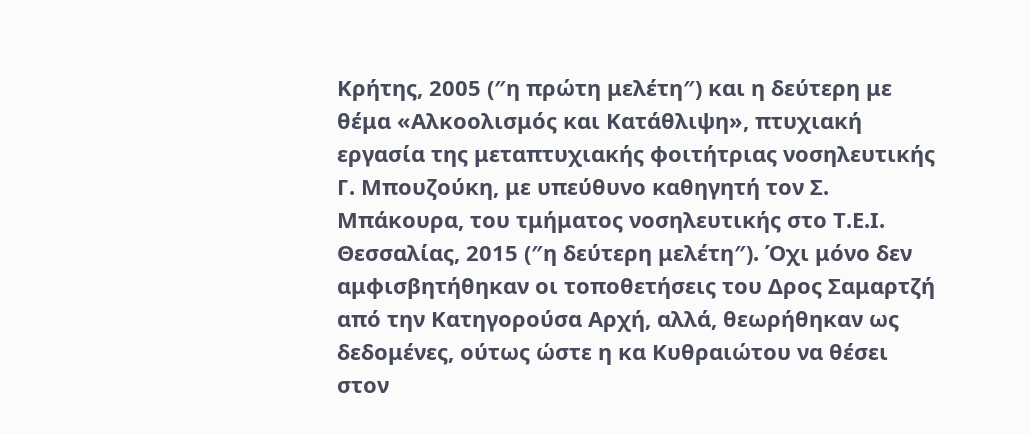Κρήτης, 2005 (″η πρώτη μελέτη″) και η δεύτερη με θέμα «Αλκοολισμός και Κατάθλιψη», πτυχιακή εργασία της μεταπτυχιακής φοιτήτριας νοσηλευτικής Γ. Μπουζούκη, με υπεύθυνο καθηγητή τον Σ. Μπάκουρα, του τμήματος νοσηλευτικής στο Τ.Ε.Ι. Θεσσαλίας, 2015 (″η δεύτερη μελέτη″). Όχι μόνο δεν αμφισβητήθηκαν οι τοποθετήσεις του Δρος Σαμαρτζή από την Κατηγορούσα Αρχή, αλλά, θεωρήθηκαν ως δεδομένες, ούτως ώστε η κα Κυθραιώτου να θέσει στον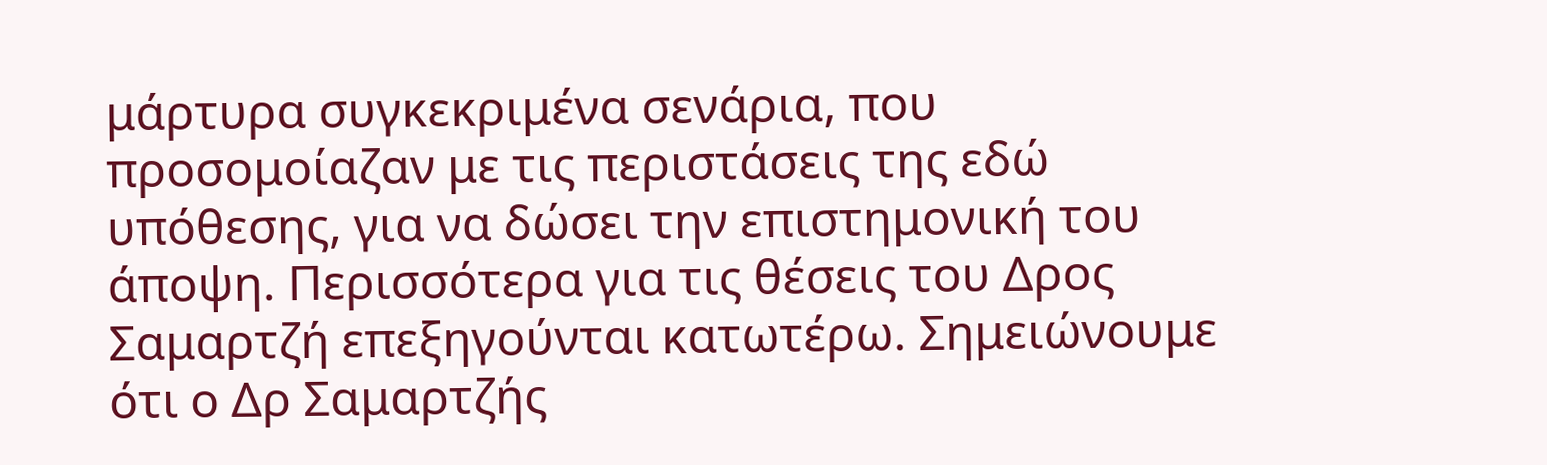μάρτυρα συγκεκριμένα σενάρια, που προσομοίαζαν με τις περιστάσεις της εδώ υπόθεσης, για να δώσει την επιστημονική του άποψη. Περισσότερα για τις θέσεις του Δρος Σαμαρτζή επεξηγούνται κατωτέρω. Σημειώνουμε ότι ο Δρ Σαμαρτζής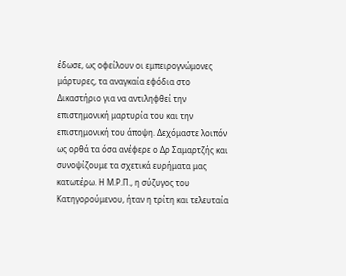έδωσε, ως οφείλουν οι εμπειρογνώμονες μάρτυρες, τα αναγκαία εφόδια στο Δικαστήριο για να αντιληφθεί την επιστημονική μαρτυρία του και την επιστημονική του άποψη. Δεχόμαστε λοιπόν ως ορθά τα όσα ανέφερε ο Δρ Σαμαρτζής και συνοψίζουμε τα σχετικά ευρήματα μας κατωτέρω. Η Μ.Ρ.Π., η σύζυγος του Κατηγορούμενου, ήταν η τρίτη και τελευταία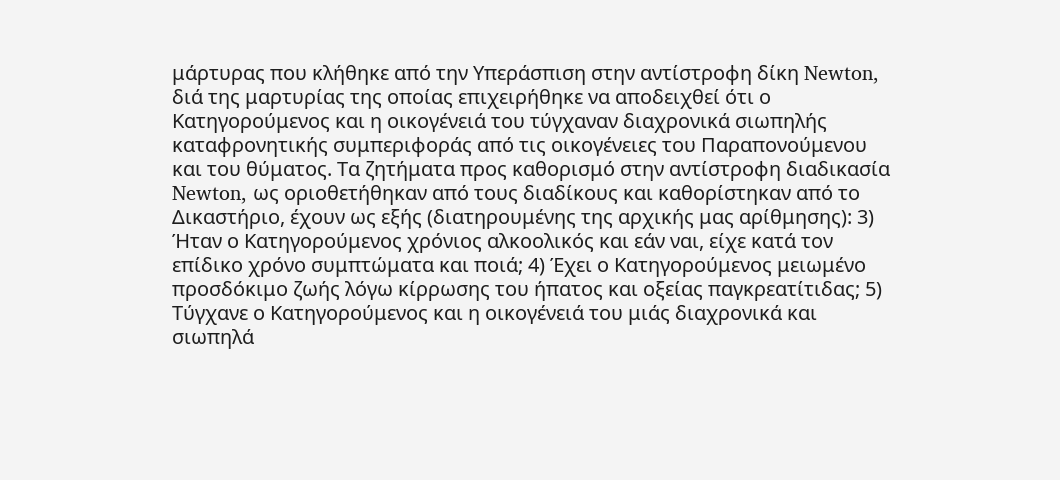μάρτυρας που κλήθηκε από την Υπεράσπιση στην αντίστροφη δίκη Newton, διά της μαρτυρίας της οποίας επιχειρήθηκε να αποδειχθεί ότι ο Κατηγορούμενος και η οικογένειά του τύγχαναν διαχρονικά σιωπηλής καταφρονητικής συμπεριφοράς από τις οικογένειες του Παραπονούμενου και του θύματος. Τα ζητήματα προς καθορισμό στην αντίστροφη διαδικασία Newton, ως οριοθετήθηκαν από τους διαδίκους και καθορίστηκαν από το Δικαστήριο, έχουν ως εξής (διατηρουμένης της αρχικής μας αρίθμησης): 3) Ήταν ο Κατηγορούμενος χρόνιος αλκοολικός και εάν ναι, είχε κατά τον επίδικο χρόνο συμπτώματα και ποιά; 4) Έχει ο Κατηγορούμενος μειωμένο προσδόκιμο ζωής λόγω κίρρωσης του ήπατος και οξείας παγκρεατίτιδας; 5) Τύγχανε ο Κατηγορούμενος και η οικογένειά του μιάς διαχρονικά και σιωπηλά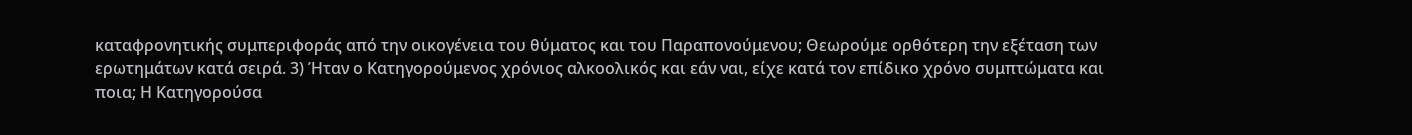καταφρονητικής συμπεριφοράς από την οικογένεια του θύματος και του Παραπονούμενου; Θεωρούμε ορθότερη την εξέταση των ερωτημάτων κατά σειρά. 3) Ήταν ο Κατηγορούμενος χρόνιος αλκοολικός και εάν ναι, είχε κατά τον επίδικο χρόνο συμπτώματα και ποια; Η Κατηγορούσα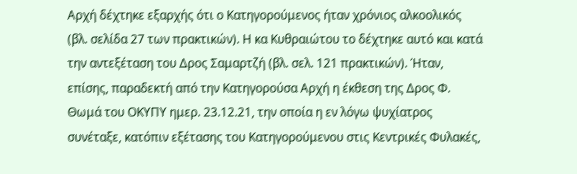Αρχή δέχτηκε εξαρχής ότι ο Κατηγορούμενος ήταν χρόνιος αλκοολικός (βλ. σελίδα 27 των πρακτικών). Η κα Κυθραιώτου το δέχτηκε αυτό και κατά την αντεξέταση του Δρος Σαμαρτζή (βλ. σελ. 121 πρακτικών). Ήταν, επίσης, παραδεκτή από την Κατηγορούσα Αρχή η έκθεση της Δρος Φ. Θωμά του ΟΚΥΠΥ ημερ. 23.12.21, την οποία η εν λόγω ψυχίατρος συνέταξε, κατόπιν εξέτασης του Κατηγορούμενου στις Κεντρικές Φυλακές,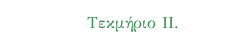Τεκμήριο ΙΙ.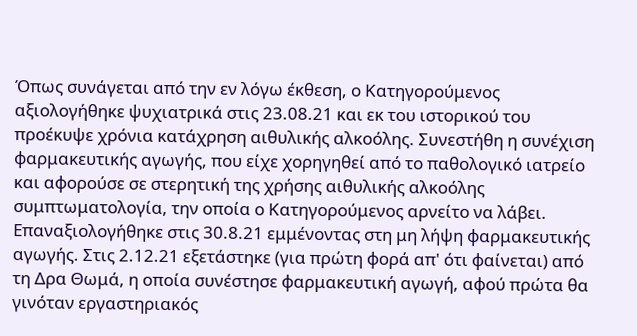Όπως συνάγεται από την εν λόγω έκθεση, ο Κατηγορούμενος αξιολογήθηκε ψυχιατρικά στις 23.08.21 και εκ του ιστορικού του προέκυψε χρόνια κατάχρηση αιθυλικής αλκοόλης. Συνεστήθη η συνέχιση φαρμακευτικής αγωγής, που είχε χορηγηθεί από το παθολογικό ιατρείο και αφορούσε σε στερητική της χρήσης αιθυλικής αλκοόλης συμπτωματολογία, την οποία ο Κατηγορούμενος αρνείτο να λάβει. Επαναξιολογήθηκε στις 30.8.21 εμμένοντας στη μη λήψη φαρμακευτικής αγωγής. Στις 2.12.21 εξετάστηκε (για πρώτη φορά απ' ότι φαίνεται) από τη Δρα Θωμά, η οποία συνέστησε φαρμακευτική αγωγή, αφού πρώτα θα γινόταν εργαστηριακός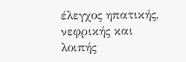έλεγχος ηπατικής, νεφρικής και λοιπής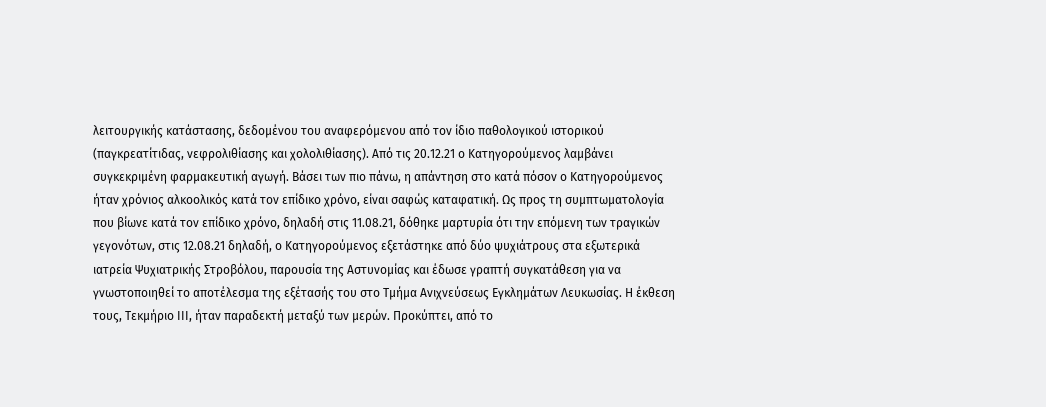λειτουργικής κατάστασης, δεδομένου του αναφερόμενου από τον ίδιο παθολογικού ιστορικού (παγκρεατίτιδας, νεφρολιθίασης και χολολιθίασης). Από τις 20.12.21 ο Κατηγορούμενος λαμβάνει συγκεκριμένη φαρμακευτική αγωγή. Βάσει των πιο πάνω, η απάντηση στο κατά πόσον ο Κατηγορούμενος ήταν χρόνιος αλκοολικός κατά τον επίδικο χρόνο, είναι σαφώς καταφατική. Ως προς τη συμπτωματολογία που βίωνε κατά τον επίδικο χρόνο, δηλαδή στις 11.08.21, δόθηκε μαρτυρία ότι την επόμενη των τραγικών γεγονότων, στις 12.08.21 δηλαδή, ο Κατηγορούμενος εξετάστηκε από δύο ψυχιάτρους στα εξωτερικά ιατρεία Ψυχιατρικής Στροβόλου, παρουσία της Αστυνομίας και έδωσε γραπτή συγκατάθεση για να γνωστοποιηθεί το αποτέλεσμα της εξέτασής του στο Τμήμα Ανιχνεύσεως Εγκλημάτων Λευκωσίας. Η έκθεση τους, Τεκμήριο ΙΙΙ, ήταν παραδεκτή μεταξύ των μερών. Προκύπτει, από το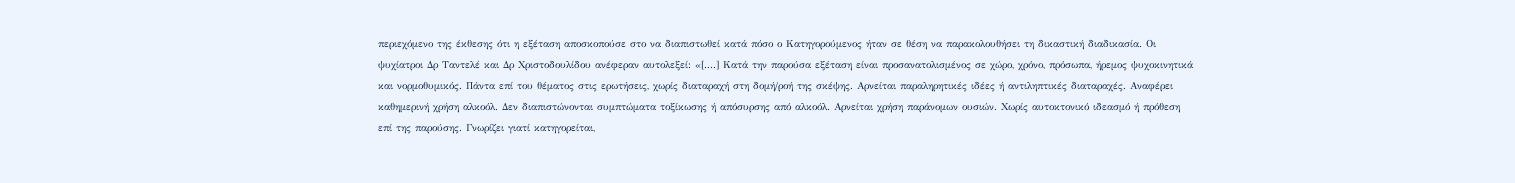περιεχόμενο της έκθεσης ότι η εξέταση αποσκοπούσε στο να διαπιστωθεί κατά πόσο ο Κατηγορούμενος ήταν σε θέση να παρακολουθήσει τη δικαστική διαδικασία. Οι ψυχίατροι Δρ Ταντελέ και Δρ Χριστοδουλίδου ανέφεραν αυτολεξεί: «[....] Κατά την παρούσα εξέταση είναι προσανατολισμένος σε χώρο, χρόνο, πρόσωπα, ήρεμος ψυχοκινητικά και νορμοθυμικός. Πάντα επί του θέματος στις ερωτήσεις, χωρίς διαταραχή στη δομή/ροή της σκέψης. Αρνείται παραληρητικές ιδέες ή αντιληπτικές διαταραχές. Αναφέρει καθημερινή χρήση αλκοόλ. Δεν διαπιστώνονται συμπτώματα τοξίκωσης ή απόσυρσης από αλκοόλ. Αρνείται χρήση παράνομων ουσιών. Χωρίς αυτοκτονικό ιδεασμό ή πρόθεση επί της παρούσης. Γνωρίζει γιατί κατηγορείται,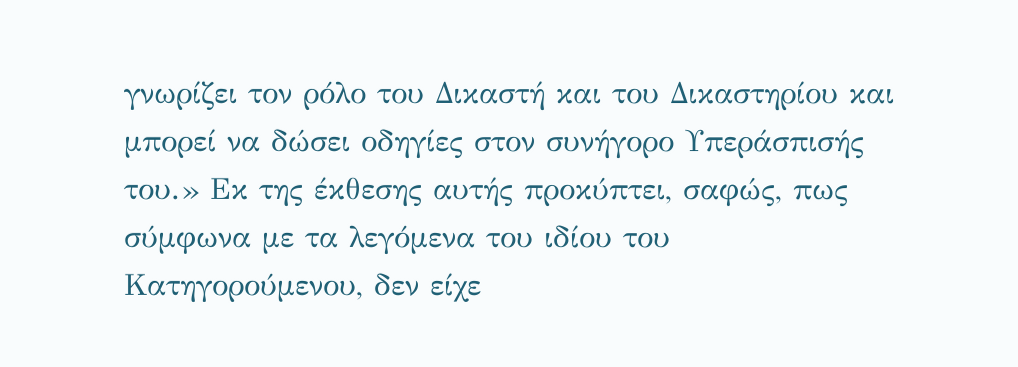γνωρίζει τον ρόλο του Δικαστή και του Δικαστηρίου και μπορεί να δώσει οδηγίες στον συνήγορο Υπεράσπισής του.» Εκ της έκθεσης αυτής προκύπτει, σαφώς, πως σύμφωνα με τα λεγόμενα του ιδίου του Κατηγορούμενου, δεν είχε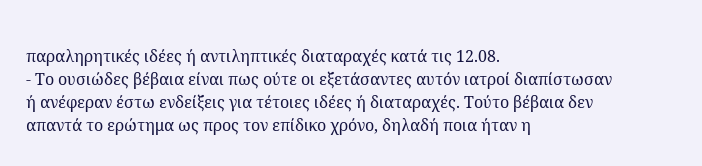παραληρητικές ιδέες ή αντιληπτικές διαταραχές κατά τις 12.08.
- Το ουσιώδες βέβαια είναι πως ούτε οι εξετάσαντες αυτόν ιατροί διαπίστωσαν ή ανέφεραν έστω ενδείξεις για τέτοιες ιδέες ή διαταραχές. Τούτο βέβαια δεν απαντά το ερώτημα ως προς τον επίδικο χρόνο, δηλαδή ποια ήταν η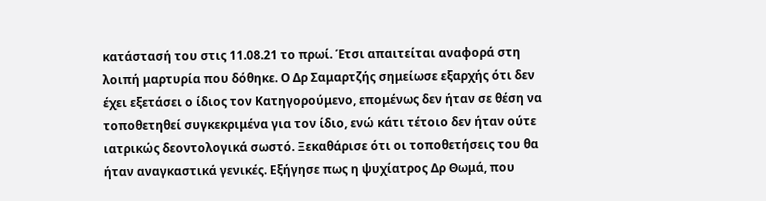κατάστασή του στις 11.08.21 το πρωί. Έτσι απαιτείται αναφορά στη λοιπή μαρτυρία που δόθηκε. Ο Δρ Σαμαρτζής σημείωσε εξαρχής ότι δεν έχει εξετάσει ο ίδιος τον Κατηγορούμενο, επομένως δεν ήταν σε θέση να τοποθετηθεί συγκεκριμένα για τον ίδιο, ενώ κάτι τέτοιο δεν ήταν ούτε ιατρικώς δεοντολογικά σωστό. Ξεκαθάρισε ότι οι τοποθετήσεις του θα ήταν αναγκαστικά γενικές. Εξήγησε πως η ψυχίατρος Δρ Θωμά, που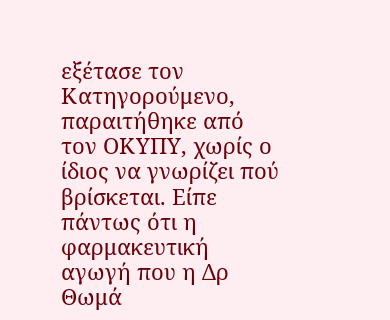εξέτασε τον Κατηγορούμενο, παραιτήθηκε από τον ΟΚΥΠΥ, χωρίς ο ίδιος να γνωρίζει πού βρίσκεται. Είπε πάντως ότι η φαρμακευτική αγωγή που η Δρ Θωμά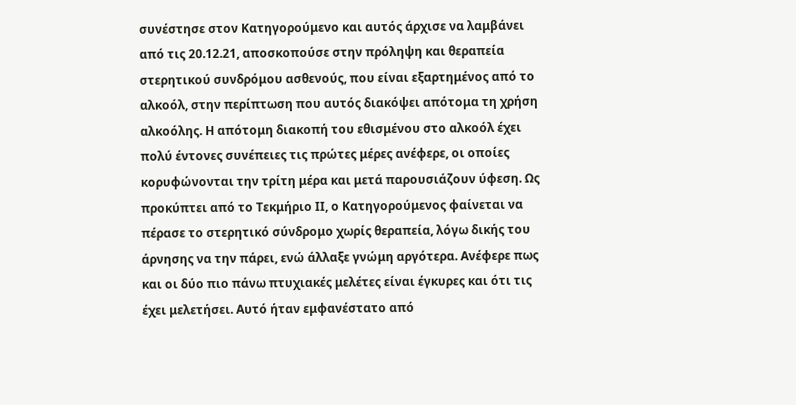συνέστησε στον Κατηγορούμενο και αυτός άρχισε να λαμβάνει από τις 20.12.21, αποσκοπούσε στην πρόληψη και θεραπεία στερητικού συνδρόμου ασθενούς, που είναι εξαρτημένος από το αλκοόλ, στην περίπτωση που αυτός διακόψει απότομα τη χρήση αλκοόλης. Η απότομη διακοπή του εθισμένου στο αλκοόλ έχει πολύ έντονες συνέπειες τις πρώτες μέρες ανέφερε, οι οποίες κορυφώνονται την τρίτη μέρα και μετά παρουσιάζουν ύφεση. Ως προκύπτει από το Τεκμήριο ΙΙ, ο Κατηγορούμενος φαίνεται να πέρασε το στερητικό σύνδρομο χωρίς θεραπεία, λόγω δικής του άρνησης να την πάρει, ενώ άλλαξε γνώμη αργότερα. Ανέφερε πως και οι δύο πιο πάνω πτυχιακές μελέτες είναι έγκυρες και ότι τις έχει μελετήσει. Αυτό ήταν εμφανέστατο από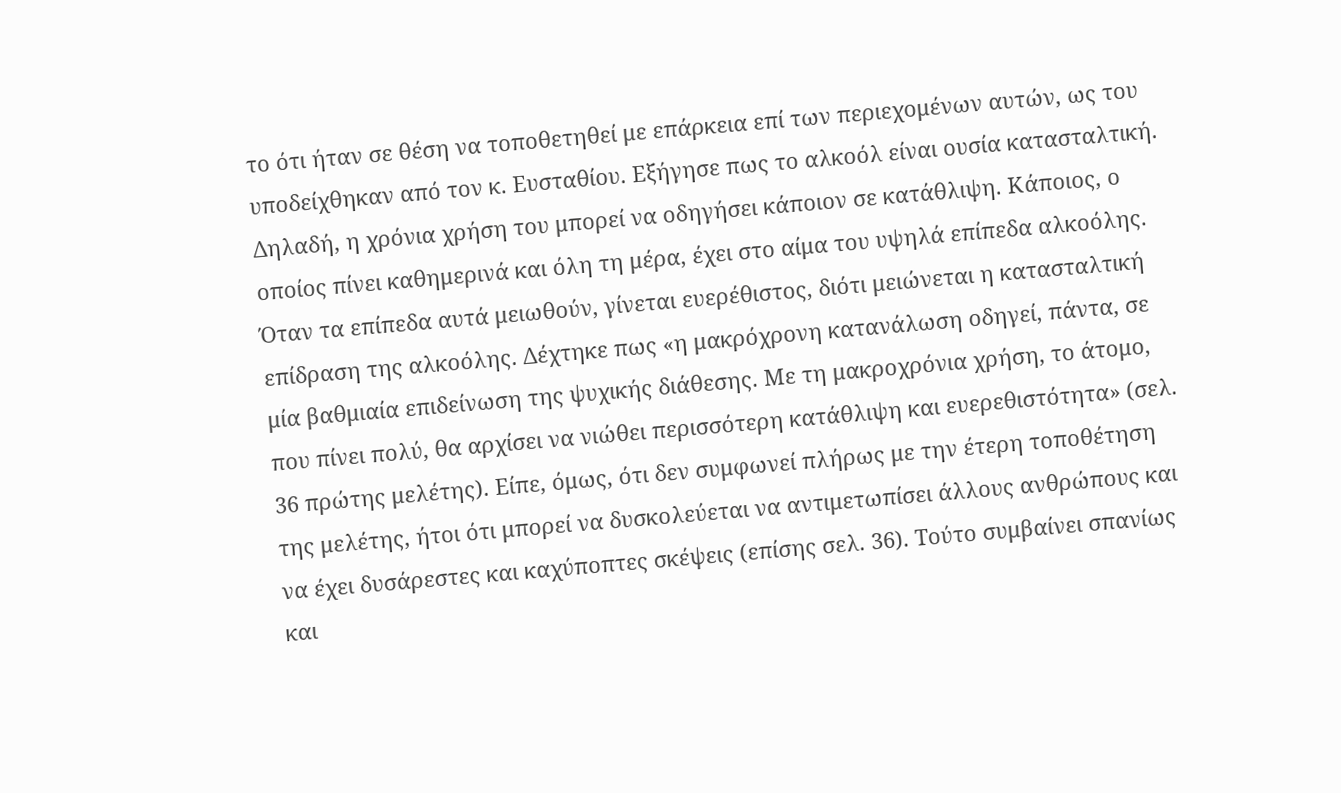το ότι ήταν σε θέση να τοποθετηθεί με επάρκεια επί των περιεχομένων αυτών, ως του υποδείχθηκαν από τον κ. Ευσταθίου. Εξήγησε πως το αλκοόλ είναι ουσία κατασταλτική. Δηλαδή, η χρόνια χρήση του μπορεί να οδηγήσει κάποιον σε κατάθλιψη. Κάποιος, ο οποίος πίνει καθημερινά και όλη τη μέρα, έχει στο αίμα του υψηλά επίπεδα αλκοόλης. Όταν τα επίπεδα αυτά μειωθούν, γίνεται ευερέθιστος, διότι μειώνεται η κατασταλτική επίδραση της αλκοόλης. Δέχτηκε πως «η μακρόχρονη κατανάλωση οδηγεί, πάντα, σε μία βαθμιαία επιδείνωση της ψυχικής διάθεσης. Με τη μακροχρόνια χρήση, το άτομο, που πίνει πολύ, θα αρχίσει να νιώθει περισσότερη κατάθλιψη και ευερεθιστότητα» (σελ. 36 πρώτης μελέτης). Είπε, όμως, ότι δεν συμφωνεί πλήρως με την έτερη τοποθέτηση της μελέτης, ήτοι ότι μπορεί να δυσκολεύεται να αντιμετωπίσει άλλους ανθρώπους και να έχει δυσάρεστες και καχύποπτες σκέψεις (επίσης σελ. 36). Τούτο συμβαίνει σπανίως και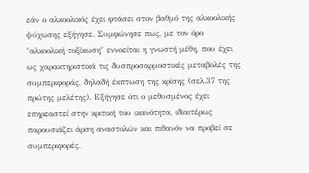εάν ο αλκοολικός έχει φτάσει στον βαθμό της αλκοολικής ψύχωσης εξήγησε. Συμφώνησε πως, με τον όρο ″αλκοολική τοξίκωση″ εννοείται η γνωστή μέθη, που έχει ως χαρακτηριστικά τις δυσπροσαρμοστικές μεταβολές της συμπεριφοράς, δηλαδή έκπτωση της κρίσης (σελ.37 της πρώτης μελέτης). Εξήγησε ότι ο μεθυσμένος έχει επηρεαστεί στην κριτική του ικανότητα, ιδιαιτέρως παρουσιάζει άρση αναστολών και πιθανόν να προβεί σε συμπεριφορές,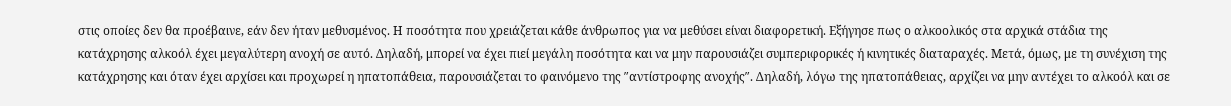στις οποίες δεν θα προέβαινε, εάν δεν ήταν μεθυσμένος. Η ποσότητα που χρειάζεται κάθε άνθρωπος για να μεθύσει είναι διαφορετική. Εξήγησε πως ο αλκοολικός στα αρχικά στάδια της κατάχρησης αλκοόλ έχει μεγαλύτερη ανοχή σε αυτό. Δηλαδή, μπορεί να έχει πιεί μεγάλη ποσότητα και να μην παρουσιάζει συμπεριφορικές ή κινητικές διαταραχές. Μετά, όμως, με τη συνέχιση της κατάχρησης και όταν έχει αρχίσει και προχωρεί η ηπατοπάθεια, παρουσιάζεται το φαινόμενο της ″αντίστροφης ανοχής″. Δηλαδή, λόγω της ηπατοπάθειας, αρχίζει να μην αντέχει το αλκοόλ και σε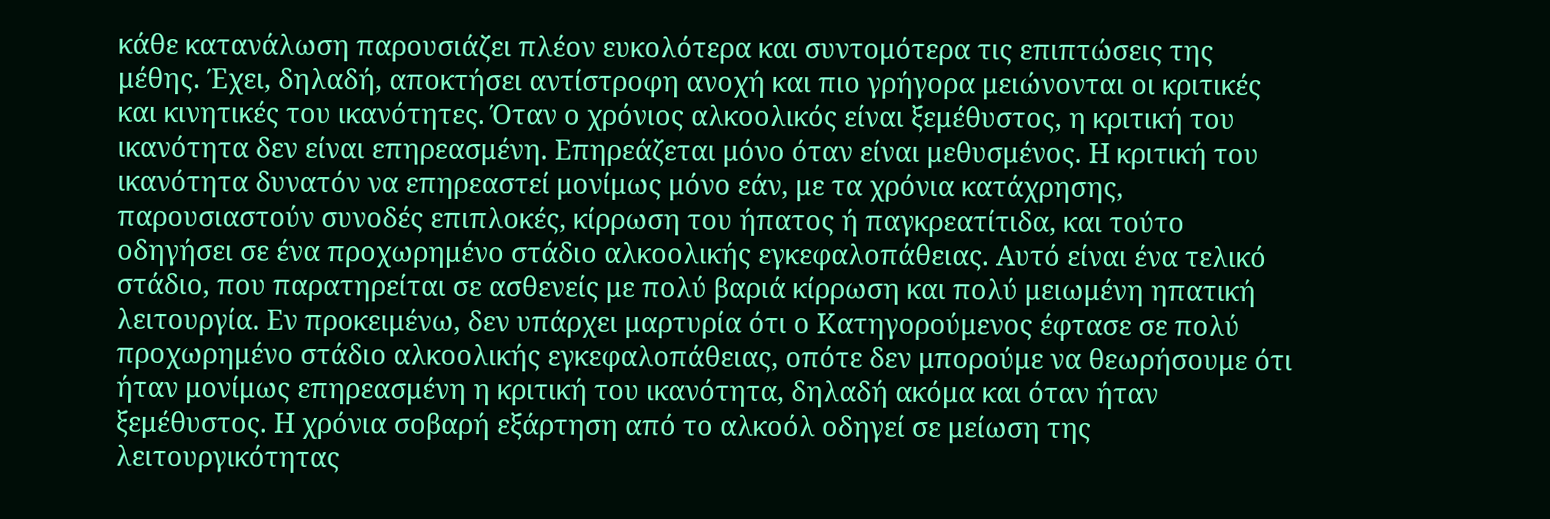κάθε κατανάλωση παρουσιάζει πλέον ευκολότερα και συντομότερα τις επιπτώσεις της μέθης. Έχει, δηλαδή, αποκτήσει αντίστροφη ανοχή και πιο γρήγορα μειώνονται οι κριτικές και κινητικές του ικανότητες. Όταν ο χρόνιος αλκοολικός είναι ξεμέθυστος, η κριτική του ικανότητα δεν είναι επηρεασμένη. Επηρεάζεται μόνο όταν είναι μεθυσμένος. Η κριτική του ικανότητα δυνατόν να επηρεαστεί μονίμως μόνο εάν, με τα χρόνια κατάχρησης, παρουσιαστούν συνοδές επιπλοκές, κίρρωση του ήπατος ή παγκρεατίτιδα, και τούτο οδηγήσει σε ένα προχωρημένο στάδιο αλκοολικής εγκεφαλοπάθειας. Αυτό είναι ένα τελικό στάδιο, που παρατηρείται σε ασθενείς με πολύ βαριά κίρρωση και πολύ μειωμένη ηπατική λειτουργία. Εν προκειμένω, δεν υπάρχει μαρτυρία ότι ο Κατηγορούμενος έφτασε σε πολύ προχωρημένο στάδιο αλκοολικής εγκεφαλοπάθειας, οπότε δεν μπορούμε να θεωρήσουμε ότι ήταν μονίμως επηρεασμένη η κριτική του ικανότητα, δηλαδή ακόμα και όταν ήταν ξεμέθυστος. Η χρόνια σοβαρή εξάρτηση από το αλκοόλ οδηγεί σε μείωση της λειτουργικότητας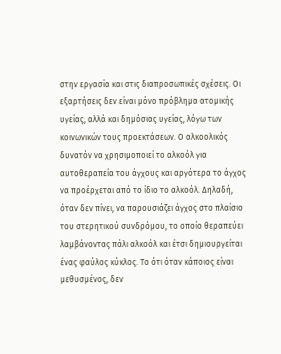στην εργασία και στις διαπροσωπικές σχέσεις. Οι εξαρτήσεις δεν είναι μόνο πρόβλημα ατομικής υγείας, αλλά και δημόσιας υγείας, λόγω των κοινωνικών τους προεκτάσεων. Ο αλκοολικός δυνατόν να χρησιμοποιεί το αλκοόλ για αυτοθεραπεία του άγχους και αργότερα το άγχος να προέρχεται από το ίδιο το αλκοόλ. Δηλαδή, όταν δεν πίνει, να παρουσιάζει άγχος στο πλαίσιο του στερητικού συνδρόμου, το οποίο θεραπεύει λαμβάνοντας πάλι αλκοόλ και έτσι δημιουργείται ένας φαύλος κύκλος. Το ότι όταν κάποιος είναι μεθυσμένος, δεν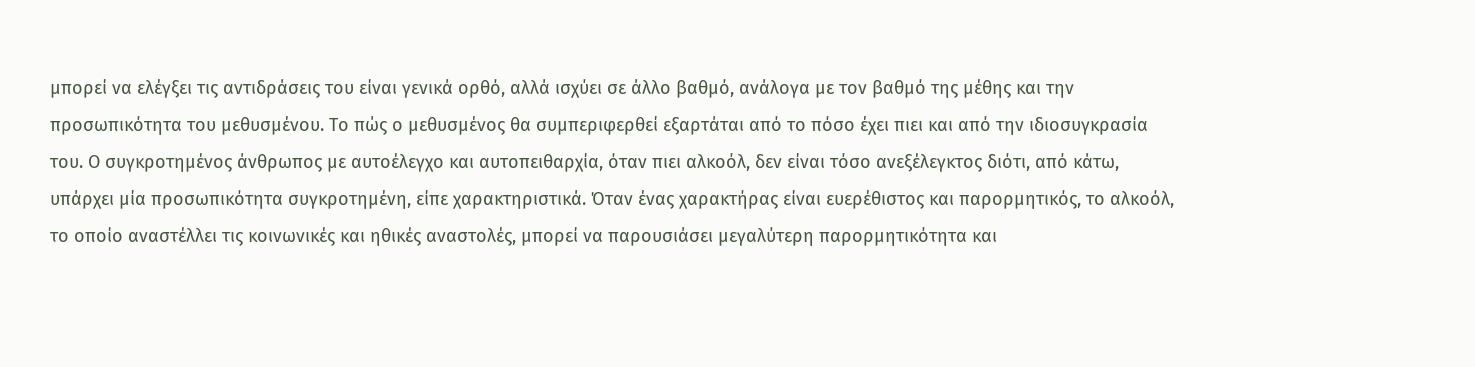μπορεί να ελέγξει τις αντιδράσεις του είναι γενικά ορθό, αλλά ισχύει σε άλλο βαθμό, ανάλογα με τον βαθμό της μέθης και την προσωπικότητα του μεθυσμένου. Το πώς ο μεθυσμένος θα συμπεριφερθεί εξαρτάται από το πόσο έχει πιει και από την ιδιοσυγκρασία του. Ο συγκροτημένος άνθρωπος με αυτοέλεγχο και αυτοπειθαρχία, όταν πιει αλκοόλ, δεν είναι τόσο ανεξέλεγκτος διότι, από κάτω, υπάρχει μία προσωπικότητα συγκροτημένη, είπε χαρακτηριστικά. Όταν ένας χαρακτήρας είναι ευερέθιστος και παρορμητικός, το αλκοόλ, το οποίο αναστέλλει τις κοινωνικές και ηθικές αναστολές, μπορεί να παρουσιάσει μεγαλύτερη παρορμητικότητα και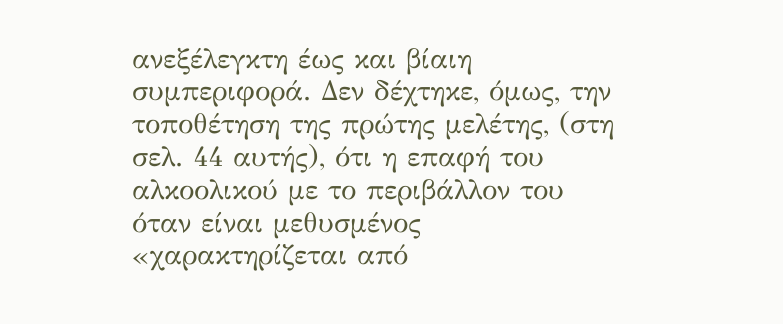ανεξέλεγκτη έως και βίαιη συμπεριφορά. Δεν δέχτηκε, όμως, την τοποθέτηση της πρώτης μελέτης, (στη σελ. 44 αυτής), ότι η επαφή του αλκοολικού με το περιβάλλον του όταν είναι μεθυσμένος «χαρακτηρίζεται από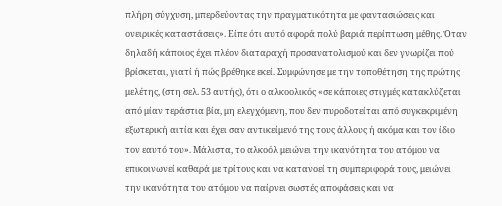πλήρη σύγχυση, μπερδεύοντας την πραγματικότητα με φαντασιώσεις και ονειρικές καταστάσεις». Είπε ότι αυτό αφορά πολύ βαριά περίπτωση μέθης. Όταν δηλαδή κάποιος έχει πλέον διαταραχή προσανατολισμού και δεν γνωρίζει πού βρίσκεται, γιατί ή πώς βρέθηκε εκεί. Συμφώνησε με την τοποθέτηση της πρώτης μελέτης, (στη σελ. 53 αυτής), ότι ο αλκοολικός «σε κάποιες στιγμές κατακλύζεται από μίαν τεράστια βία, μη ελεγχόμενη, που δεν πυροδοτείται από συγκεκριμένη εξωτερική αιτία και έχει σαν αντικείμενό της τους άλλους ή ακόμα και τον ίδιο τον εαυτό του». Μάλιστα, το αλκοόλ μειώνει την ικανότητα του ατόμου να επικοινωνεί καθαρά με τρίτους και να κατανοεί τη συμπεριφορά τους, μειώνει την ικανότητα του ατόμου να παίρνει σωστές αποφάσεις και να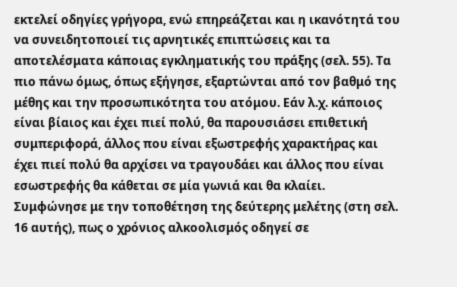εκτελεί οδηγίες γρήγορα, ενώ επηρεάζεται και η ικανότητά του να συνειδητοποιεί τις αρνητικές επιπτώσεις και τα αποτελέσματα κάποιας εγκληματικής του πράξης (σελ. 55). Τα πιο πάνω όμως, όπως εξήγησε, εξαρτώνται από τον βαθμό της μέθης και την προσωπικότητα του ατόμου. Εάν λ.χ. κάποιος είναι βίαιος και έχει πιεί πολύ, θα παρουσιάσει επιθετική συμπεριφορά, άλλος που είναι εξωστρεφής χαρακτήρας και έχει πιεί πολύ θα αρχίσει να τραγουδάει και άλλος που είναι εσωστρεφής θα κάθεται σε μία γωνιά και θα κλαίει. Συμφώνησε με την τοποθέτηση της δεύτερης μελέτης (στη σελ. 16 αυτής), πως ο χρόνιος αλκοολισμός οδηγεί σε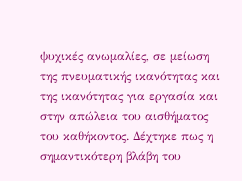ψυχικές ανωμαλίες, σε μείωση της πνευματικής ικανότητας και της ικανότητας για εργασία και στην απώλεια του αισθήματος του καθήκοντος. Δέχτηκε πως η σημαντικότερη βλάβη του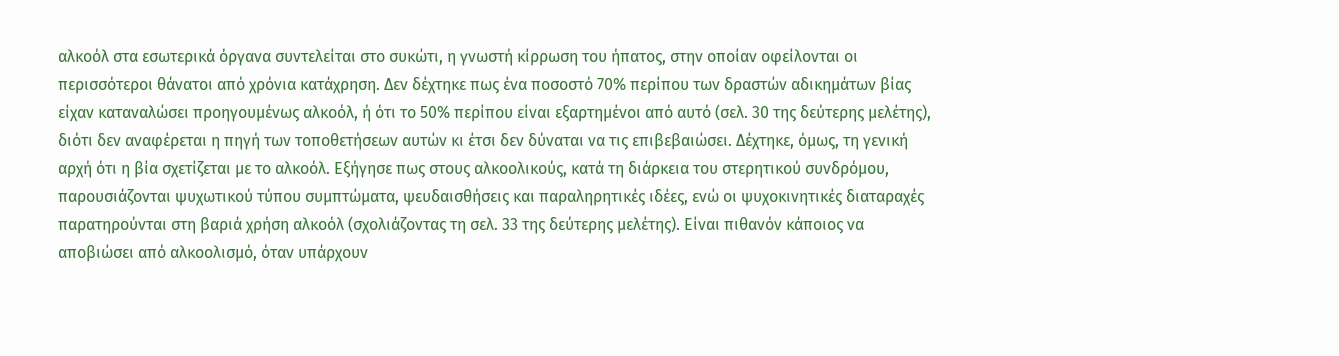αλκοόλ στα εσωτερικά όργανα συντελείται στο συκώτι, η γνωστή κίρρωση του ήπατος, στην οποίαν οφείλονται οι περισσότεροι θάνατοι από χρόνια κατάχρηση. Δεν δέχτηκε πως ένα ποσοστό 70% περίπου των δραστών αδικημάτων βίας είχαν καταναλώσει προηγουμένως αλκοόλ, ή ότι το 50% περίπου είναι εξαρτημένοι από αυτό (σελ. 30 της δεύτερης μελέτης), διότι δεν αναφέρεται η πηγή των τοποθετήσεων αυτών κι έτσι δεν δύναται να τις επιβεβαιώσει. Δέχτηκε, όμως, τη γενική αρχή ότι η βία σχετίζεται με το αλκοόλ. Εξήγησε πως στους αλκοολικούς, κατά τη διάρκεια του στερητικού συνδρόμου, παρουσιάζονται ψυχωτικού τύπου συμπτώματα, ψευδαισθήσεις και παραληρητικές ιδέες, ενώ οι ψυχοκινητικές διαταραχές παρατηρούνται στη βαριά χρήση αλκοόλ (σχολιάζοντας τη σελ. 33 της δεύτερης μελέτης). Είναι πιθανόν κάποιος να αποβιώσει από αλκοολισμό, όταν υπάρχουν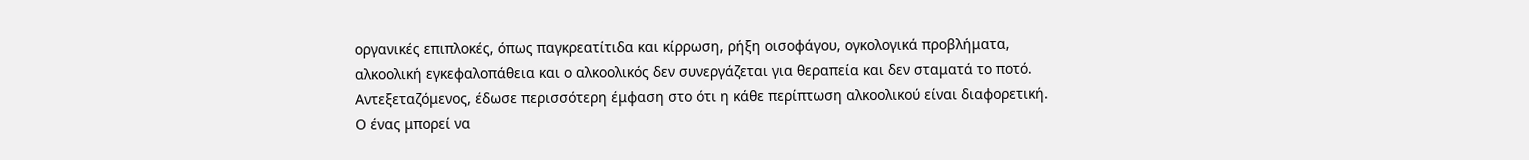οργανικές επιπλοκές, όπως παγκρεατίτιδα και κίρρωση, ρήξη οισοφάγου, ογκολογικά προβλήματα, αλκοολική εγκεφαλοπάθεια και ο αλκοολικός δεν συνεργάζεται για θεραπεία και δεν σταματά το ποτό. Αντεξεταζόμενος, έδωσε περισσότερη έμφαση στο ότι η κάθε περίπτωση αλκοολικού είναι διαφορετική. Ο ένας μπορεί να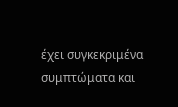έχει συγκεκριμένα συμπτώματα και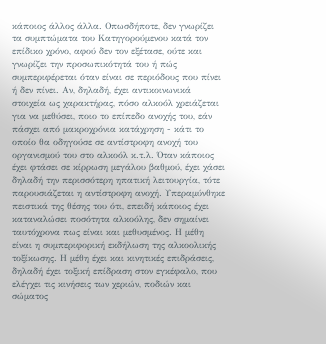κάποιος άλλος άλλα. Οπωσδήποτε, δεν γνωρίζει τα συμπτώματα του Κατηγορούμενου κατά τον επίδικο χρόνο, αφού δεν τον εξέτασε, ούτε και γνωρίζει την προσωπικότητά του ή πώς συμπεριφέρεται όταν είναι σε περιόδους που πίνει ή δεν πίνει. Αν, δηλαδή, έχει αντικοινωνικά στοιχεία ως χαρακτήρας, πόσο αλκοόλ χρειάζεται για να μεθύσει, ποιο το επίπεδο ανοχής του, εάν πάσχει από μακροχρόνια κατάχρηση - κάτι το οποίο θα οδηγούσε σε αντίστροφη ανοχή του οργανισμού του στο αλκοόλ κ.τ.λ. Όταν κάποιος έχει φτάσει σε κίρρωση μεγάλου βαθμού, έχει χάσει δηλαδή την περισσότερη ηπατική λειτουργία, τότε παρουσιάζεται η αντίστροφη ανοχή. Υπεραμύνθηκε πειστικά της θέσης του ότι, επειδή κάποιος έχει καταναλώσει ποσότητα αλκοόλης, δεν σημαίνει ταυτόχρονα πως είναι και μεθυσμένος. Η μέθη είναι η συμπεριφορική εκδήλωση της αλκοολικής τοξίκωσης. Η μέθη έχει και κινητικές επιδράσεις, δηλαδή έχει τοξική επίδραση στον εγκέφαλο, που ελέγχει τις κινήσεις των χεριών, ποδιών και σώματος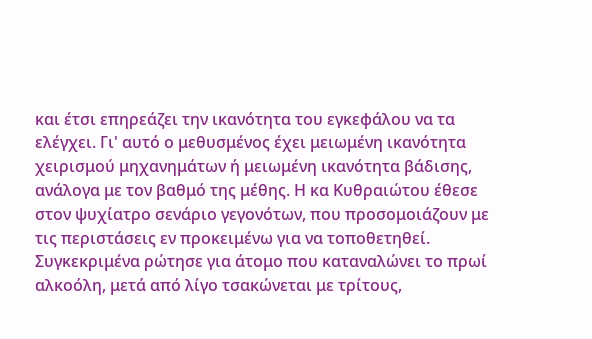και έτσι επηρεάζει την ικανότητα του εγκεφάλου να τα ελέγχει. Γι' αυτό ο μεθυσμένος έχει μειωμένη ικανότητα χειρισμού μηχανημάτων ή μειωμένη ικανότητα βάδισης, ανάλογα με τον βαθμό της μέθης. Η κα Κυθραιώτου έθεσε στον ψυχίατρο σενάριο γεγονότων, που προσομοιάζουν με τις περιστάσεις εν προκειμένω για να τοποθετηθεί. Συγκεκριμένα ρώτησε για άτομο που καταναλώνει το πρωί αλκοόλη, μετά από λίγο τσακώνεται με τρίτους,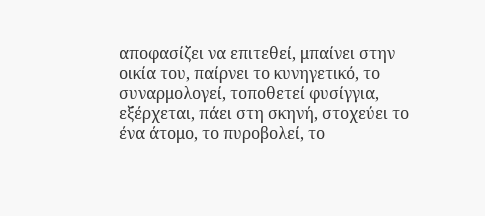αποφασίζει να επιτεθεί, μπαίνει στην οικία του, παίρνει το κυνηγετικό, το συναρμολογεί, τοποθετεί φυσίγγια, εξέρχεται, πάει στη σκηνή, στοχεύει το ένα άτομο, το πυροβολεί, το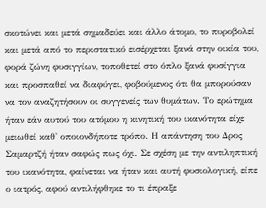σκοτώνει και μετά σημαδεύει και άλλο άτομο, το πυροβολεί και μετά από το περιστατικό εισέρχεται ξανά στην οικία του, φορά ζώνη φυσιγγίων, τοποθετεί στο όπλο ξανά φυσίγγια και προσπαθεί να διαφύγει, φοβούμενος ότι θα μπορούσαν να τον αναζητήσουν οι συγγενείς των θυμάτων. Το ερώτημα ήταν εάν αυτού του ατόμου η κινητική του ικανότητα είχε μειωθεί καθ' οποιονδήποτε τρόπο. Η απάντηση του Δρος Σαμαρτζή ήταν σαφώς πως όχι. Σε σχέση με την αντιληπτική του ικανότητα, φαίνεται να ήταν και αυτή φυσιολογική, είπε ο ιατρός, αφού αντιλήφθηκε το τι έπραξε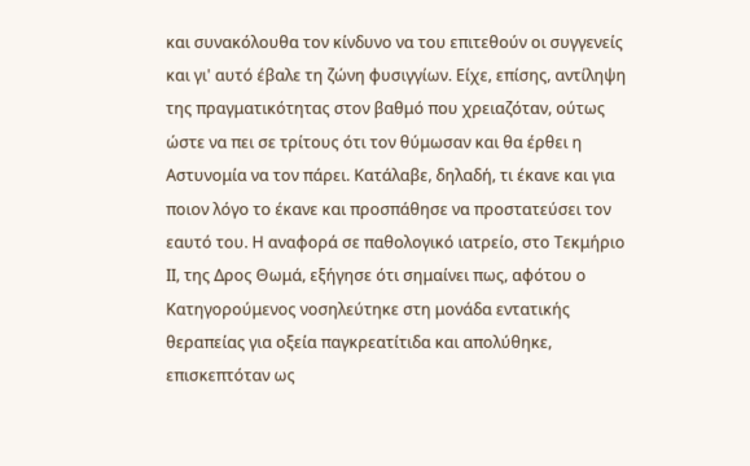και συνακόλουθα τον κίνδυνο να του επιτεθούν οι συγγενείς και γι' αυτό έβαλε τη ζώνη φυσιγγίων. Είχε, επίσης, αντίληψη της πραγματικότητας στον βαθμό που χρειαζόταν, ούτως ώστε να πει σε τρίτους ότι τον θύμωσαν και θα έρθει η Αστυνομία να τον πάρει. Κατάλαβε, δηλαδή, τι έκανε και για ποιον λόγο το έκανε και προσπάθησε να προστατεύσει τον εαυτό του. Η αναφορά σε παθολογικό ιατρείο, στο Τεκμήριο ΙΙ, της Δρος Θωμά, εξήγησε ότι σημαίνει πως, αφότου ο Κατηγορούμενος νοσηλεύτηκε στη μονάδα εντατικής θεραπείας για οξεία παγκρεατίτιδα και απολύθηκε, επισκεπτόταν ως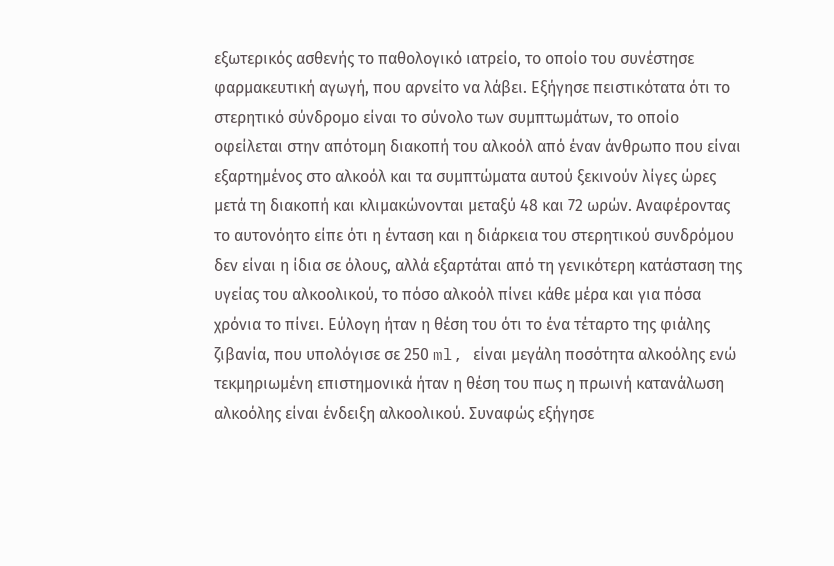εξωτερικός ασθενής το παθολογικό ιατρείο, το οποίο του συνέστησε φαρμακευτική αγωγή, που αρνείτο να λάβει. Εξήγησε πειστικότατα ότι το στερητικό σύνδρομο είναι το σύνολο των συμπτωμάτων, το οποίο οφείλεται στην απότομη διακοπή του αλκοόλ από έναν άνθρωπο που είναι εξαρτημένος στο αλκοόλ και τα συμπτώματα αυτού ξεκινούν λίγες ώρες μετά τη διακοπή και κλιμακώνονται μεταξύ 48 και 72 ωρών. Αναφέροντας το αυτονόητο είπε ότι η ένταση και η διάρκεια του στερητικού συνδρόμου δεν είναι η ίδια σε όλους, αλλά εξαρτάται από τη γενικότερη κατάσταση της υγείας του αλκοολικού, το πόσο αλκοόλ πίνει κάθε μέρα και για πόσα χρόνια το πίνει. Εύλογη ήταν η θέση του ότι το ένα τέταρτο της φιάλης ζιβανία, που υπολόγισε σε 250 ml, είναι μεγάλη ποσότητα αλκοόλης ενώ τεκμηριωμένη επιστημονικά ήταν η θέση του πως η πρωινή κατανάλωση αλκοόλης είναι ένδειξη αλκοολικού. Συναφώς εξήγησε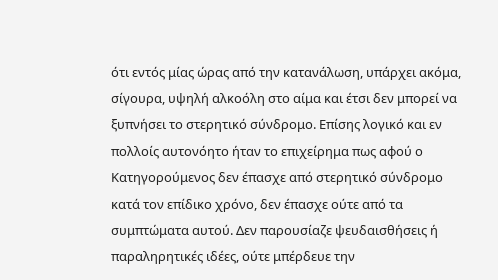ότι εντός μίας ώρας από την κατανάλωση, υπάρχει ακόμα, σίγουρα, υψηλή αλκοόλη στο αίμα και έτσι δεν μπορεί να ξυπνήσει το στερητικό σύνδρομο. Επίσης λογικό και εν πολλοίς αυτονόητο ήταν το επιχείρημα πως αφού ο Κατηγορούμενος δεν έπασχε από στερητικό σύνδρομο κατά τον επίδικο χρόνο, δεν έπασχε ούτε από τα συμπτώματα αυτού. Δεν παρουσίαζε ψευδαισθήσεις ή παραληρητικές ιδέες, ούτε μπέρδευε την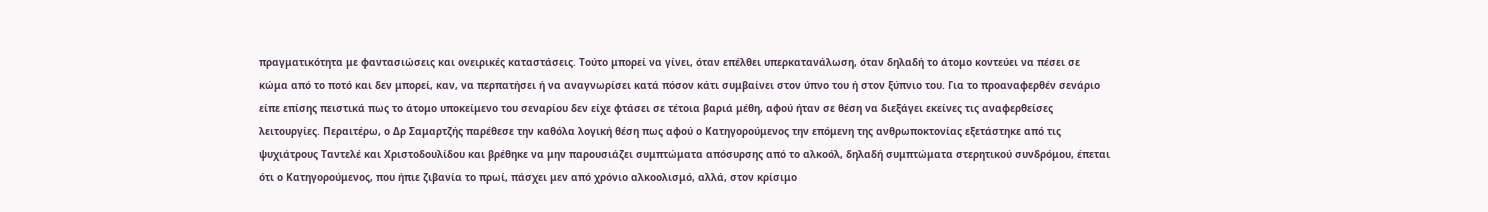πραγματικότητα με φαντασιώσεις και ονειρικές καταστάσεις. Τούτο μπορεί να γίνει, όταν επέλθει υπερκατανάλωση, όταν δηλαδή το άτομο κοντεύει να πέσει σε κώμα από το ποτό και δεν μπορεί, καν, να περπατήσει ή να αναγνωρίσει κατά πόσον κάτι συμβαίνει στον ύπνο του ή στον ξύπνιο του. Για το προαναφερθέν σενάριο είπε επίσης πειστικά πως το άτομο υποκείμενο του σεναρίου δεν είχε φτάσει σε τέτοια βαριά μέθη, αφού ήταν σε θέση να διεξάγει εκείνες τις αναφερθείσες λειτουργίες. Περαιτέρω, ο Δρ Σαμαρτζής παρέθεσε την καθόλα λογική θέση πως αφού ο Κατηγορούμενος την επόμενη της ανθρωποκτονίας εξετάστηκε από τις ψυχιάτρους Ταντελέ και Χριστοδουλίδου και βρέθηκε να μην παρουσιάζει συμπτώματα απόσυρσης από το αλκοόλ, δηλαδή συμπτώματα στερητικού συνδρόμου, έπεται ότι ο Κατηγορούμενος, που ήπιε ζιβανία το πρωί, πάσχει μεν από χρόνιο αλκοολισμό, αλλά, στον κρίσιμο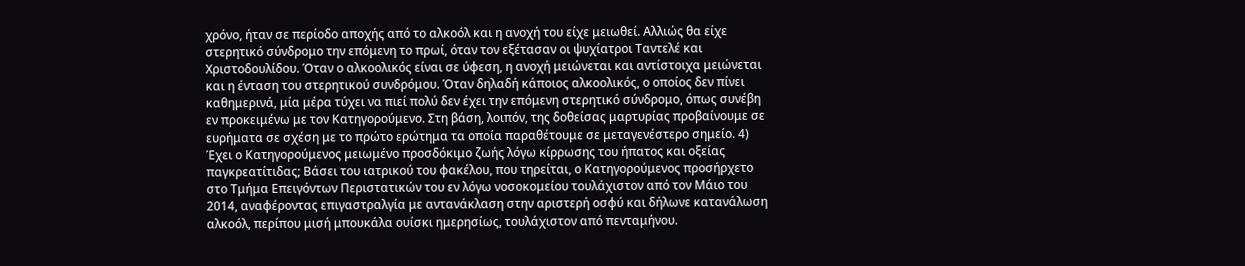χρόνο, ήταν σε περίοδο αποχής από το αλκοόλ και η ανοχή του είχε μειωθεί. Αλλιώς θα είχε στερητικό σύνδρομο την επόμενη το πρωί, όταν τον εξέτασαν οι ψυχίατροι Ταντελέ και Χριστοδουλίδου. Όταν ο αλκοολικός είναι σε ύφεση, η ανοχή μειώνεται και αντίστοιχα μειώνεται και η ένταση του στερητικού συνδρόμου. Όταν δηλαδή κάποιος αλκοολικός, ο οποίος δεν πίνει καθημερινά, μία μέρα τύχει να πιεί πολύ δεν έχει την επόμενη στερητικό σύνδρομο, όπως συνέβη εν προκειμένω με τον Κατηγορούμενο. Στη βάση, λοιπόν, της δοθείσας μαρτυρίας προβαίνουμε σε ευρήματα σε σχέση με το πρώτο ερώτημα τα οποία παραθέτουμε σε μεταγενέστερο σημείο. 4) Έχει ο Κατηγορούμενος μειωμένο προσδόκιμο ζωής λόγω κίρρωσης του ήπατος και οξείας παγκρεατίτιδας; Βάσει του ιατρικού του φακέλου, που τηρείται, ο Κατηγορούμενος προσήρχετο στο Τμήμα Επειγόντων Περιστατικών του εν λόγω νοσοκομείου τουλάχιστον από τον Μάιο του 2014, αναφέροντας επιγαστραλγία με αντανάκλαση στην αριστερή οσφύ και δήλωνε κατανάλωση αλκοόλ, περίπου μισή μπουκάλα ουίσκι ημερησίως, τουλάχιστον από πενταμήνου.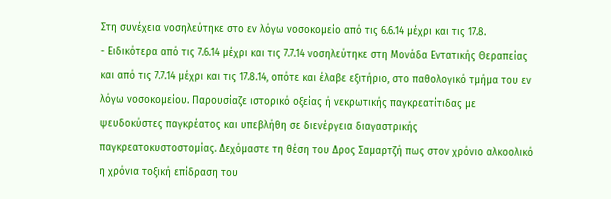Στη συνέχεια νοσηλεύτηκε στο εν λόγω νοσοκομείο από τις 6.6.14 μέχρι και τις 17.8.
- Ειδικότερα από τις 7.6.14 μέχρι και τις 7.7.14 νοσηλεύτηκε στη Μονάδα Εντατικής Θεραπείας και από τις 7.7.14 μέχρι και τις 17.8.14, οπότε και έλαβε εξιτήριο, στο παθολογικό τμήμα του εν λόγω νοσοκομείου. Παρουσίαζε ιστορικό οξείας ή νεκρωτικής παγκρεατίτιδας με ψευδοκύστες παγκρέατος και υπεβλήθη σε διενέργεια διαγαστρικής παγκρεατοκυστοστομίας. Δεχόμαστε τη θέση του Δρος Σαμαρτζή πως στον χρόνιο αλκοολικό η χρόνια τοξική επίδραση του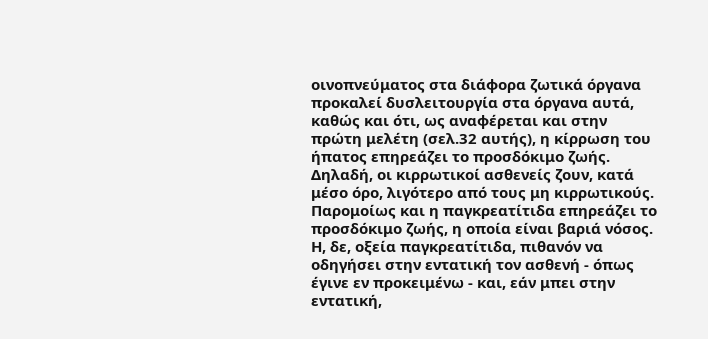οινοπνεύματος στα διάφορα ζωτικά όργανα προκαλεί δυσλειτουργία στα όργανα αυτά, καθώς και ότι, ως αναφέρεται και στην πρώτη μελέτη (σελ.32 αυτής), η κίρρωση του ήπατος επηρεάζει το προσδόκιμο ζωής. Δηλαδή, οι κιρρωτικοί ασθενείς ζουν, κατά μέσο όρο, λιγότερο από τους μη κιρρωτικούς. Παρομοίως και η παγκρεατίτιδα επηρεάζει το προσδόκιμο ζωής, η οποία είναι βαριά νόσος. Η, δε, οξεία παγκρεατίτιδα, πιθανόν να οδηγήσει στην εντατική τον ασθενή - όπως έγινε εν προκειμένω - και, εάν μπει στην εντατική,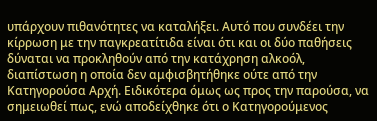υπάρχουν πιθανότητες να καταλήξει. Αυτό που συνδέει την κίρρωση με την παγκρεατίτιδα είναι ότι και οι δύο παθήσεις δύναται να προκληθούν από την κατάχρηση αλκοόλ, διαπίστωση η οποία δεν αμφισβητήθηκε ούτε από την Κατηγορούσα Αρχή. Ειδικότερα όμως ως προς την παρούσα, να σημειωθεί πως, ενώ αποδείχθηκε ότι ο Κατηγορούμενος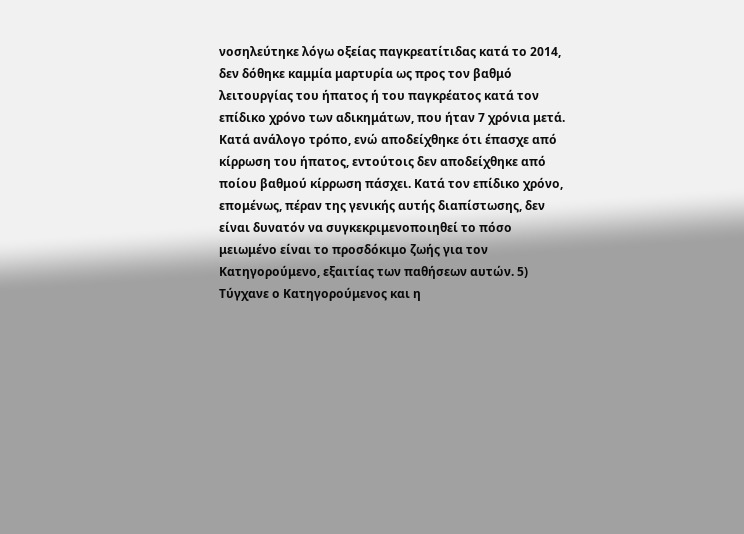νοσηλεύτηκε λόγω οξείας παγκρεατίτιδας κατά το 2014, δεν δόθηκε καμμία μαρτυρία ως προς τον βαθμό λειτουργίας του ήπατος ή του παγκρέατος κατά τον επίδικο χρόνο των αδικημάτων, που ήταν 7 χρόνια μετά. Κατά ανάλογο τρόπο, ενώ αποδείχθηκε ότι έπασχε από κίρρωση του ήπατος, εντούτοις δεν αποδείχθηκε από ποίου βαθμού κίρρωση πάσχει. Κατά τον επίδικο χρόνο, επομένως, πέραν της γενικής αυτής διαπίστωσης, δεν είναι δυνατόν να συγκεκριμενοποιηθεί το πόσο μειωμένο είναι το προσδόκιμο ζωής για τον Κατηγορούμενο, εξαιτίας των παθήσεων αυτών. 5) Τύγχανε ο Κατηγορούμενος και η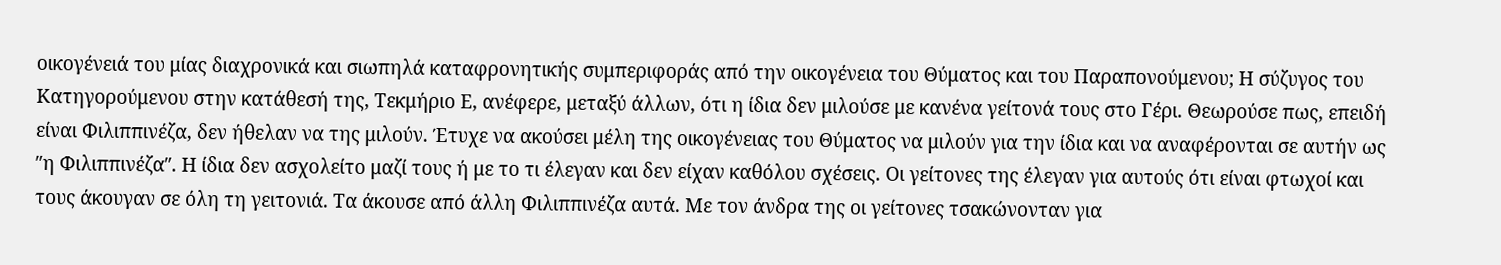οικογένειά του μίας διαχρονικά και σιωπηλά καταφρονητικής συμπεριφοράς από την οικογένεια του Θύματος και του Παραπονούμενου; Η σύζυγος του Κατηγορούμενου στην κατάθεσή της, Τεκμήριο Ε, ανέφερε, μεταξύ άλλων, ότι η ίδια δεν μιλούσε με κανένα γείτονά τους στο Γέρι. Θεωρούσε πως, επειδή είναι Φιλιππινέζα, δεν ήθελαν να της μιλούν. Έτυχε να ακούσει μέλη της οικογένειας του Θύματος να μιλούν για την ίδια και να αναφέρονται σε αυτήν ως ″η Φιλιππινέζα″. Η ίδια δεν ασχολείτο μαζί τους ή με το τι έλεγαν και δεν είχαν καθόλου σχέσεις. Οι γείτονες της έλεγαν για αυτούς ότι είναι φτωχοί και τους άκουγαν σε όλη τη γειτονιά. Τα άκουσε από άλλη Φιλιππινέζα αυτά. Με τον άνδρα της οι γείτονες τσακώνονταν για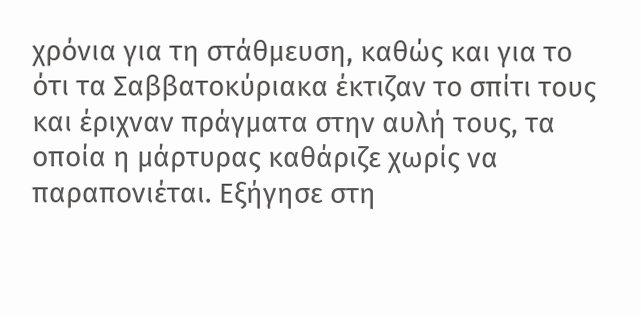χρόνια για τη στάθμευση, καθώς και για το ότι τα Σαββατοκύριακα έκτιζαν το σπίτι τους και έριχναν πράγματα στην αυλή τους, τα οποία η μάρτυρας καθάριζε χωρίς να παραπονιέται. Εξήγησε στη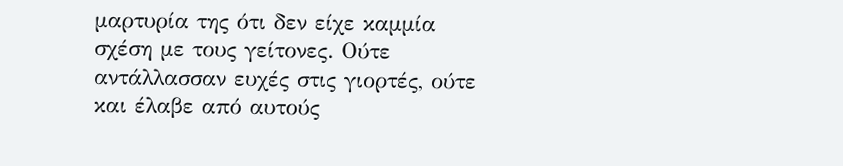μαρτυρία της ότι δεν είχε καμμία σχέση με τους γείτονες. Ούτε αντάλλασσαν ευχές στις γιορτές, ούτε και έλαβε από αυτούς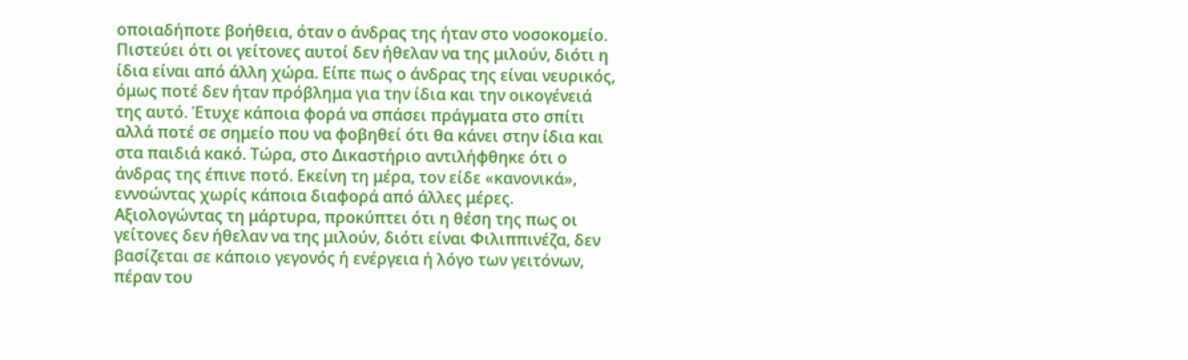οποιαδήποτε βοήθεια, όταν ο άνδρας της ήταν στο νοσοκομείο. Πιστεύει ότι οι γείτονες αυτοί δεν ήθελαν να της μιλούν, διότι η ίδια είναι από άλλη χώρα. Είπε πως ο άνδρας της είναι νευρικός, όμως ποτέ δεν ήταν πρόβλημα για την ίδια και την οικογένειά της αυτό. Έτυχε κάποια φορά να σπάσει πράγματα στο σπίτι αλλά ποτέ σε σημείο που να φοβηθεί ότι θα κάνει στην ίδια και στα παιδιά κακό. Τώρα, στο Δικαστήριο αντιλήφθηκε ότι ο άνδρας της έπινε ποτό. Εκείνη τη μέρα, τον είδε «κανονικά», εννοώντας χωρίς κάποια διαφορά από άλλες μέρες. Αξιολογώντας τη μάρτυρα, προκύπτει ότι η θέση της πως οι γείτονες δεν ήθελαν να της μιλούν, διότι είναι Φιλιππινέζα, δεν βασίζεται σε κάποιο γεγονός ή ενέργεια ή λόγο των γειτόνων, πέραν του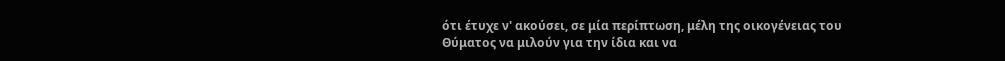ότι έτυχε ν' ακούσει, σε μία περίπτωση, μέλη της οικογένειας του Θύματος να μιλούν για την ίδια και να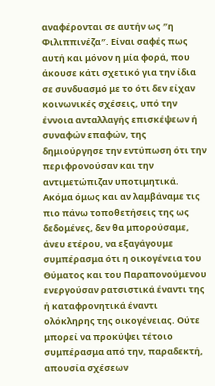αναφέρονται σε αυτήν ως ″η Φιλιππινέζα″. Είναι σαφές πως αυτή και μόνον η μία φορά, που άκουσε κάτι σχετικό για την ίδια σε συνδυασμό με το ότι δεν είχαν κοινωνικές σχέσεις, υπό την έννοια ανταλλαγής επισκέψεων ή συναφών επαφών, της δημιούργησε την εντύπωση ότι την περιφρονούσαν και την αντιμετώπιζαν υποτιμητικά. Ακόμα όμως και αν λαμβάναμε τις πιο πάνω τοποθετήσεις της ως δεδομένες, δεν θα μπορούσαμε, άνευ ετέρου, να εξαγάγουμε συμπέρασμα ότι η οικογένεια του Θύματος και του Παραπονούμενου ενεργούσαν ρατσιστικά έναντι της ή καταφρονητικά έναντι ολόκληρης της οικογένειας. Ούτε μπορεί να προκύψει τέτοιο συμπέρασμα από την, παραδεκτή, απουσία σχέσεων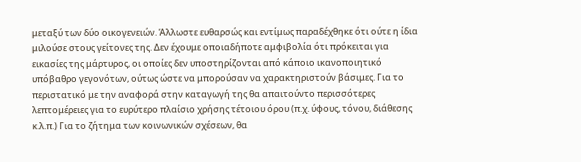μεταξύ των δύο οικογενειών. Άλλωστε ευθαρσώς και εντίμως παραδέχθηκε ότι ούτε η ίδια μιλούσε στους γείτονες της. Δεν έχουμε οποιαδήποτε αμφιβολία ότι πρόκειται για εικασίες της μάρτυρος, οι οποίες δεν υποστηρίζονται από κάποιο ικανοποιητικό υπόβαθρο γεγονότων, ούτως ώστε να μπορούσαν να χαρακτηριστούν βάσιμες. Για το περιστατικό με την αναφορά στην καταγωγή της θα απαιτούντο περισσότερες λεπτομέρειες για το ευρύτερο πλαίσιο χρήσης τέτοιου όρου (π.χ. ύφους, τόνου, διάθεσης κ.λ.π.) Για το ζήτημα των κοινωνικών σχέσεων, θα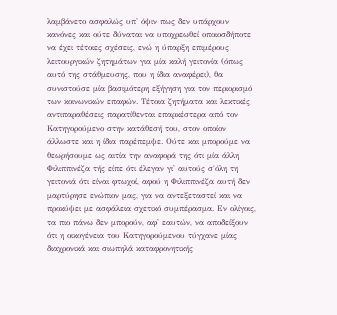λαμβάνετο ασφαλώς υπ' όψιν πως δεν υπάρχουν κανόνες και ούτε δύναται να υποχρεωθεί οποιοσδήποτε να έχει τέτοιες σχέσεις, ενώ η ύπαρξη επιμέρους λειτουργικών ζητημάτων για μία καλή γειτονία (όπως αυτό της στάθμευσης, που η ίδια αναφέρει), θα συνιστούσε μία βασιμότερη εξήγηση για τον περιορισμό των κοινωνικών επαφών. Τέτοια ζητήματα και λεκτικές αντιπαραθέσεις παρατίθενται επαρκέστερα από τον Κατηγορούμενο στην κατάθεσή του, στον οποίον άλλωστε και η ίδια παρέπεμψε. Ούτε και μπορούμε να θεωρήσουμε ως αιτία την αναφορά της ότι μία άλλη Φιλιππινέζα τής είπε ότι έλεγαν γι' αυτούς σ΄όλη τη γειτονιά ότι είναι φτωχοί, αφού η Φιλιππινέζα αυτή δεν μαρτύρησε ενώπιον μας, για να αντεξεταστεί και να προκύψει με ασφάλεια σχετικό συμπέρασμα. Εν ολίγοις, τα πιο πάνω δεν μπορούν, αφ' εαυτών, να αποδείξουν ότι η οικογένεια του Κατηγορούμενου τύγχανε μίας διαχρονικά και σιωπηλά καταφρονητικής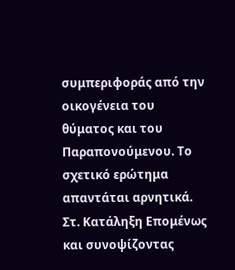συμπεριφοράς από την οικογένεια του θύματος και του Παραπονούμενου. Το σχετικό ερώτημα απαντάται αρνητικά. Στ. Κατάληξη Επομένως και συνοψίζοντας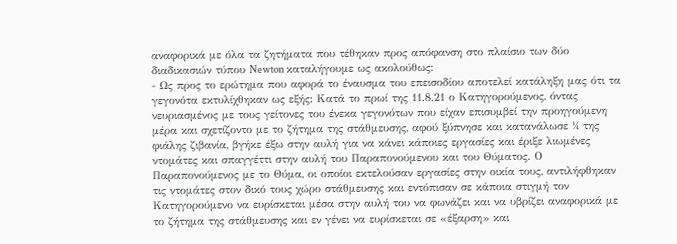αναφορικά με όλα τα ζητήματα που τέθηκαν προς απόφανση στο πλαίσιο των δύο διαδικασιών τύπου Newton καταλήγουμε ως ακολούθως:
- Ως προς το ερώτημα που αφορά το έναυσμα του επεισοδίου αποτελεί κατάληξη μας ότι τα γεγονότα εκτυλίχθηκαν ως εξής: Κατά το πρωί της 11.8.21 ο Κατηγορούμενος, όντας νευριασμένος με τους γείτονες του ένεκα γεγονότων που είχαν επισυμβεί την προηγούμενη μέρα και σχετίζοντο με το ζήτημα της στάθμευσης, αφού ξύπνησε και κατανάλωσε ¼ της φιάλης ζιβανία, βγήκε έξω στην αυλή για να κάνει κάποιες εργασίες και έριξε λιωμένες ντομάτες και σπαγγέττι στην αυλή του Παραπονούμενου και του Θύματος. Ο Παραπονούμενος με το Θύμα, οι οποίοι εκτελούσαν εργασίες στην οικία τους, αντιλήφθηκαν τις ντομάτες στον δικό τους χώρο στάθμευσης και εντόπισαν σε κάποια στιγμή τον Κατηγορούμενο να ευρίσκεται μέσα στην αυλή του να φωνάζει και να υβρίζει αναφορικά με το ζήτημα της στάθμευσης και εν γένει να ευρίσκεται σε «έξαρση» και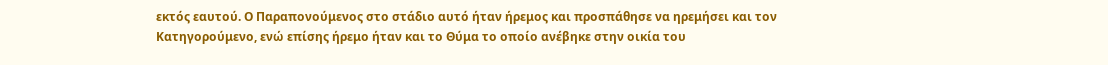εκτός εαυτού. Ο Παραπονούμενος στο στάδιο αυτό ήταν ήρεμος και προσπάθησε να ηρεμήσει και τον Κατηγορούμενο, ενώ επίσης ήρεμο ήταν και το Θύμα το οποίο ανέβηκε στην οικία του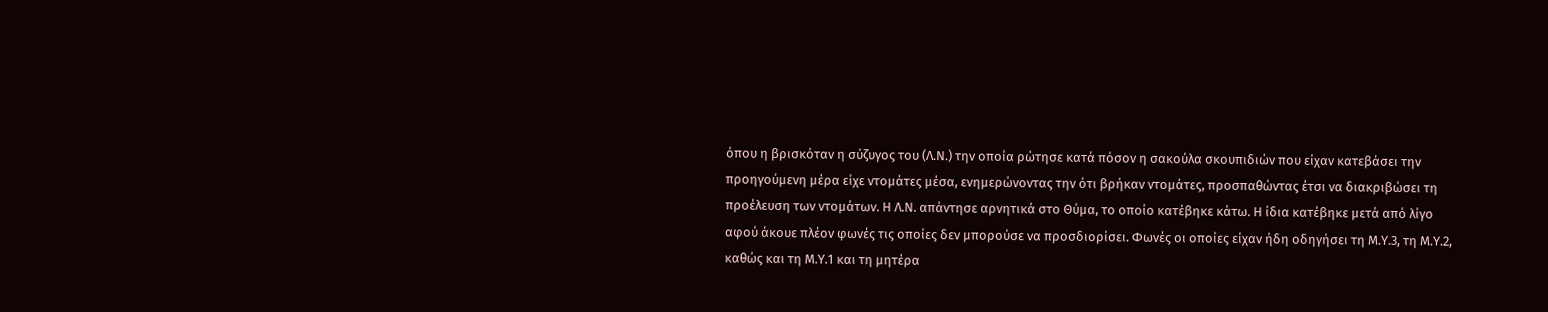όπου η βρισκόταν η σύζυγος του (Λ.Ν.) την οποία ρώτησε κατά πόσον η σακούλα σκουπιδιών που είχαν κατεβάσει την προηγούμενη μέρα είχε ντομάτες μέσα, ενημερώνοντας την ότι βρήκαν ντομάτες, προσπαθώντας έτσι να διακριβώσει τη προέλευση των ντομάτων. Η Λ.Ν. απάντησε αρνητικά στο Θύμα, το οποίο κατέβηκε κάτω. Η ίδια κατέβηκε μετά από λίγο αφού άκουε πλέον φωνές τις οποίες δεν μπορούσε να προσδιορίσει. Φωνές οι οποίες είχαν ήδη οδηγήσει τη Μ.Υ.3, τη Μ.Υ.2, καθώς και τη Μ.Υ.1 και τη μητέρα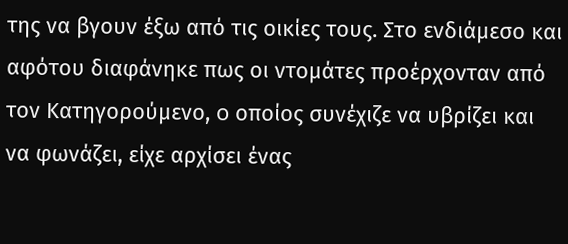της να βγουν έξω από τις οικίες τους. Στο ενδιάμεσο και αφότου διαφάνηκε πως οι ντομάτες προέρχονταν από τον Κατηγορούμενο, o οποίος συνέχιζε να υβρίζει και να φωνάζει, είχε αρχίσει ένας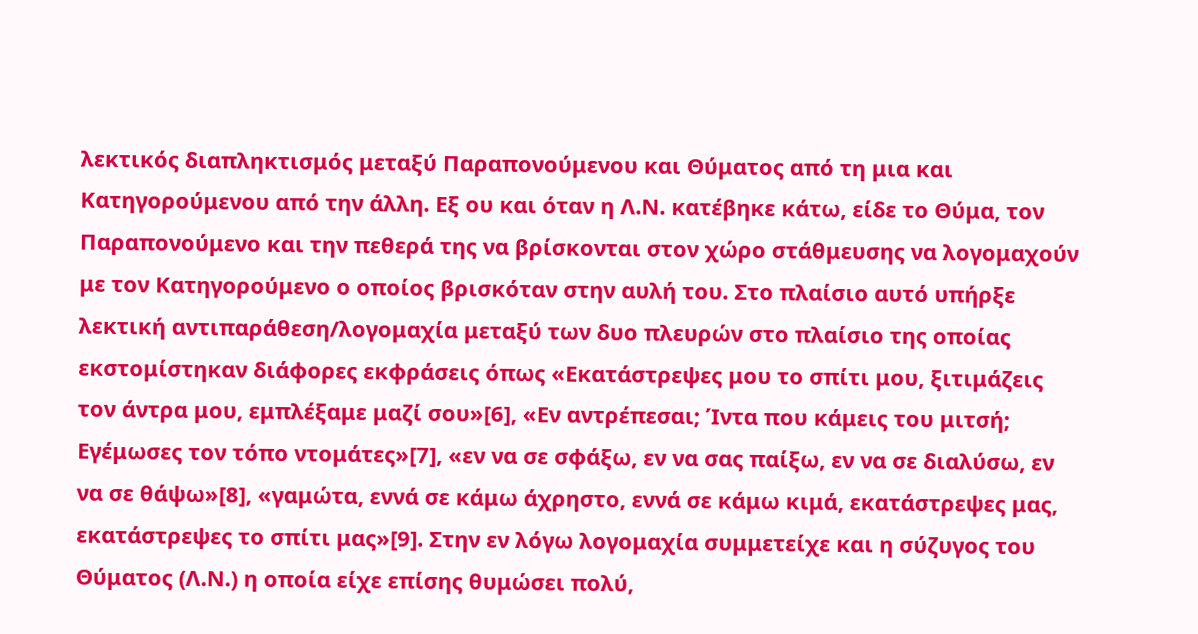λεκτικός διαπληκτισμός μεταξύ Παραπονούμενου και Θύματος από τη μια και Κατηγορούμενου από την άλλη. Εξ ου και όταν η Λ.Ν. κατέβηκε κάτω, είδε το Θύμα, τον Παραπονούμενο και την πεθερά της να βρίσκονται στον χώρο στάθμευσης να λογομαχούν με τον Κατηγορούμενο ο οποίος βρισκόταν στην αυλή του. Στο πλαίσιο αυτό υπήρξε λεκτική αντιπαράθεση/λογομαχία μεταξύ των δυο πλευρών στο πλαίσιο της οποίας εκστομίστηκαν διάφορες εκφράσεις όπως «Εκατάστρεψες μου το σπίτι μου, ξιτιμάζεις τον άντρα μου, εμπλέξαμε μαζί σου»[6], «Εν αντρέπεσαι; Ίντα που κάμεις του μιτσή; Εγέμωσες τον τόπο ντομάτες»[7], «εν να σε σφάξω, εν να σας παίξω, εν να σε διαλύσω, εν να σε θάψω»[8], «γαμώτα, εννά σε κάμω άχρηστο, εννά σε κάμω κιμά, εκατάστρεψες μας, εκατάστρεψες το σπίτι μας»[9]. Στην εν λόγω λογομαχία συμμετείχε και η σύζυγος του Θύματος (Λ.Ν.) η οποία είχε επίσης θυμώσει πολύ,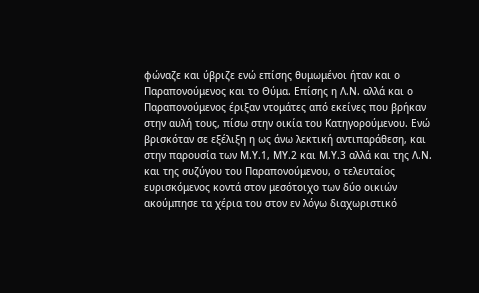φώναζε και ύβριζε ενώ επίσης θυμωμένοι ήταν και ο Παραπονούμενος και το Θύμα. Επίσης η Λ.Ν. αλλά και ο Παραπονούμενος έριξαν ντομάτες από εκείνες που βρήκαν στην αυλή τους, πίσω στην οικία του Κατηγορούμενου. Ενώ βρισκόταν σε εξέλιξη η ως άνω λεκτική αντιπαράθεση, και στην παρουσία των Μ.Υ.1, ΜΥ.2 και Μ.Υ.3 αλλά και της Λ.Ν. και της συζύγου του Παραπονούμενου, ο τελευταίος ευρισκόμενος κοντά στον μεσότοιχο των δύο οικιών ακούμπησε τα χέρια του στον εν λόγω διαχωριστικό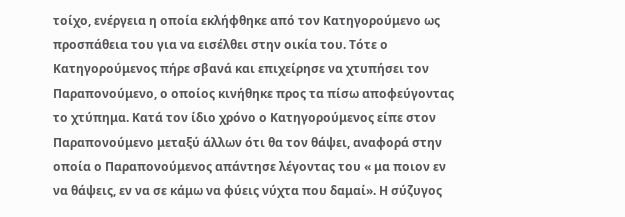τοίχο, ενέργεια η οποία εκλήφθηκε από τον Κατηγορούμενο ως προσπάθεια του για να εισέλθει στην οικία του. Τότε ο Κατηγορούμενος πήρε σβανά και επιχείρησε να χτυπήσει τον Παραπονούμενο, ο οποίος κινήθηκε προς τα πίσω αποφεύγοντας το χτύπημα. Κατά τον ίδιο χρόνο ο Κατηγορούμενος είπε στον Παραπονούμενο μεταξύ άλλων ότι θα τον θάψει, αναφορά στην οποία ο Παραπονούμενος απάντησε λέγοντας του « μα ποιον εν να θάψεις, εν να σε κάμω να φύεις νύχτα που δαμαί». Η σύζυγος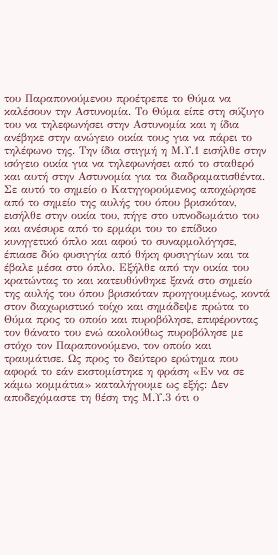του Παραπονούμενου προέτρεπε το Θύμα να καλέσουν την Αστυνομία. Το Θύμα είπε στη σύζυγο του να τηλεφωνήσει στην Αστυνομία και η ίδια ανέβηκε στην ανώγειο οικία τους για να πάρει το τηλέφωνο της. Την ίδια στιγμή η Μ.Υ.1 εισήλθε στην ισόγειο οικία για να τηλεφωνήσει από το σταθερό και αυτή στην Αστυνομία για τα διαδραματισθέντα. Σε αυτό το σημείο ο Κατηγορούμενος αποχώρησε από το σημείο της αυλής του όπου βρισκόταν, εισήλθε στην οικία του, πήγε στο υπνοδωμάτιο του και ανέσυρε από το ερμάρι του το επίδικο κυνηγετικό όπλο και αφού το συναρμολόγησε, έπιασε δύο φυσιγγία από θήκη φυσιγγίων και τα έβαλε μέσα στο όπλο. Εξήλθε από την οικία του κρατώντας το και κατευθύνθηκε ξανά στο σημείο της αυλής του όπου βρισκόταν προηγουμένως, κοντά στον διαχωριστικό τοίχο και σημάδεψε πρώτα το Θύμα προς το οποίο και πυροβόλησε, επιφέροντας τον θάνατο του ενώ ακολούθως πυροβόλησε με στόχο τον Παραπονούμενο, τον οποίο και τραυμάτισε. Ως προς το δεύτερο ερώτημα που αφορά το εάν εκστομίστηκε η φράση «Εν να σε κάμω κομμάτια» καταλήγουμε ως εξής: Δεν αποδεχόμαστε τη θέση της Μ.Υ.3 ότι ο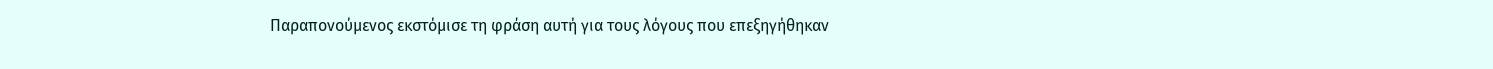Παραπονούμενος εκστόμισε τη φράση αυτή για τους λόγους που επεξηγήθηκαν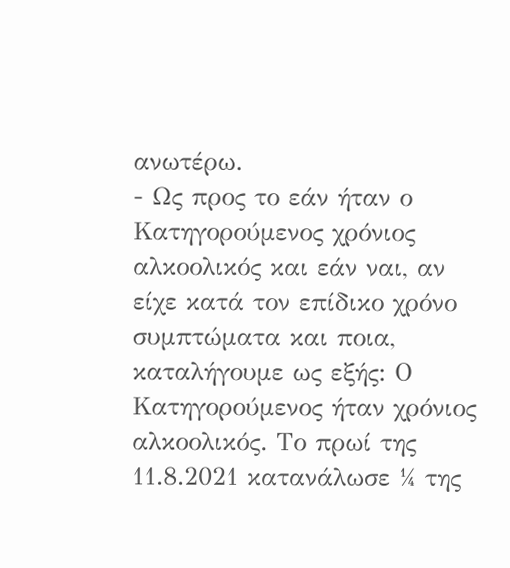ανωτέρω.
- Ως προς το εάν ήταν ο Κατηγορούμενος χρόνιος αλκοολικός και εάν ναι, αν είχε κατά τον επίδικο χρόνο συμπτώματα και ποια, καταλήγουμε ως εξής: Ο Κατηγορούμενος ήταν χρόνιος αλκοολικός. Το πρωί της 11.8.2021 κατανάλωσε ¼ της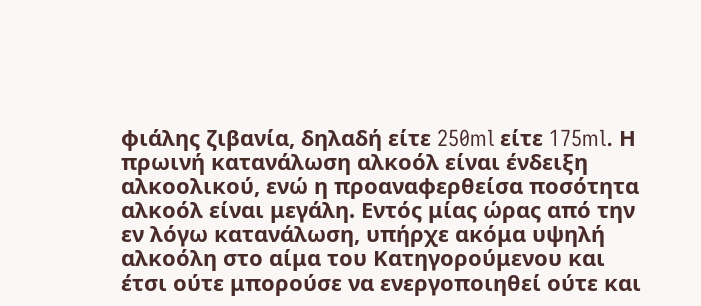φιάλης ζιβανία, δηλαδή είτε 250ml είτε 175ml. Η πρωινή κατανάλωση αλκοόλ είναι ένδειξη αλκοολικού, ενώ η προαναφερθείσα ποσότητα αλκοόλ είναι μεγάλη. Εντός μίας ώρας από την εν λόγω κατανάλωση, υπήρχε ακόμα υψηλή αλκοόλη στο αίμα του Κατηγορούμενου και έτσι ούτε μπορούσε να ενεργοποιηθεί ούτε και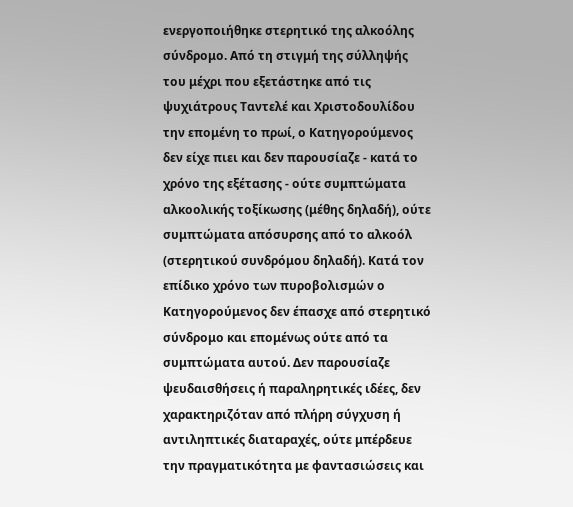ενεργοποιήθηκε στερητικό της αλκοόλης σύνδρομο. Από τη στιγμή της σύλληψής του μέχρι που εξετάστηκε από τις ψυχιάτρους Ταντελέ και Χριστοδουλίδου την επομένη το πρωί, ο Κατηγορούμενος δεν είχε πιει και δεν παρουσίαζε - κατά το χρόνο της εξέτασης - ούτε συμπτώματα αλκοολικής τοξίκωσης (μέθης δηλαδή), ούτε συμπτώματα απόσυρσης από το αλκοόλ (στερητικού συνδρόμου δηλαδή). Κατά τον επίδικο χρόνο των πυροβολισμών ο Κατηγορούμενος δεν έπασχε από στερητικό σύνδρομο και επομένως ούτε από τα συμπτώματα αυτού. Δεν παρουσίαζε ψευδαισθήσεις ή παραληρητικές ιδέες, δεν χαρακτηριζόταν από πλήρη σύγχυση ή αντιληπτικές διαταραχές, ούτε μπέρδευε την πραγματικότητα με φαντασιώσεις και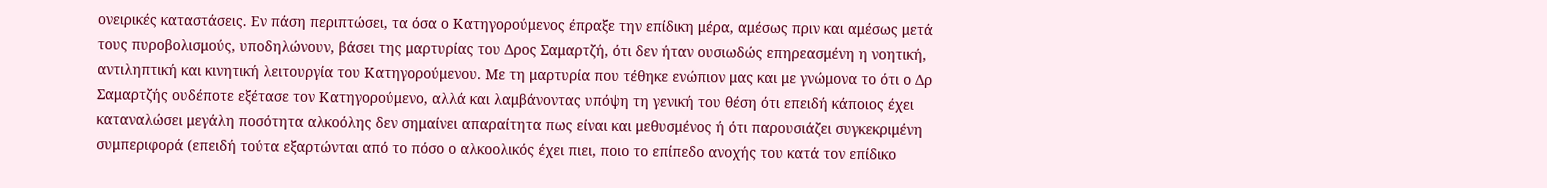ονειρικές καταστάσεις. Εν πάση περιπτώσει, τα όσα ο Κατηγορούμενος έπραξε την επίδικη μέρα, αμέσως πριν και αμέσως μετά τους πυροβολισμούς, υποδηλώνουν, βάσει της μαρτυρίας του Δρος Σαμαρτζή, ότι δεν ήταν ουσιωδώς επηρεασμένη η νοητική, αντιληπτική και κινητική λειτουργία του Κατηγορούμενου. Με τη μαρτυρία που τέθηκε ενώπιον μας και με γνώμονα το ότι ο Δρ Σαμαρτζής ουδέποτε εξέτασε τον Κατηγορούμενο, αλλά και λαμβάνοντας υπόψη τη γενική του θέση ότι επειδή κάποιος έχει καταναλώσει μεγάλη ποσότητα αλκοόλης δεν σημαίνει απαραίτητα πως είναι και μεθυσμένος ή ότι παρουσιάζει συγκεκριμένη συμπεριφορά (επειδή τούτα εξαρτώνται από το πόσο ο αλκοολικός έχει πιει, ποιο το επίπεδο ανοχής του κατά τον επίδικο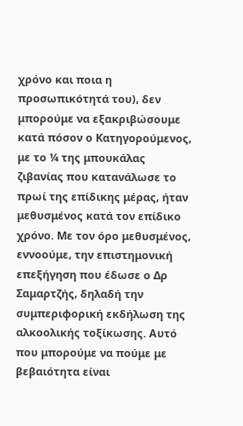χρόνο και ποια η προσωπικότητά του), δεν μπορούμε να εξακριβώσουμε κατά πόσον ο Κατηγορούμενος, με το ¼ της μπουκάλας ζιβανίας που κατανάλωσε το πρωί της επίδικης μέρας, ήταν μεθυσμένος κατά τον επίδικο χρόνο. Με τον όρο μεθυσμένος, εννοούμε, την επιστημονική επεξήγηση που έδωσε ο Δρ Σαμαρτζής, δηλαδή την συμπεριφορική εκδήλωση της αλκοολικής τοξίκωσης. Αυτό που μπορούμε να πούμε με βεβαιότητα είναι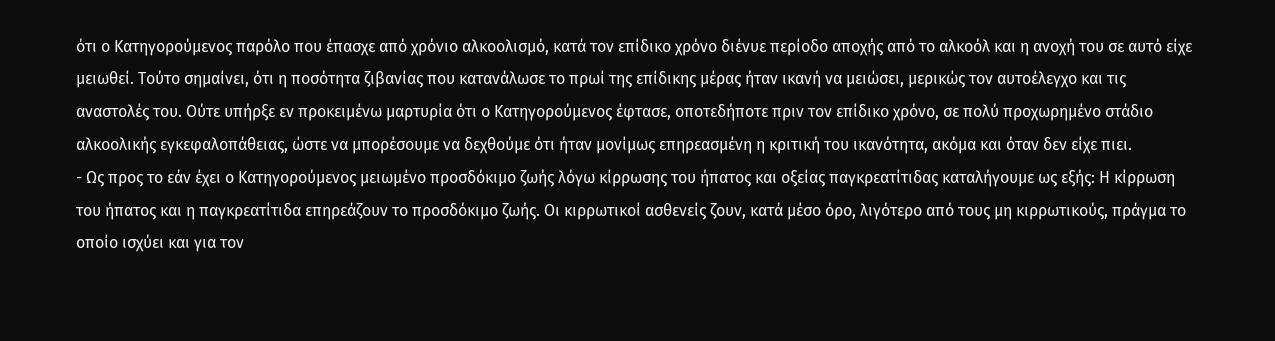ότι ο Κατηγορούμενος παρόλο που έπασχε από χρόνιο αλκοολισμό, κατά τον επίδικο χρόνο διένυε περίοδο αποχής από το αλκοόλ και η ανοχή του σε αυτό είχε μειωθεί. Τούτο σημαίνει, ότι η ποσότητα ζιβανίας που κατανάλωσε το πρωί της επίδικης μέρας ήταν ικανή να μειώσει, μερικώς τον αυτοέλεγχο και τις αναστολές του. Ούτε υπήρξε εν προκειμένω μαρτυρία ότι ο Κατηγορούμενος έφτασε, οποτεδήποτε πριν τον επίδικο χρόνο, σε πολύ προχωρημένο στάδιο αλκοολικής εγκεφαλοπάθειας, ώστε να μπορέσουμε να δεχθούμε ότι ήταν μονίμως επηρεασμένη η κριτική του ικανότητα, ακόμα και όταν δεν είχε πιει.
- Ως προς το εάν έχει ο Κατηγορούμενος μειωμένο προσδόκιμο ζωής λόγω κίρρωσης του ήπατος και οξείας παγκρεατίτιδας καταλήγουμε ως εξής: Η κίρρωση του ήπατος και η παγκρεατίτιδα επηρεάζουν το προσδόκιμο ζωής. Oι κιρρωτικοί ασθενείς ζουν, κατά μέσο όρο, λιγότερο από τους μη κιρρωτικούς, πράγμα το οποίο ισχύει και για τον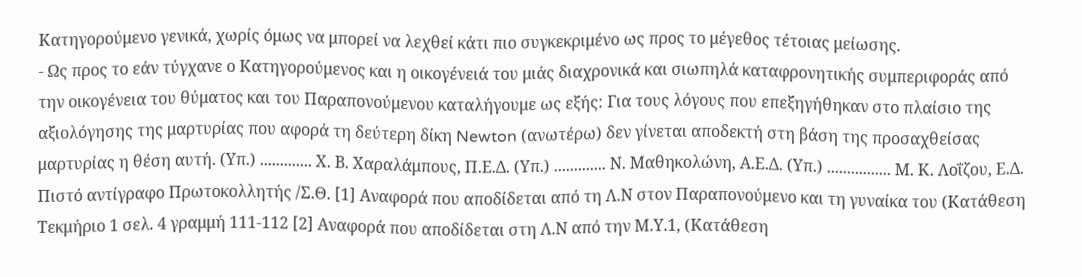Κατηγορούμενο γενικά, χωρίς όμως να μπορεί να λεχθεί κάτι πιο συγκεκριμένο ως προς το μέγεθος τέτοιας μείωσης.
- Ως προς το εάν τύγχανε ο Κατηγορούμενος και η οικογένειά του μιάς διαχρονικά και σιωπηλά καταφρονητικής συμπεριφοράς από την οικογένεια του θύματος και του Παραπονούμενου καταλήγουμε ως εξής: Για τους λόγους που επεξηγήθηκαν στο πλαίσιο της αξιολόγησης της μαρτυρίας που αφορά τη δεύτερη δίκη Newton (ανωτέρω) δεν γίνεται αποδεκτή στη βάση της προσαχθείσας μαρτυρίας η θέση αυτή. (Υπ.) ............. Χ. Β. Χαραλάμπους, Π.Ε.Δ. (Υπ.) ............. Ν. Μαθηκολώνη, Α.Ε.Δ. (Υπ.) ................ Μ. Κ. Λοΐζου, Ε.Δ. Πιστό αντίγραφο Πρωτοκολλητής /Σ.Θ. [1] Αναφορά που αποδίδεται από τη Λ.Ν στον Παραπονούμενο και τη γυναίκα του (Κατάθεση Τεκμήριο 1 σελ. 4 γραμμή 111-112 [2] Αναφορά που αποδίδεται στη Λ.Ν από την Μ.Υ.1, (Κατάθεση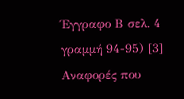Έγγραφο Β σελ. 4 γραμμή 94-95) [3] Αναφορές που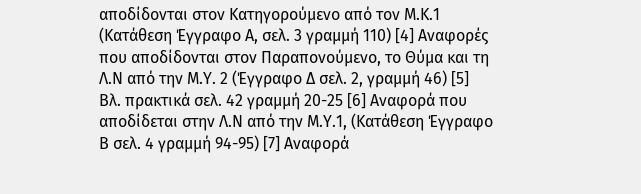αποδίδονται στον Κατηγορούμενο από τον Μ.Κ.1 (Κατάθεση Έγγραφο Α, σελ. 3 γραμμή 110) [4] Αναφορές που αποδίδονται στον Παραπονούμενο, το Θύμα και τη Λ.Ν από την Μ.Υ. 2 (Έγγραφο Δ σελ. 2, γραμμή 46) [5] Βλ. πρακτικά σελ. 42 γραμμή 20-25 [6] Αναφορά που αποδίδεται στην Λ.Ν από την Μ.Υ.1, (Κατάθεση Έγγραφο Β σελ. 4 γραμμή 94-95) [7] Αναφορά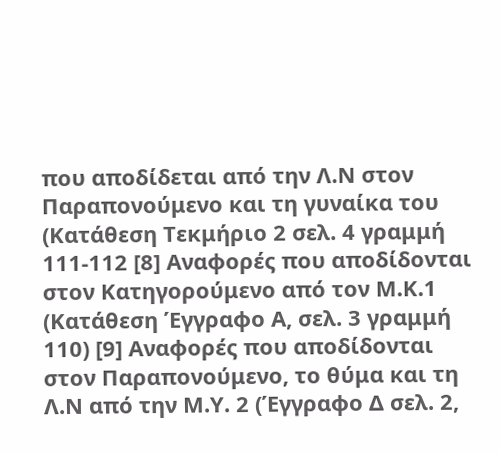που αποδίδεται από την Λ.Ν στον Παραπονούμενο και τη γυναίκα του (Κατάθεση Τεκμήριο 2 σελ. 4 γραμμή 111-112 [8] Αναφορές που αποδίδονται στον Κατηγορούμενο από τον Μ.Κ.1 (Κατάθεση Έγγραφο Α, σελ. 3 γραμμή 110) [9] Αναφορές που αποδίδονται στον Παραπονούμενο, το θύμα και τη Λ.Ν από την Μ.Υ. 2 (Έγγραφο Δ σελ. 2,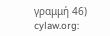γραμμή 46) cylaw.org: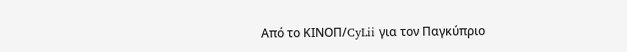Από το ΚΙΝOΠ/CyLii για τον Παγκύπριο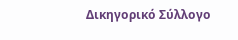Δικηγορικό Σύλλογο